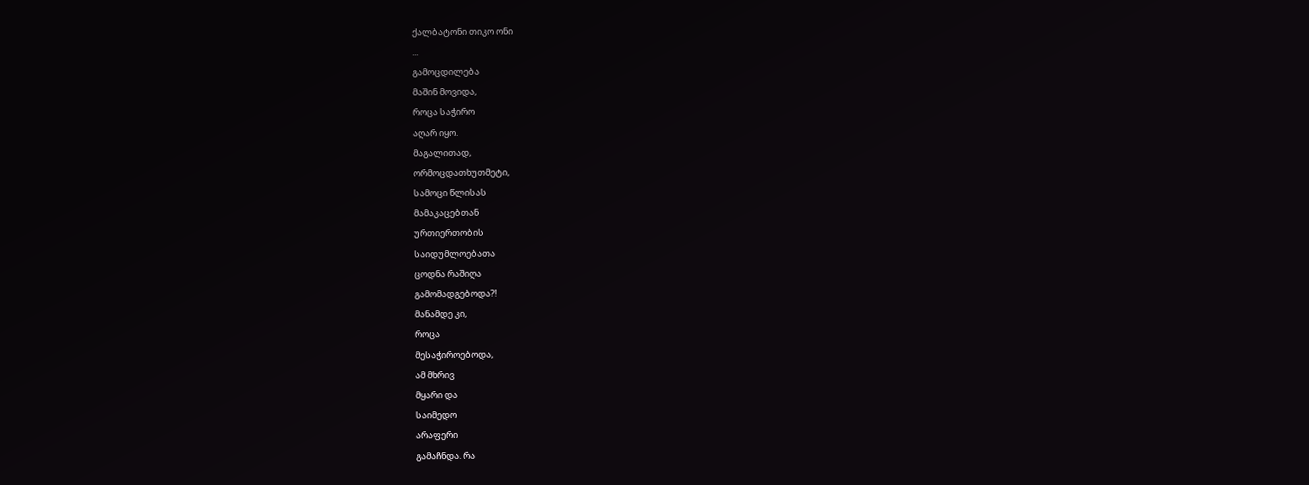ქალბატონი თიკო ონი
...
გამოცდილება
მაშინ მოვიდა,
როცა საჭირო
აღარ იყო.
მაგალითად,
ორმოცდათხუთმეტი,
სამოცი წლისას
მამაკაცებთან
ურთიერთობის
საიდუმლოებათა
ცოდნა რაშიღა
გამომადგებოდა?!
მანამდე კი,
როცა
მესაჭიროებოდა,
ამ მხრივ
მყარი და
საიმედო
არაფერი
გამაჩნდა. რა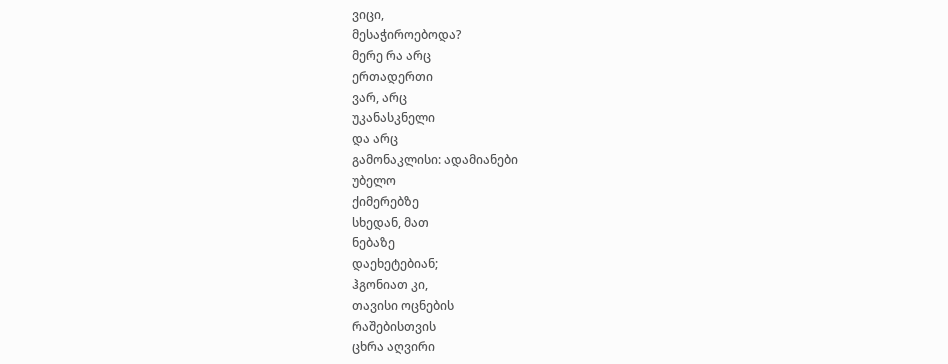ვიცი,
მესაჭიროებოდა?
მერე რა არც
ერთადერთი
ვარ, არც
უკანასკნელი
და არც
გამონაკლისი: ადამიანები
უბელო
ქიმერებზე
სხედან, მათ
ნებაზე
დაეხეტებიან;
ჰგონიათ კი,
თავისი ოცნების
რაშებისთვის
ცხრა აღვირი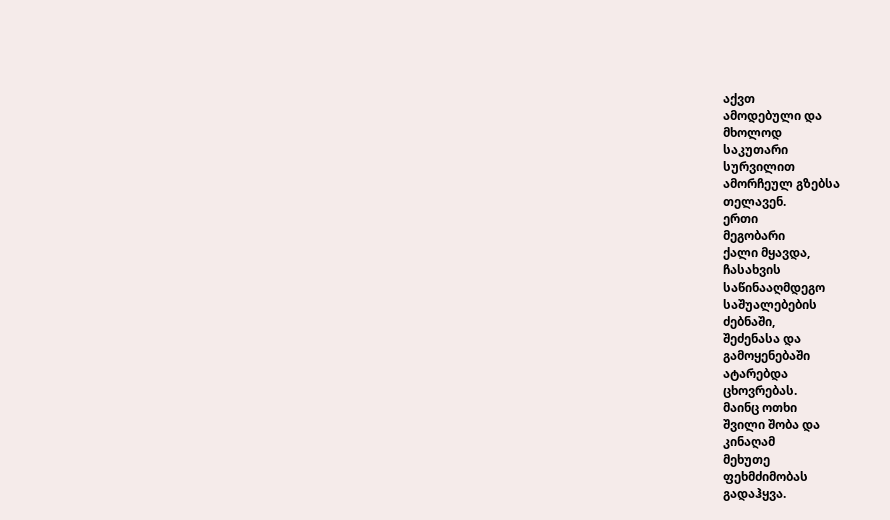აქვთ
ამოდებული და
მხოლოდ
საკუთარი
სურვილით
ამორჩეულ გზებსა
თელავენ.
ერთი
მეგობარი
ქალი მყავდა,
ჩასახვის
საწინააღმდეგო
საშუალებების
ძებნაში,
შეძენასა და
გამოყენებაში
ატარებდა
ცხოვრებას.
მაინც ოთხი
შვილი შობა და
კინაღამ
მეხუთე
ფეხმძიმობას
გადაჰყვა.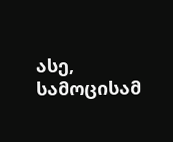ასე,
სამოცისამ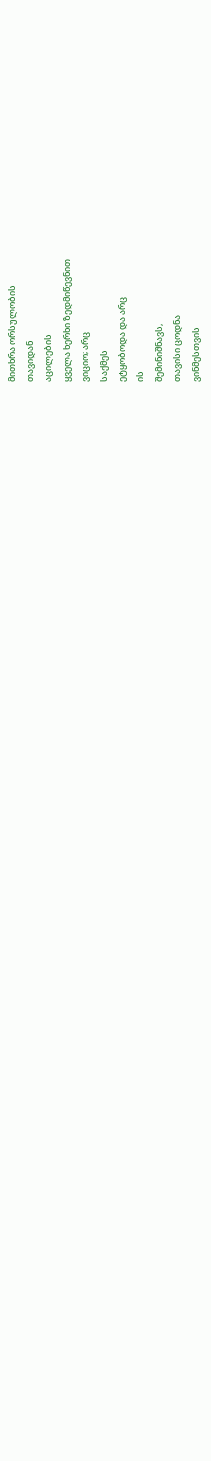მითხრა ორსულობის
თავიდან
აცილების
ყველა ხერხი ზედმიწევნით
ვიციო; არც
საქმეს
ეტყობოდა და არც
ის
შემინიშნავს,
თავისი ცოდნა
ვინმესთვის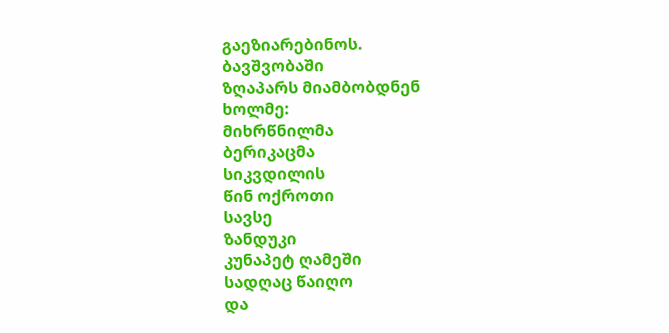გაეზიარებინოს.
ბავშვობაში
ზღაპარს მიამბობდნენ
ხოლმე:
მიხრწნილმა
ბერიკაცმა
სიკვდილის
წინ ოქროთი
სავსე
ზანდუკი
კუნაპეტ ღამეში
სადღაც წაიღო
და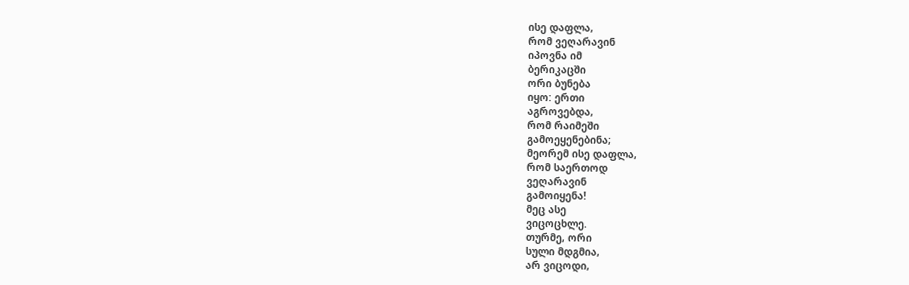ისე დაფლა,
რომ ვეღარავინ
იპოვნა იმ
ბერიკაცში
ორი ბუნება
იყო: ერთი
აგროვებდა,
რომ რაიმეში
გამოეყენებინა;
მეორემ ისე დაფლა,
რომ საერთოდ
ვეღარავინ
გამოიყენა!
მეც ასე
ვიცოცხლე.
თურმე, ორი
სული მდგმია,
არ ვიცოდი,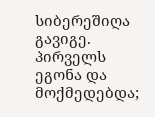სიბერეშიღა
გავიგე.
პირველს
ეგონა და მოქმედებდა;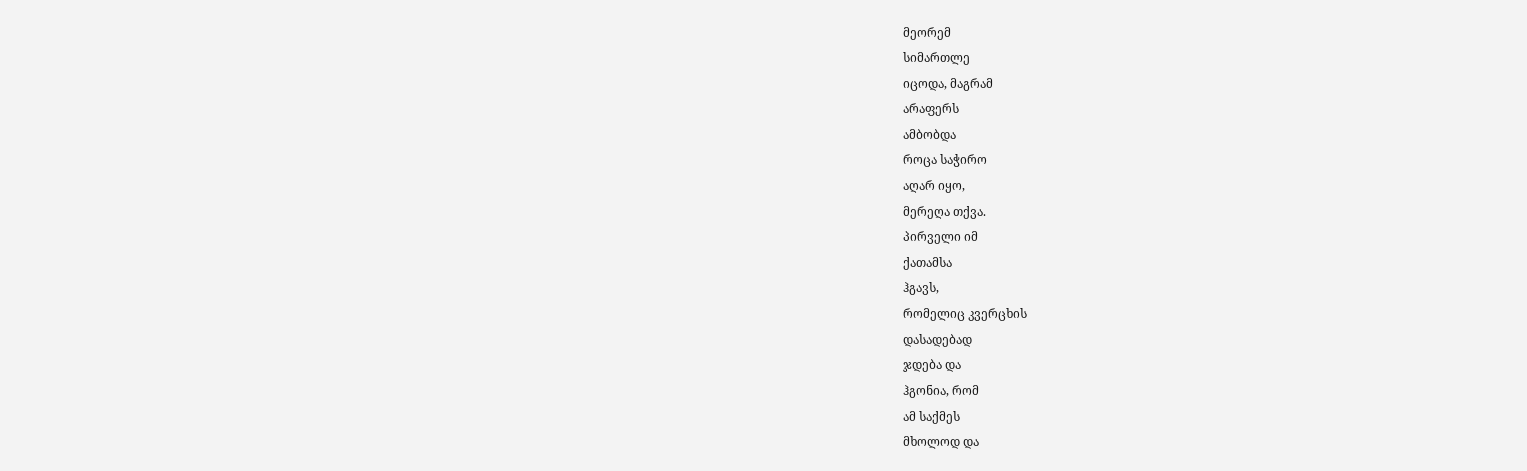მეორემ
სიმართლე
იცოდა, მაგრამ
არაფერს
ამბობდა
როცა საჭირო
აღარ იყო,
მერეღა თქვა.
პირველი იმ
ქათამსა
ჰგავს,
რომელიც კვერცხის
დასადებად
ჯდება და
ჰგონია, რომ
ამ საქმეს
მხოლოდ და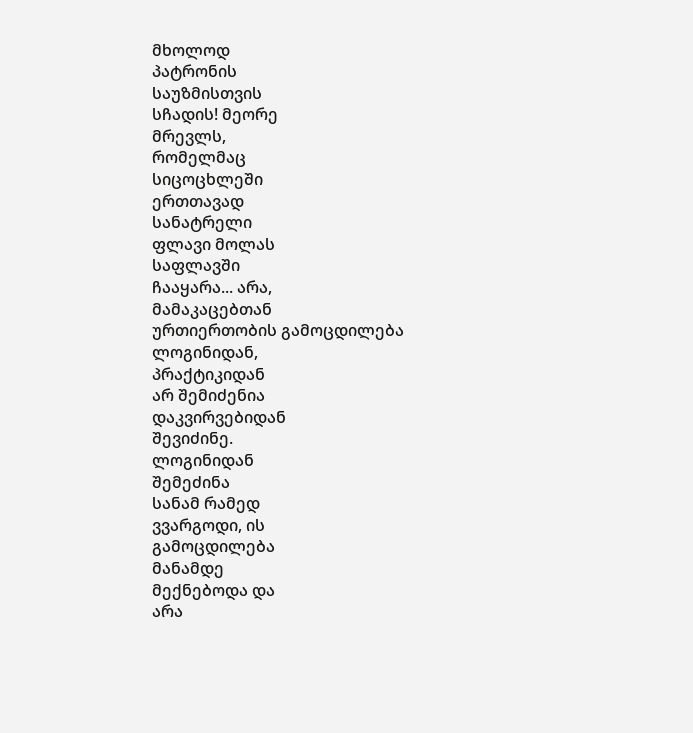მხოლოდ
პატრონის
საუზმისთვის
სჩადის! მეორე
მრევლს,
რომელმაც
სიცოცხლეში
ერთთავად
სანატრელი
ფლავი მოლას
საფლავში
ჩააყარა... არა,
მამაკაცებთან
ურთიერთობის გამოცდილება
ლოგინიდან,
პრაქტიკიდან
არ შემიძენია
დაკვირვებიდან
შევიძინე.
ლოგინიდან
შემეძინა
სანამ რამედ
ვვარგოდი, ის
გამოცდილება
მანამდე
მექნებოდა და
არა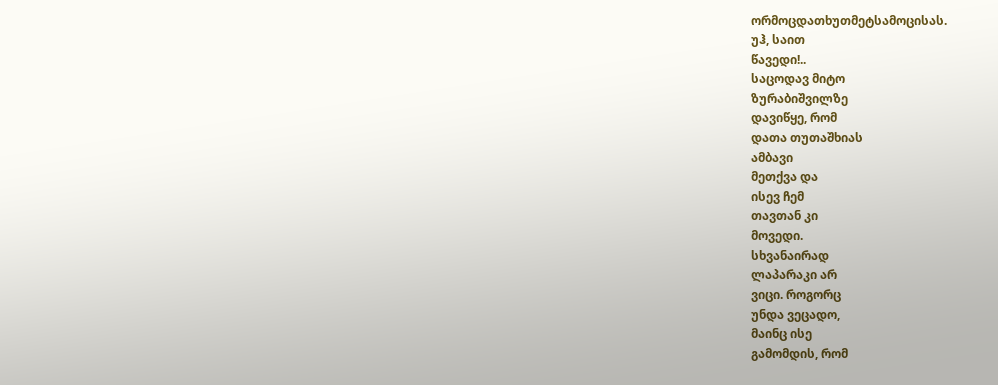ორმოცდათხუთმეტსამოცისას.
უჰ, საით
წავედი!..
საცოდავ მიტო
ზურაბიშვილზე
დავიწყე, რომ
დათა თუთაშხიას
ამბავი
მეთქვა და
ისევ ჩემ
თავთან კი
მოვედი.
სხვანაირად
ლაპარაკი არ
ვიცი. როგორც
უნდა ვეცადო,
მაინც ისე
გამომდის, რომ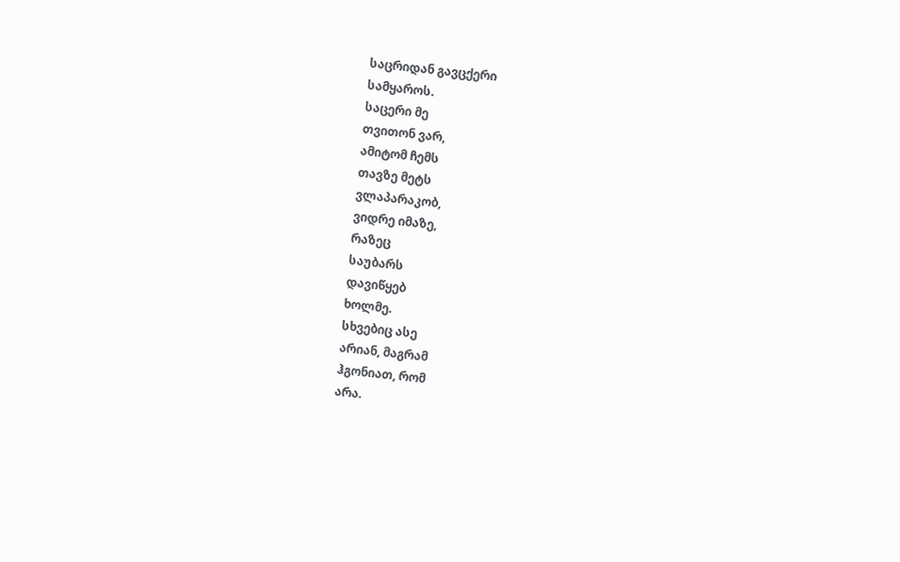საცრიდან გავცქერი
სამყაროს.
საცერი მე
თვითონ ვარ,
ამიტომ ჩემს
თავზე მეტს
ვლაპარაკობ,
ვიდრე იმაზე,
რაზეც
საუბარს
დავიწყებ
ხოლმე.
სხვებიც ასე
არიან, მაგრამ
ჰგონიათ, რომ
არა.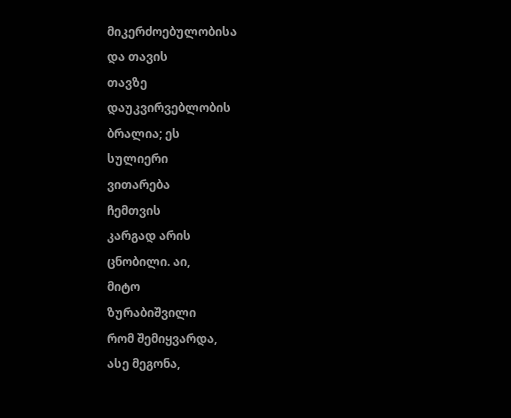მიკერძოებულობისა
და თავის
თავზე
დაუკვირვებლობის
ბრალია; ეს
სულიერი
ვითარება
ჩემთვის
კარგად არის
ცნობილი. აი,
მიტო
ზურაბიშვილი
რომ შემიყვარდა,
ასე მეგონა,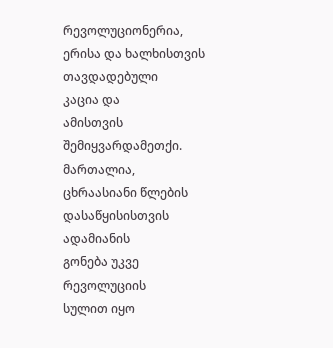რევოლუციონერია,
ერისა და ხალხისთვის
თავდადებული
კაცია და
ამისთვის
შემიყვარდამეთქი.
მართალია,
ცხრაასიანი წლების
დასაწყისისთვის
ადამიანის
გონება უკვე
რევოლუციის
სულით იყო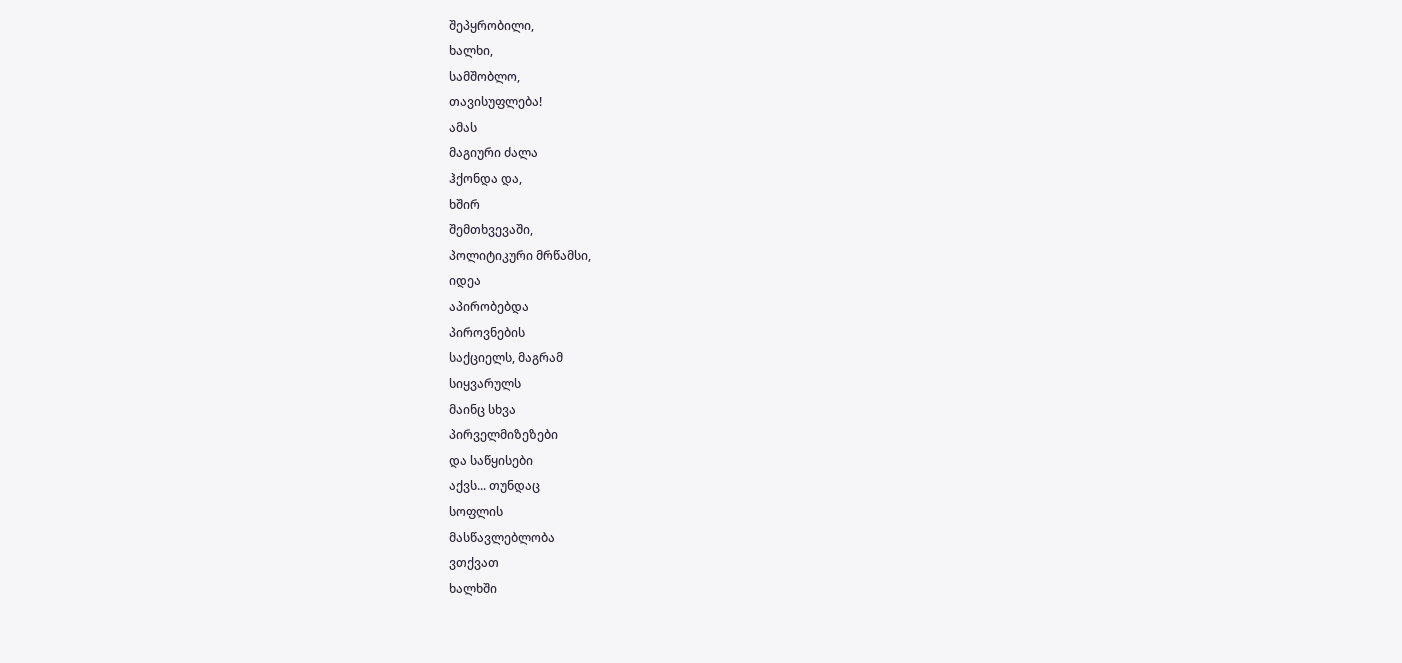შეპყრობილი,
ხალხი,
სამშობლო,
თავისუფლება!
ამას
მაგიური ძალა
ჰქონდა და,
ხშირ
შემთხვევაში,
პოლიტიკური მრწამსი,
იდეა
აპირობებდა
პიროვნების
საქციელს, მაგრამ
სიყვარულს
მაინც სხვა
პირველმიზეზები
და საწყისები
აქვს... თუნდაც
სოფლის
მასწავლებლობა
ვთქვათ
ხალხში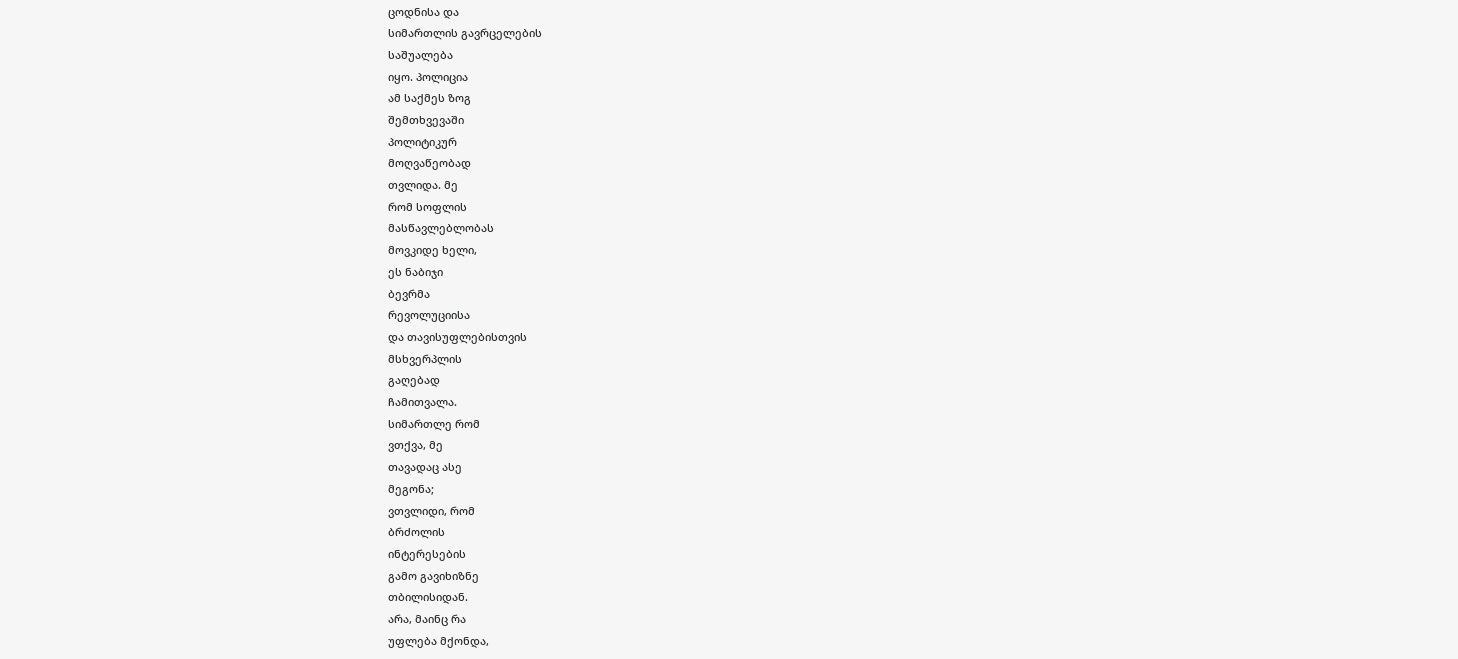ცოდნისა და
სიმართლის გავრცელების
საშუალება
იყო. პოლიცია
ამ საქმეს ზოგ
შემთხვევაში
პოლიტიკურ
მოღვაწეობად
თვლიდა. მე
რომ სოფლის
მასწავლებლობას
მოვკიდე ხელი,
ეს ნაბიჯი
ბევრმა
რევოლუციისა
და თავისუფლებისთვის
მსხვერპლის
გაღებად
ჩამითვალა.
სიმართლე რომ
ვთქვა, მე
თავადაც ასე
მეგონა;
ვთვლიდი, რომ
ბრძოლის
ინტერესების
გამო გავიხიზნე
თბილისიდან.
არა, მაინც რა
უფლება მქონდა,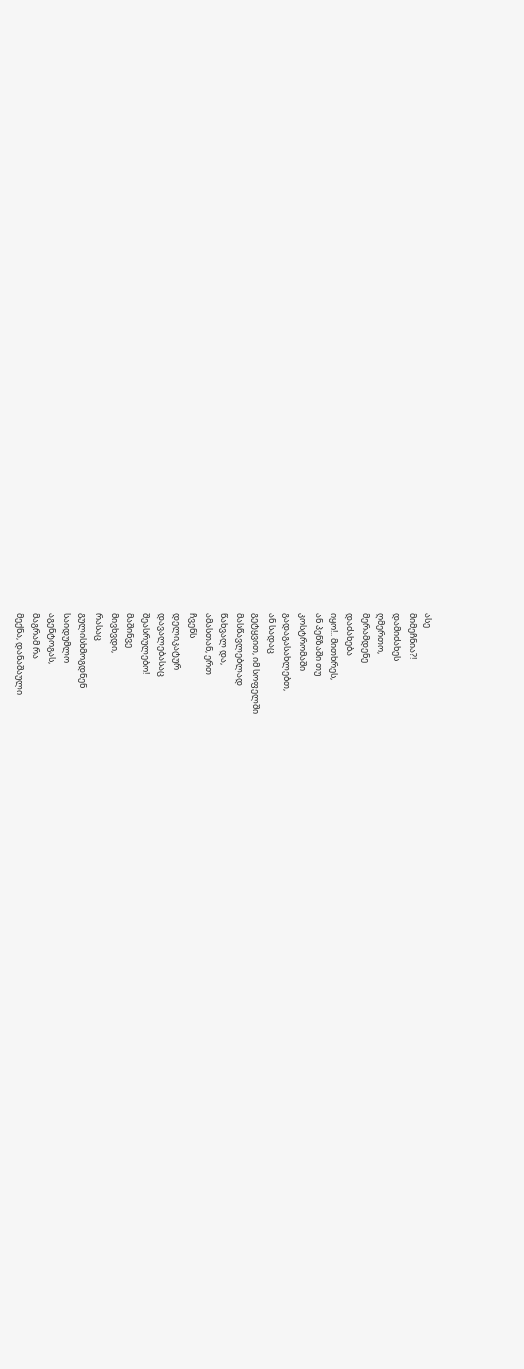ასე
მიმეჩნია?!
დამიძახეს
ღმერთო,
მერამდენე
დაძახება
იყო!.. მითხრეს,
ან პენზაში თუ
კოსტრომაში
გადაგასახლებთ,
ან სადაც
გეტყვით, იმ სოფელში
მასწავლებლად
წახვალ და,
ამასთან, ერთ
ჩვენს
დელიკატურ
დავალებასაც
შეასრულებო!
მაშინვე
მივხვდი,
რასაც
გულისხმოგდნენ
საიდუმლო
აგენტოგას,
მაგრამ რა
მექნა, დანაშაული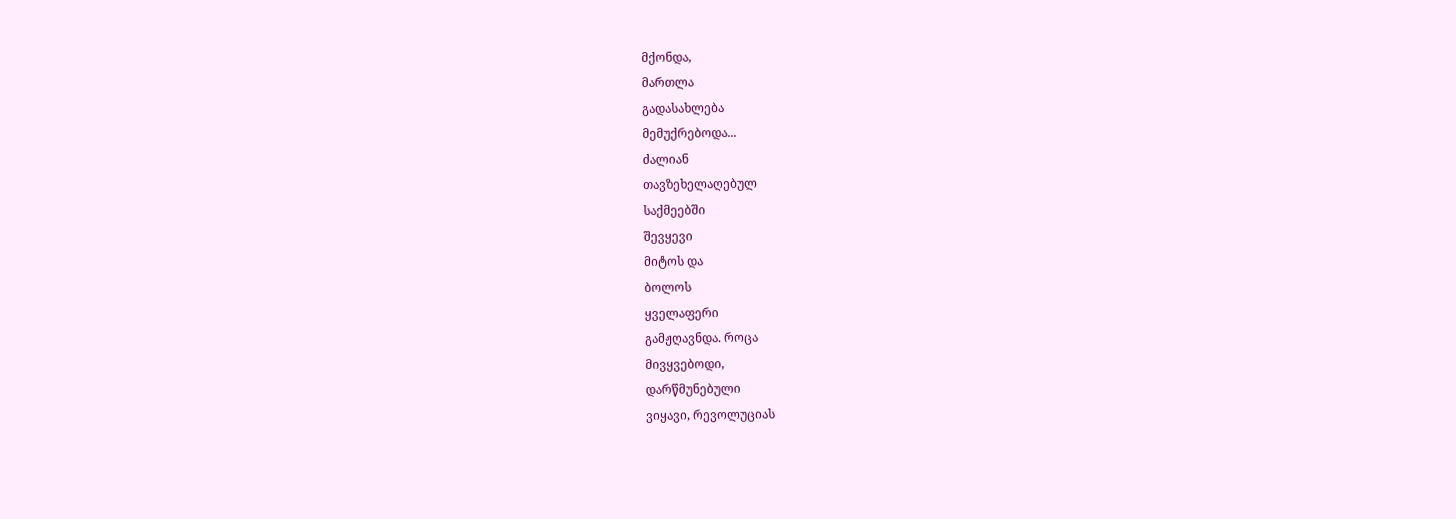მქონდა,
მართლა
გადასახლება
მემუქრებოდა...
ძალიან
თავზეხელაღებულ
საქმეებში
შევყევი
მიტოს და
ბოლოს
ყველაფერი
გამჟღავნდა. როცა
მივყვებოდი,
დარწმუნებული
ვიყავი, რევოლუციას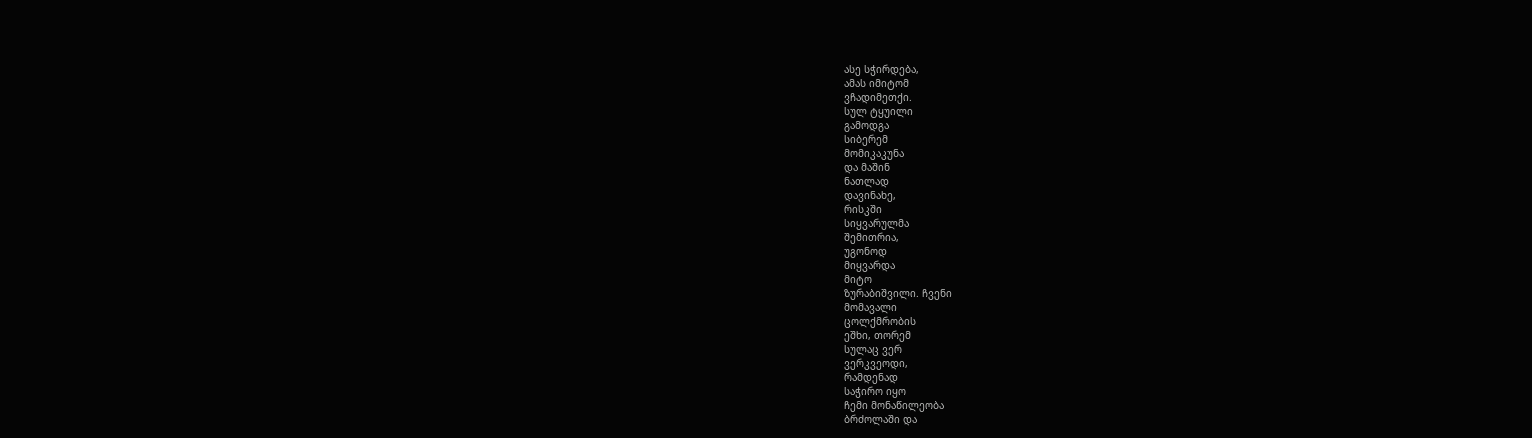ასე სჭირდება,
ამას იმიტომ
ვჩადიმეთქი.
სულ ტყუილი
გამოდგა
სიბერემ
მომიკაკუნა
და მაშინ
ნათლად
დავინახე,
რისკში
სიყვარულმა
შემითრია,
უგონოდ
მიყვარდა
მიტო
ზურაბიშვილი. ჩვენი
მომავალი
ცოლქმრობის
ეშხი, თორემ
სულაც ვერ
ვერკვეოდი,
რამდენად
საჭირო იყო
ჩემი მონაწილეობა
ბრძოლაში და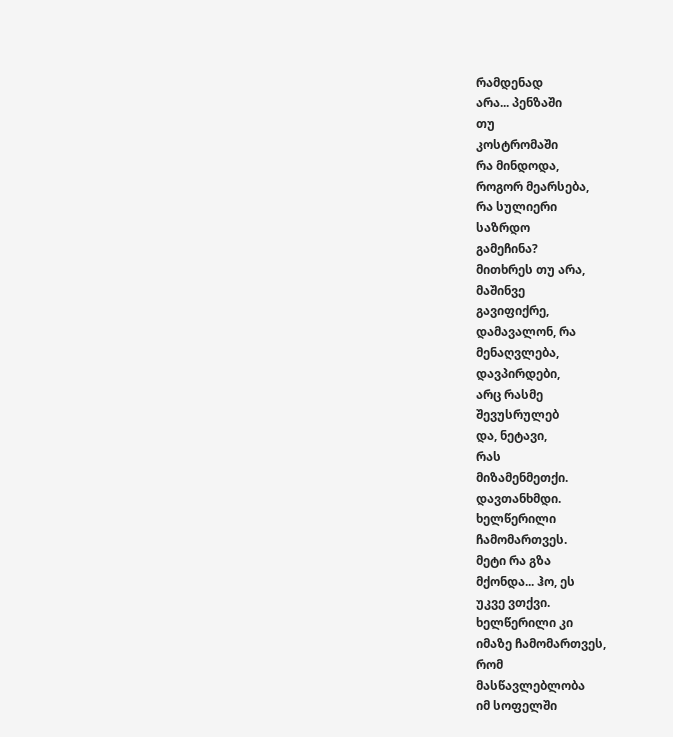რამდენად
არა... პენზაში
თუ
კოსტრომაში
რა მინდოდა,
როგორ მეარსება,
რა სულიერი
საზრდო
გამეჩინა?
მითხრეს თუ არა,
მაშინვე
გავიფიქრე,
დამავალონ, რა
მენაღვლება,
დავპირდები,
არც რასმე
შევუსრულებ
და, ნეტავი,
რას
მიზამენმეთქი.
დავთანხმდი.
ხელწერილი
ჩამომართვეს.
მეტი რა გზა
მქონდა... ჰო, ეს
უკვე ვთქვი.
ხელწერილი კი
იმაზე ჩამომართვეს,
რომ
მასწავლებლობა
იმ სოფელში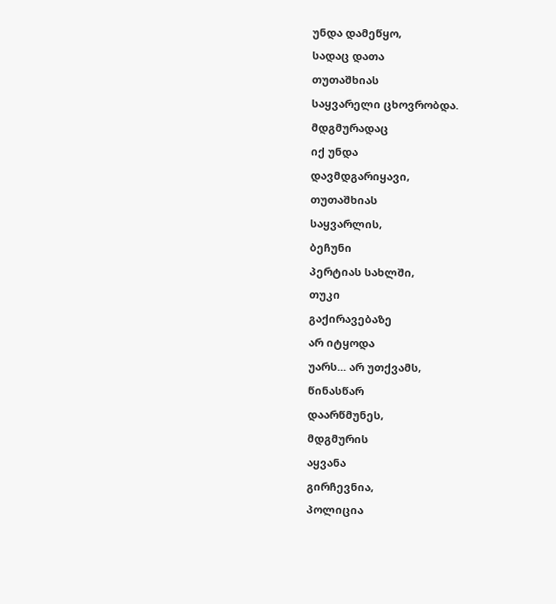უნდა დამეწყო,
სადაც დათა
თუთაშხიას
საყვარელი ცხოვრობდა.
მდგმურადაც
იქ უნდა
დავმდგარიყავი,
თუთაშხიას
საყვარლის,
ბეჩუნი
პერტიას სახლში,
თუკი
გაქირავებაზე
არ იტყოდა
უარს... არ უთქვამს,
წინასწარ
დაარწმუნეს,
მდგმურის
აყვანა
გირჩევნია,
პოლიცია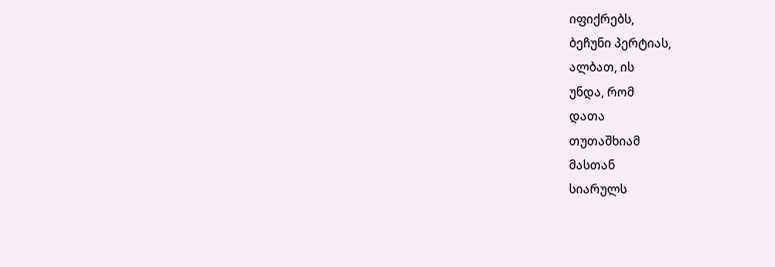იფიქრებს,
ბეჩუნი პერტიას,
ალბათ, ის
უნდა, რომ
დათა
თუთაშხიამ
მასთან
სიარულს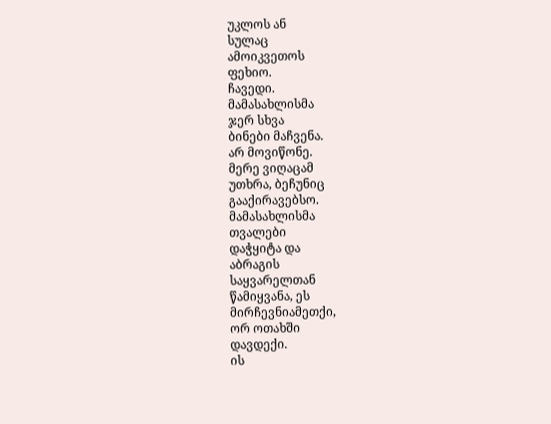უკლოს ან
სულაც
ამოიკვეთოს
ფეხიო.
ჩავედი.
მამასახლისმა
ჯერ სხვა
ბინები მაჩვენა.
არ მოვიწონე.
მერე ვიღაცამ
უთხრა, ბეჩუნიც
გააქირავებსო.
მამასახლისმა
თვალები
დაჭყიტა და
აბრაგის
საყვარელთან
წამიყვანა, ეს
მირჩევნიამეთქი,
ორ ოთახში
დავდექი.
ის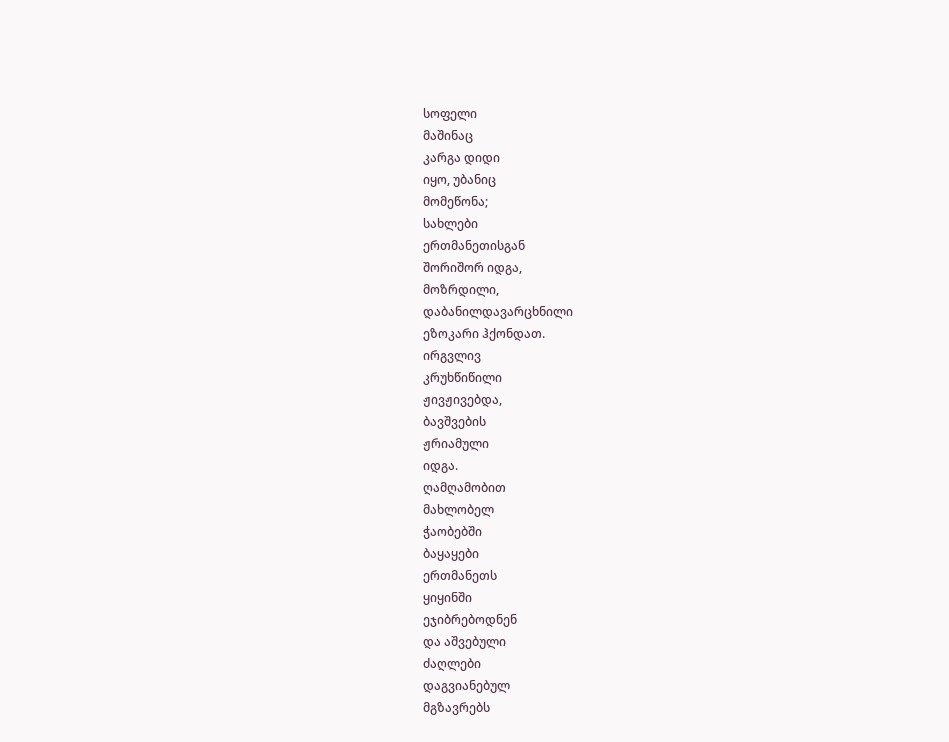სოფელი
მაშინაც
კარგა დიდი
იყო, უბანიც
მომეწონა;
სახლები
ერთმანეთისგან
შორიშორ იდგა,
მოზრდილი,
დაბანილდავარცხნილი
ეზოკარი ჰქონდათ.
ირგვლივ
კრუხწიწილი
ჟივჟივებდა,
ბავშვების
ჟრიამული
იდგა.
ღამღამობით
მახლობელ
ჭაობებში
ბაყაყები
ერთმანეთს
ყიყინში
ეჯიბრებოდნენ
და აშვებული
ძაღლები
დაგვიანებულ
მგზავრებს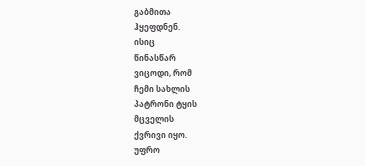გაბმითა
ჰყეფდნენ.
ისიც
წინასწარ
ვიცოდი, რომ
ჩემი სახლის
პატრონი ტყის
მცველის
ქვრივი იყო.
უფრო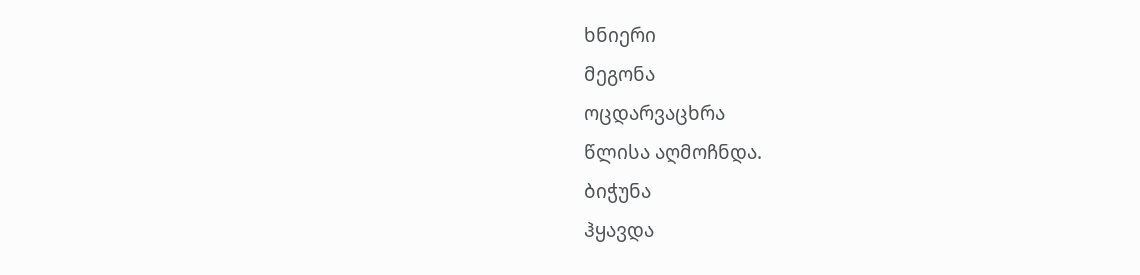ხნიერი
მეგონა
ოცდარვაცხრა
წლისა აღმოჩნდა.
ბიჭუნა
ჰყავდა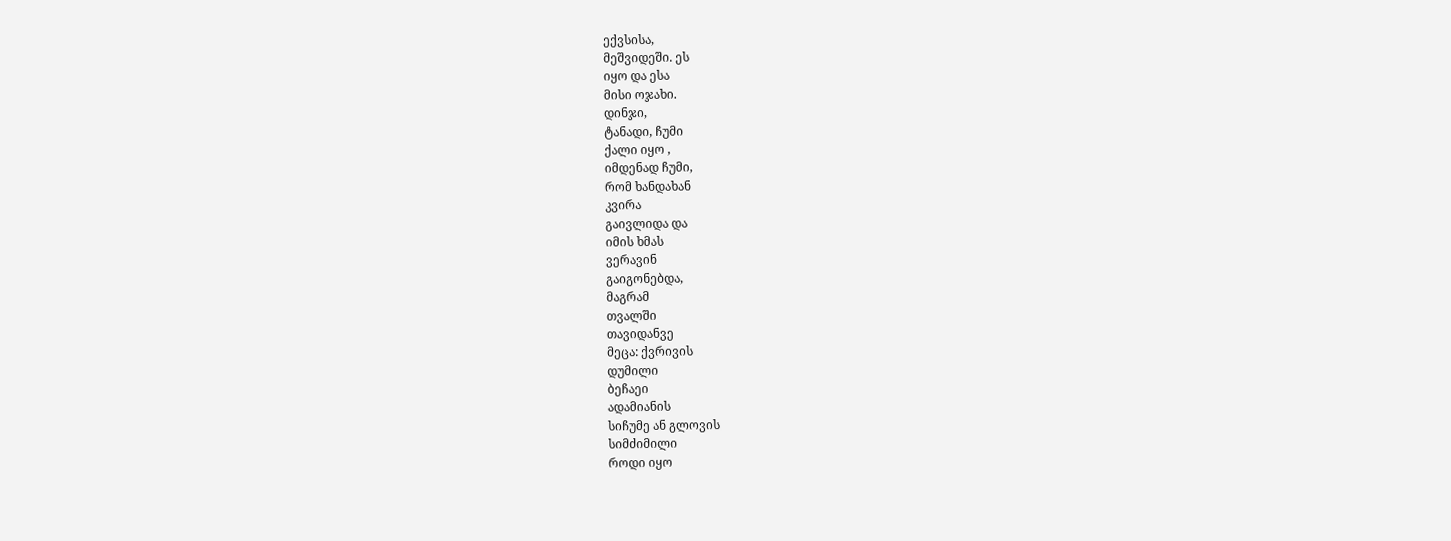ექვსისა,
მეშვიდეში. ეს
იყო და ესა
მისი ოჯახი.
დინჯი,
ტანადი, ჩუმი
ქალი იყო ,
იმდენად ჩუმი,
რომ ხანდახან
კვირა
გაივლიდა და
იმის ხმას
ვერავინ
გაიგონებდა,
მაგრამ
თვალში
თავიდანვე
მეცა: ქვრივის
დუმილი
ბეჩაეი
ადამიანის
სიჩუმე ან გლოვის
სიმძიმილი
როდი იყო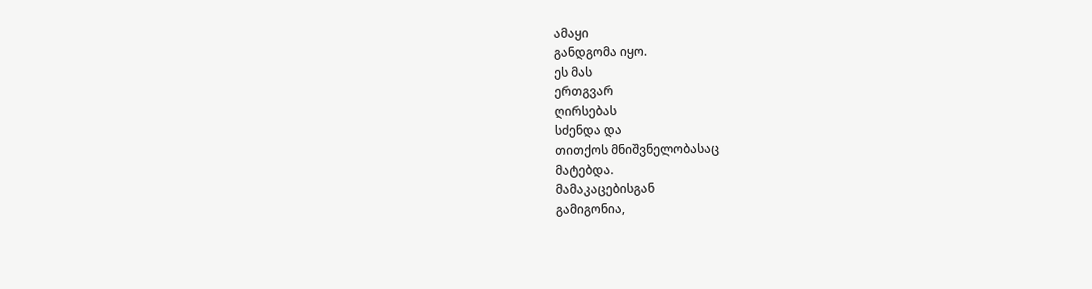ამაყი
განდგომა იყო.
ეს მას
ერთგვარ
ღირსებას
სძენდა და
თითქოს მნიშვნელობასაც
მატებდა.
მამაკაცებისგან
გამიგონია,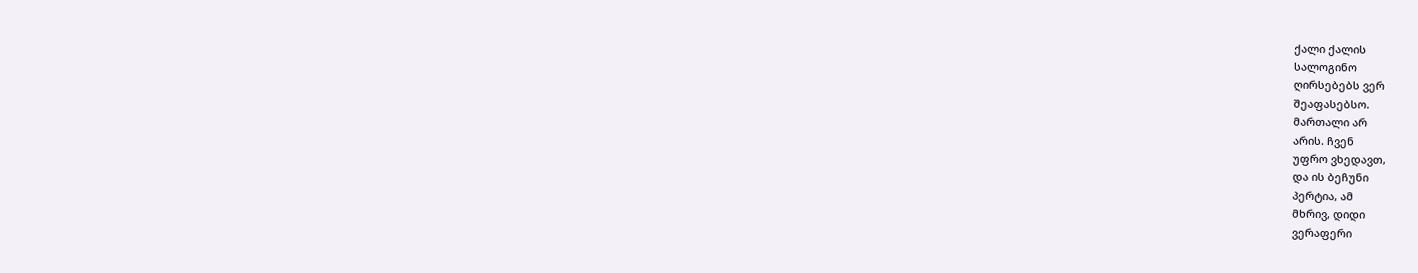ქალი ქალის
სალოგინო
ღირსებებს ვერ
შეაფასებსო.
მართალი არ
არის. ჩვენ
უფრო ვხედავთ,
და ის ბეჩუნი
პერტია, ამ
მხრივ, დიდი
ვერაფერი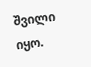შვილი იყო.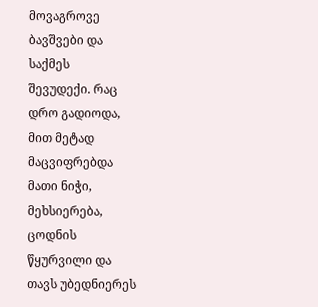მოვაგროვე
ბავშვები და
საქმეს
შევუდექი. რაც
დრო გადიოდა,
მით მეტად
მაცვიფრებდა
მათი ნიჭი,
მეხსიერება,
ცოდნის
წყურვილი და
თავს უბედნიერეს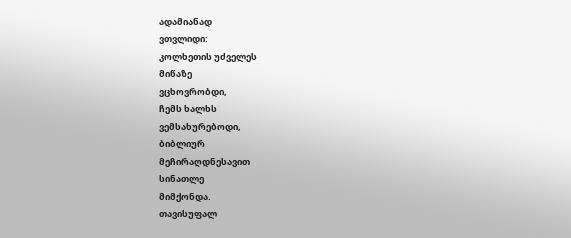ადამიანად
ვთვლიდი:
კოლხეთის უძველეს
მიწაზე
ვცხოვრობდი,
ჩემს ხალხს
ვემსახურებოდი,
ბიბლიურ
მეჩირაღდნესავით
სინათლე
მიმქონდა.
თავისუფალ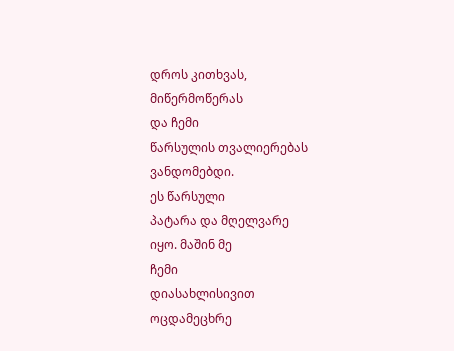დროს კითხვას,
მიწერმოწერას
და ჩემი
წარსულის თვალიერებას
ვანდომებდი.
ეს წარსული
პატარა და მღელვარე
იყო. მაშინ მე
ჩემი
დიასახლისივით
ოცდამეცხრე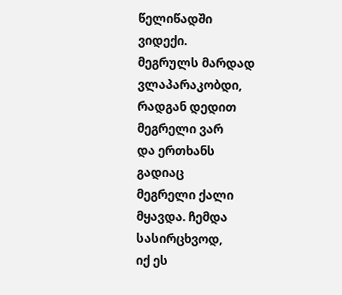წელიწადში
ვიდექი.
მეგრულს მარდად
ვლაპარაკობდი,
რადგან დედით
მეგრელი ვარ
და ერთხანს
გადიაც
მეგრელი ქალი
მყავდა. ჩემდა
სასირცხვოდ,
იქ ეს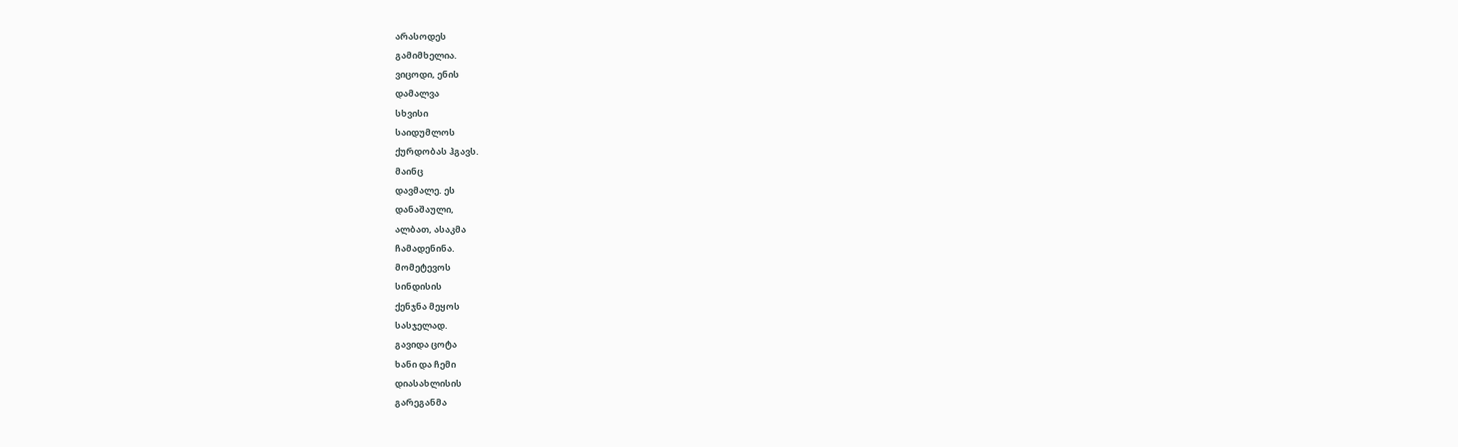არასოდეს
გამიმხელია.
ვიცოდი, ენის
დამალვა
სხვისი
საიდუმლოს
ქურდობას ჰგავს.
მაინც
დავმალე. ეს
დანაშაული,
ალბათ, ასაკმა
ჩამადენინა.
მომეტევოს
სინდისის
ქენჯნა მეყოს
სასჯელად.
გავიდა ცოტა
ხანი და ჩემი
დიასახლისის
გარეგანმა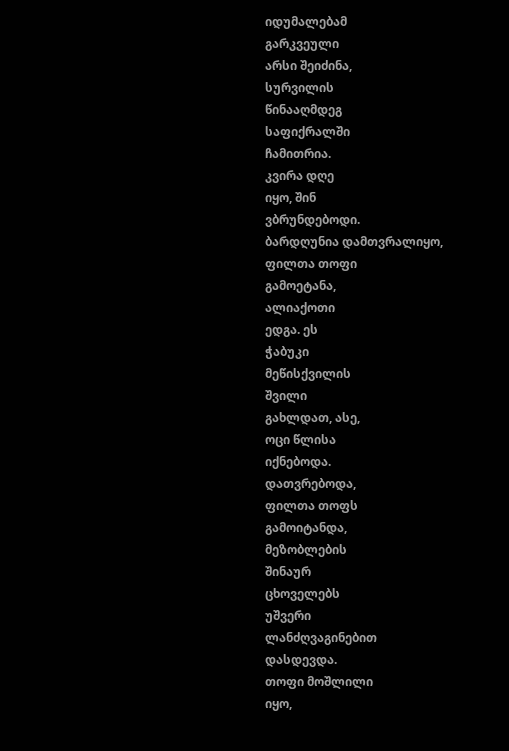იდუმალებამ
გარკვეული
არსი შეიძინა,
სურვილის
წინააღმდეგ
საფიქრალში
ჩამითრია.
კვირა დღე
იყო, შინ
ვბრუნდებოდი.
ბარდღუნია დამთვრალიყო,
ფილთა თოფი
გამოეტანა,
ალიაქოთი
ედგა. ეს
ჭაბუკი
მეწისქვილის
შვილი
გახლდათ, ასე,
ოცი წლისა
იქნებოდა.
დათვრებოდა,
ფილთა თოფს
გამოიტანდა,
მეზობლების
შინაურ
ცხოველებს
უშვერი
ლანძღვაგინებით
დასდევდა.
თოფი მოშლილი
იყო,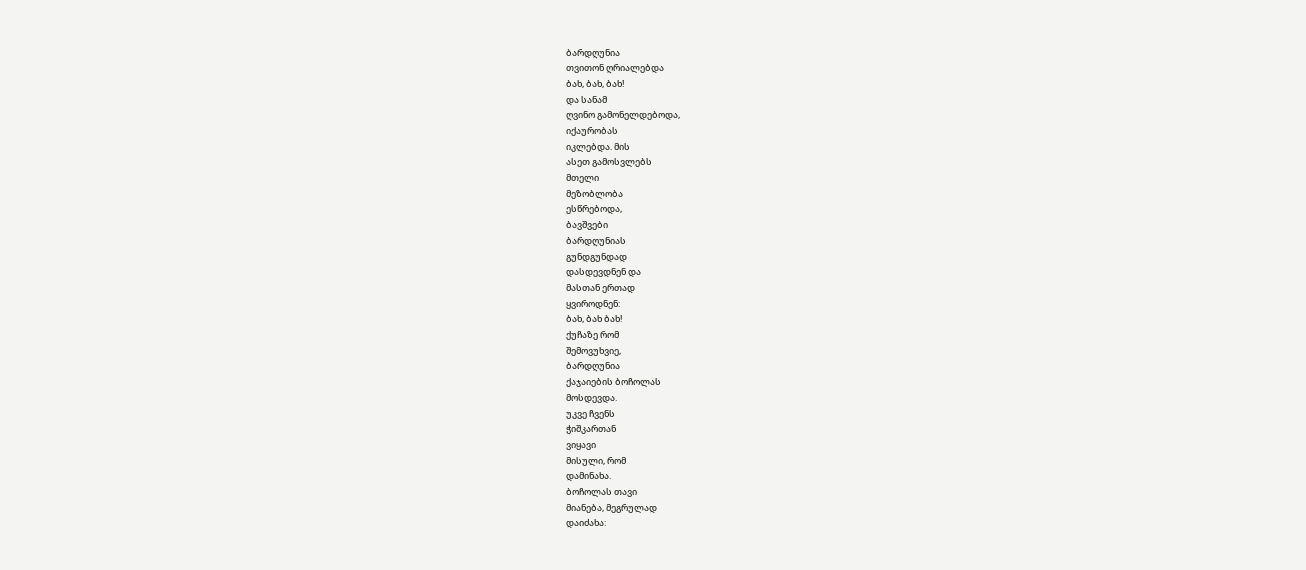ბარდღუნია
თვითონ ღრიალებდა
ბახ, ბახ, ბახ!
და სანამ
ღვინო გამონელდებოდა,
იქაურობას
იკლებდა. მის
ასეთ გამოსვლებს
მთელი
მეზობლობა
ესწრებოდა,
ბავშვები
ბარდღუნიას
გუნდგუნდად
დასდევდნენ და
მასთან ერთად
ყვიროდნენ:
ბახ, ბახ ბახ!
ქუჩაზე რომ
შემოვუხვიე,
ბარდღუნია
ქაჯაიების ბოჩოლას
მოსდევდა.
უკვე ჩვენს
ჭიშკართან
ვიყავი
მისული, რომ
დამინახა.
ბოჩოლას თავი
მიანება, მეგრულად
დაიძახა: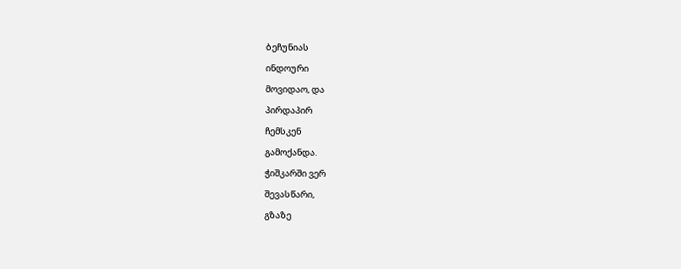ბეჩუნიას
ინდოური
მოვიდაო, და
პირდაპირ
ჩემსკენ
გამოქანდა.
ჭიშკარში ვერ
შევასწარი,
გზაზე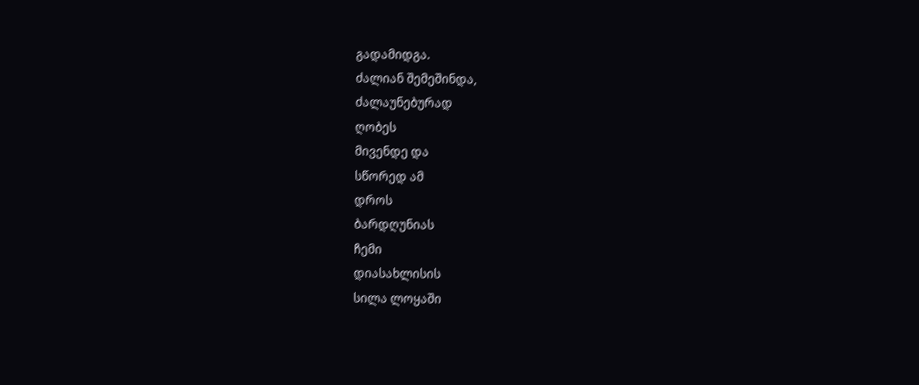გადამიდგა.
ძალიან შემეშინდა,
ძალაუნებურად
ღობეს
მივენდე და
სწორედ ამ
დროს
ბარდღუნიას
ჩემი
დიასახლისის
სილა ლოყაში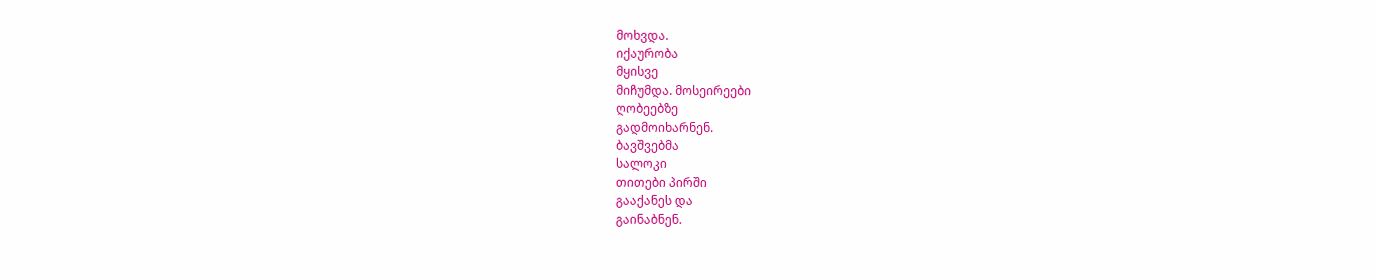მოხვდა.
იქაურობა
მყისვე
მიჩუმდა. მოსეირეები
ღობეებზე
გადმოიხარნენ.
ბავშვებმა
სალოკი
თითები პირში
გააქანეს და
გაინაბნენ.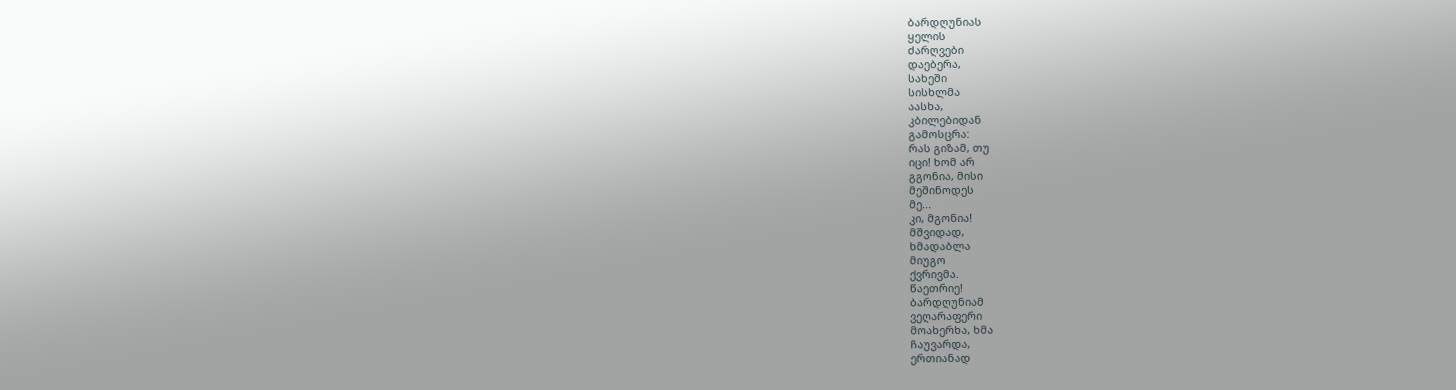ბარდღუნიას
ყელის
ძარღვები
დაებერა,
სახეში
სისხლმა
აასხა,
კბილებიდან
გამოსცრა:
რას გიზამ, თუ
იცი! ხომ არ
გგონია, მისი
მეშინოდეს
მე...
კი, მგონია!
მშვიდად,
ხმადაბლა
მიუგო
ქვრივმა.
წაეთრიე!
ბარდღუნიამ
ვეღარაფერი
მოახერხა, ხმა
ჩაუვარდა,
ერთიანად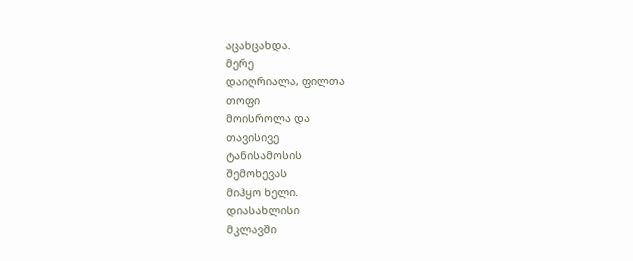აცახცახდა.
მერე
დაიღრიალა, ფილთა
თოფი
მოისროლა და
თავისივე
ტანისამოსის
შემოხევას
მიჰყო ხელი.
დიასახლისი
მკლავში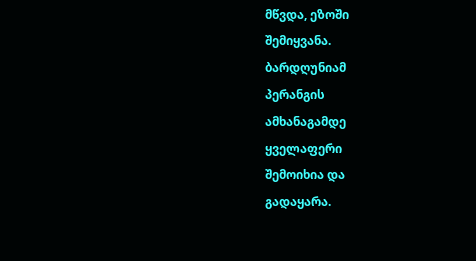მწვდა, ეზოში
შემიყვანა.
ბარდღუნიამ
პერანგის
ამხანაგამდე
ყველაფერი
შემოიხია და
გადაყარა.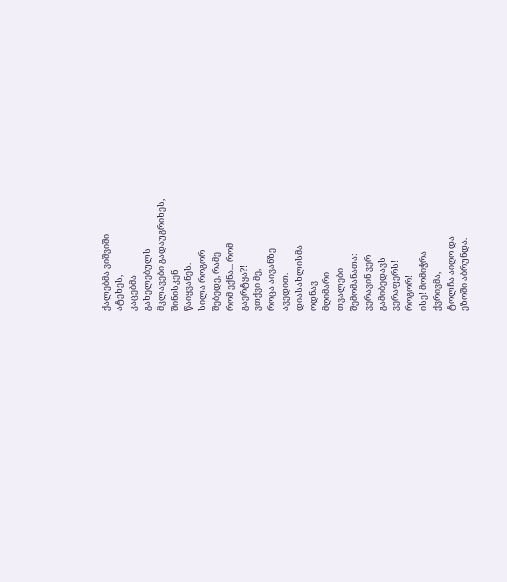ქალებმა ვიშვიში
ატეხეს,
კაცებმა
გახელებულს
მკლავები გადაუგრიხეს,
შინისკენ
წაიყვანეს.
სილა როგორ
შებედე, რამე
რომ ექნა... რომ
გაერტყა?!
ვთქვი მე,
როცა აივანზე
ავედით.
დიასახლისმა
ოდნავ
მღიმარი
თვალები
შემომანათა:
ვერავინ ვერ
გამიბედავს
ვერაფერს!
როგორ!
ისე! მომიჭრა
ქვრივმა,
ტოლჩა აიღო და
ეზოში აბრუნდა.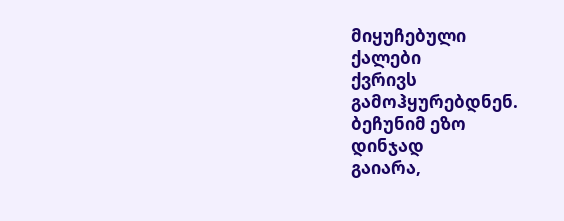მიყუჩებული
ქალები
ქვრივს
გამოჰყურებდნენ.
ბეჩუნიმ ეზო
დინჯად
გაიარა,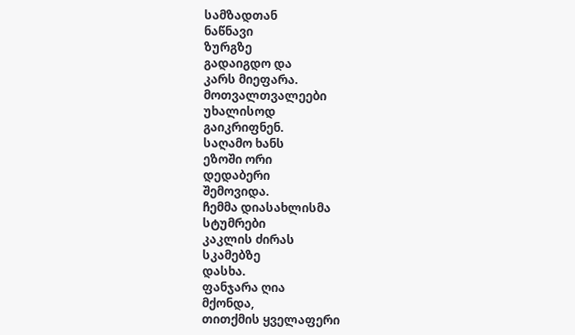სამზადთან
ნაწნავი
ზურგზე
გადაიგდო და
კარს მიეფარა.
მოთვალთვალეები
უხალისოდ
გაიკრიფნენ.
საღამო ხანს
ეზოში ორი
დედაბერი
შემოვიდა.
ჩემმა დიასახლისმა
სტუმრები
კაკლის ძირას
სკამებზე
დასხა.
ფანჯარა ღია
მქონდა,
თითქმის ყველაფერი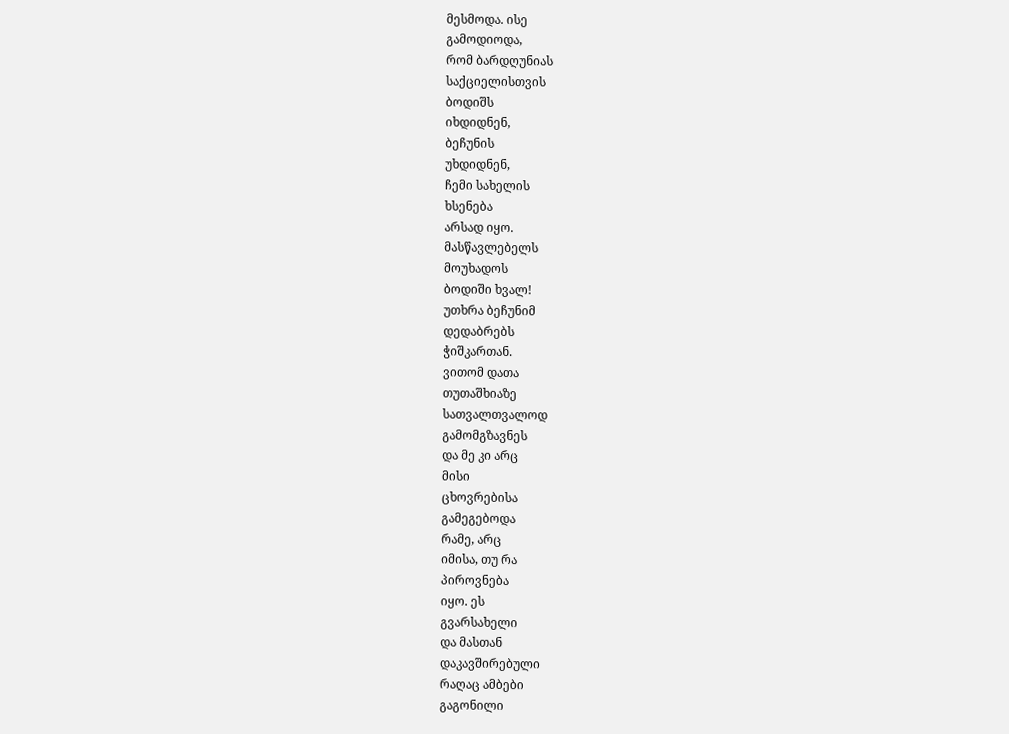მესმოდა. ისე
გამოდიოდა,
რომ ბარდღუნიას
საქციელისთვის
ბოდიშს
იხდიდნენ,
ბეჩუნის
უხდიდნენ,
ჩემი სახელის
ხსენება
არსად იყო.
მასწავლებელს
მოუხადოს
ბოდიში ხვალ!
უთხრა ბეჩუნიმ
დედაბრებს
ჭიშკართან.
ვითომ დათა
თუთაშხიაზე
სათვალთვალოდ
გამომგზავნეს
და მე კი არც
მისი
ცხოვრებისა
გამეგებოდა
რამე, არც
იმისა, თუ რა
პიროვნება
იყო. ეს
გვარსახელი
და მასთან
დაკავშირებული
რაღაც ამბები
გაგონილი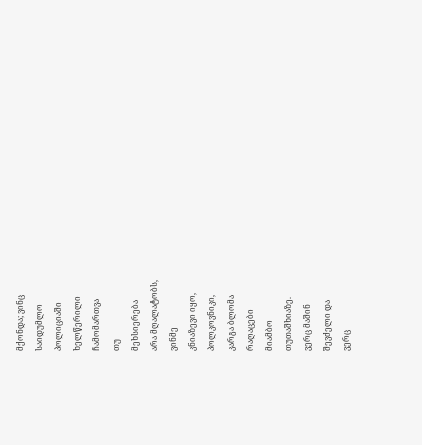მქონდა; ვინც
საიდუმლო
პოლიციაში
ხელწერილი
ჩამომართვა
თუ
მეხსიერება
არა მღალატობს,
ვინმე
კნიაზევი იყო,
პოლკოვნიკი,
კარგა ბლომა
რაღაცები
მიამბო
თუთაშხიაზე.
ვერც მაშინ
შევძელი და
ვერც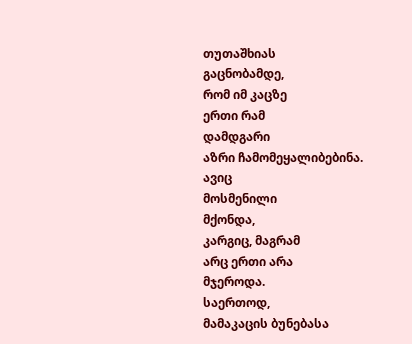თუთაშხიას
გაცნობამდე,
რომ იმ კაცზე
ერთი რამ
დამდგარი
აზრი ჩამომეყალიბებინა.
ავიც
მოსმენილი
მქონდა,
კარგიც, მაგრამ
არც ერთი არა
მჯეროდა.
საერთოდ,
მამაკაცის ბუნებასა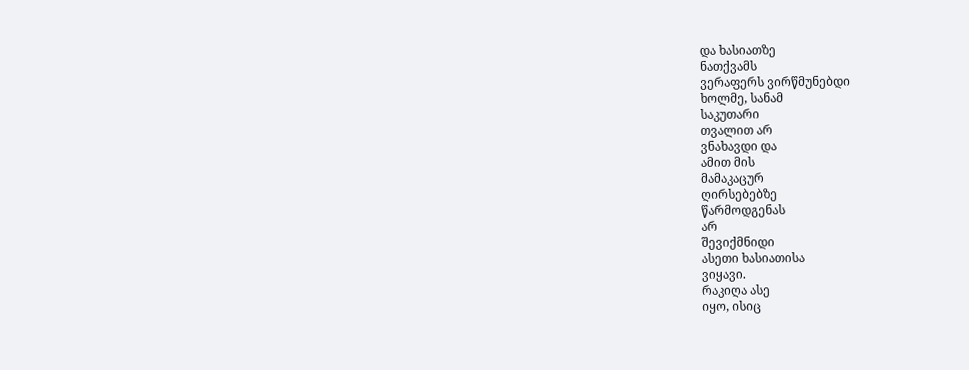და ხასიათზე
ნათქვამს
ვერაფერს ვირწმუნებდი
ხოლმე, სანამ
საკუთარი
თვალით არ
ვნახავდი და
ამით მის
მამაკაცურ
ღირსებებზე
წარმოდგენას
არ
შევიქმნიდი
ასეთი ხასიათისა
ვიყავი.
რაკიღა ასე
იყო, ისიც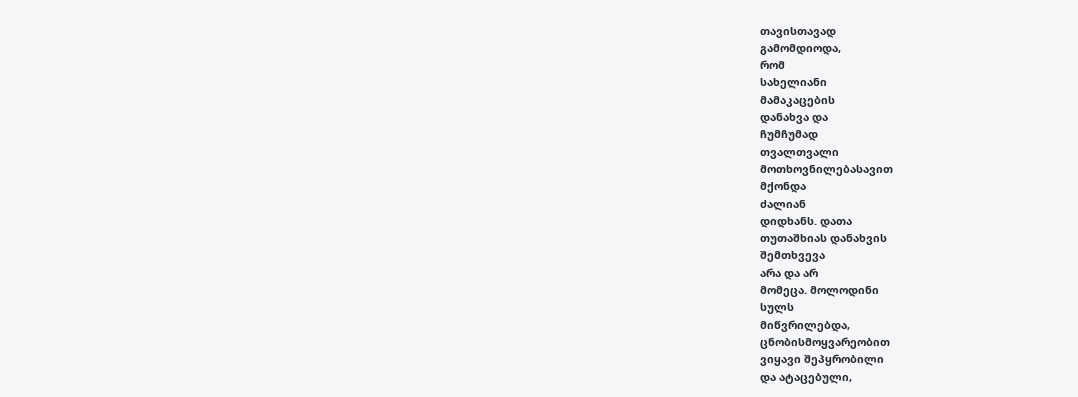თავისთავად
გამომდიოდა,
რომ
სახელიანი
მამაკაცების
დანახვა და
ჩუმჩუმად
თვალთვალი
მოთხოვნილებასავით
მქონდა
ძალიან
დიდხანს. დათა
თუთაშხიას დანახვის
შემთხვევა
არა და არ
მომეცა. მოლოდინი
სულს
მიწვრილებდა,
ცნობისმოყვარეობით
ვიყავი შეპყრობილი
და ატაცებული,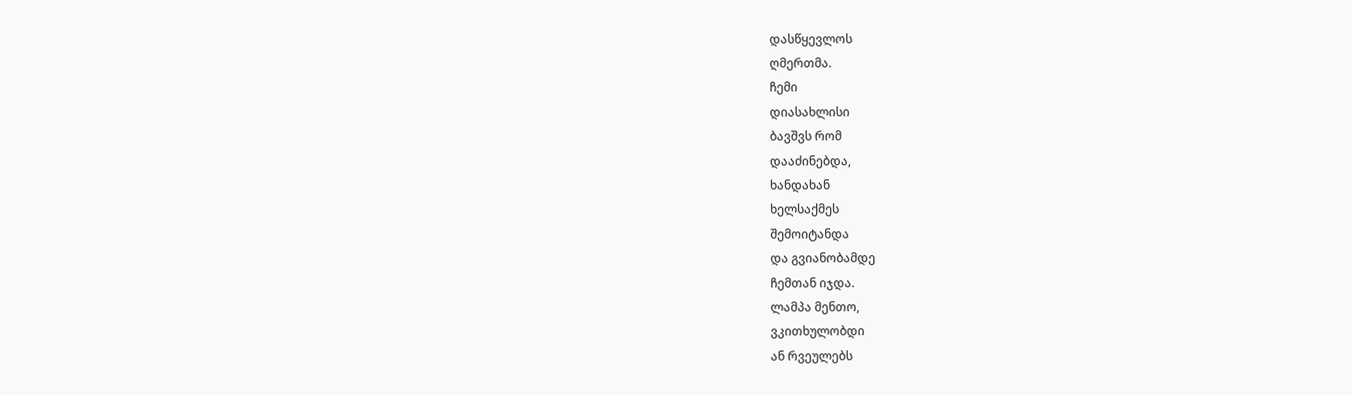დასწყევლოს
ღმერთმა.
ჩემი
დიასახლისი
ბავშვს რომ
დააძინებდა,
ხანდახან
ხელსაქმეს
შემოიტანდა
და გვიანობამდე
ჩემთან იჯდა.
ლამპა მენთო,
ვკითხულობდი
ან რვეულებს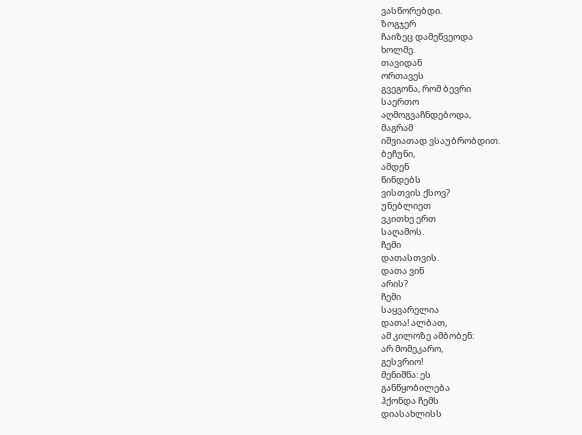ვასწორებდი.
ზოგჯერ
ჩაიზეც დამეწვეოდა
ხოლმე.
თავიდან
ორთავეს
გვეგონა, რომ ბევრი
საერთო
აღმოგვაჩნდებოდა,
მაგრამ
იშვიათად ვსაუბრობდით.
ბეჩუნი,
ამდენ
წინდებს
ვისთვის ქსოვ?
უნებლიეთ
ვკითხე ერთ
საღამოს.
ჩემი
დათასთვის.
დათა ვინ
არის?
ჩემი
საყვარელია
დათა! ალბათ,
ამ კილოზე ამბობენ:
არ მომეკარო,
გესვრიო!
მენიშნა: ეს
განწყობილება
ჰქონდა ჩემს
დიასახლისს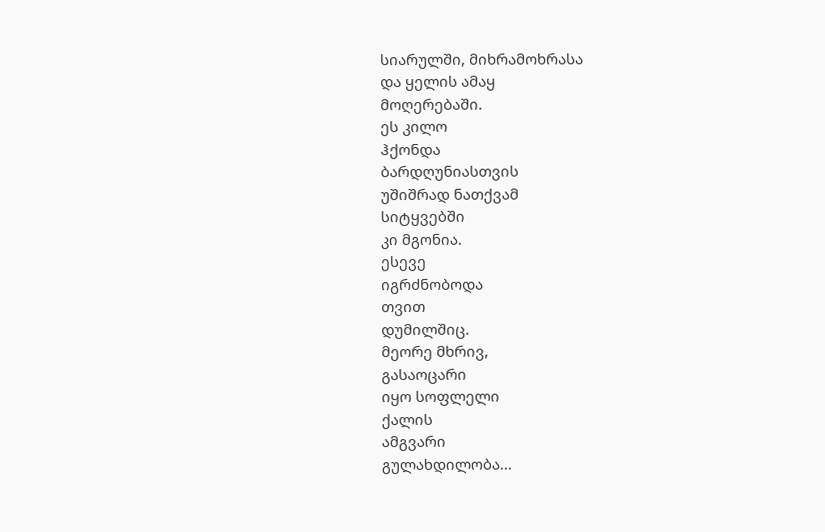სიარულში, მიხრამოხრასა
და ყელის ამაყ
მოღერებაში.
ეს კილო
ჰქონდა
ბარდღუნიასთვის
უშიშრად ნათქვამ
სიტყვებში
კი მგონია.
ესევე
იგრძნობოდა
თვით
დუმილშიც.
მეორე მხრივ,
გასაოცარი
იყო სოფლელი
ქალის
ამგვარი
გულახდილობა...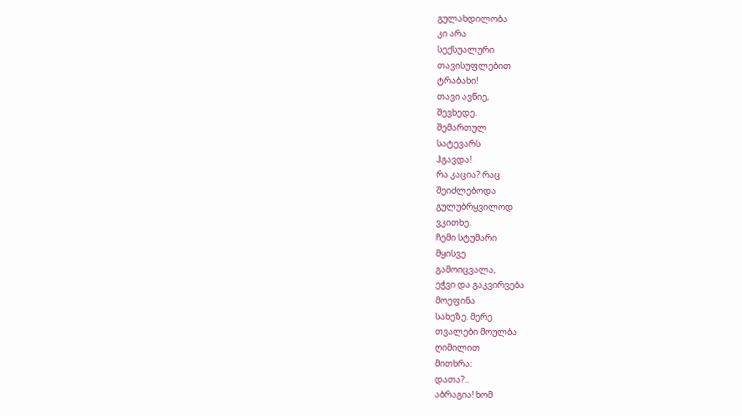გულახდილობა
კი არა
სექსუალური
თავისუფლებით
ტრაბახი!
თავი ავწიე,
შევხედე.
შემართულ
სატევარს
ჰგავდა!
რა კაცია? რაც
შეიძლებოდა
გულუბრყვილოდ
ვკითხე.
ჩემი სტუმარი
მყისვე
გამოიცვალა,
ეჭვი და გაკვირვება
მოეფინა
სახეზე. მერე
თვალები მოულბა
ღიმილით
მითხრა:
დათა?..
აბრაგია! ხომ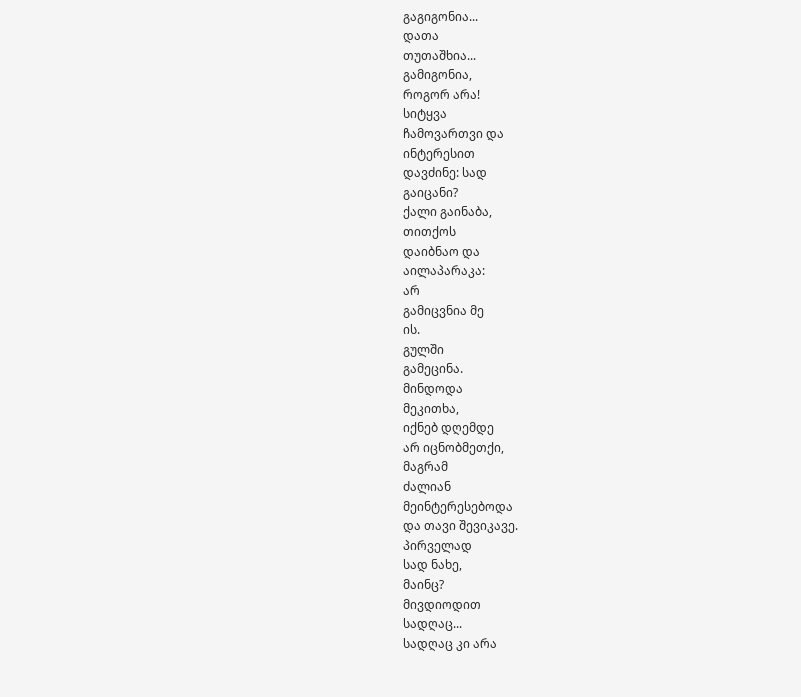გაგიგონია...
დათა
თუთაშხია...
გამიგონია,
როგორ არა!
სიტყვა
ჩამოვართვი და
ინტერესით
დავძინე: სად
გაიცანი?
ქალი გაინაბა,
თითქოს
დაიბნაო და
აილაპარაკა:
არ
გამიცვნია მე
ის.
გულში
გამეცინა.
მინდოდა
მეკითხა,
იქნებ დღემდე
არ იცნობმეთქი,
მაგრამ
ძალიან
მეინტერესებოდა
და თავი შევიკავე.
პირველად
სად ნახე,
მაინც?
მივდიოდით
სადღაც...
სადღაც კი არა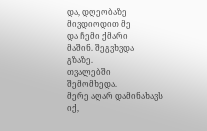და, დღეობაზე
მივდიოდით მე
და ჩემი ქმარი
მაშინ. შეგვხვდა
გზაზე.
თვალებში
შემომხედა.
მერე აღარ დამინახავს
იქ,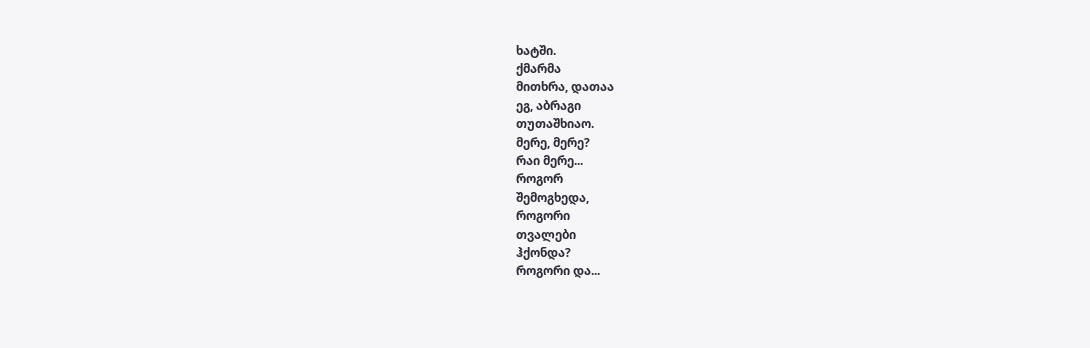ხატში.
ქმარმა
მითხრა, დათაა
ეგ, აბრაგი
თუთაშხიაო.
მერე, მერე?
რაი მერე...
როგორ
შემოგხედა,
როგორი
თვალები
ჰქონდა?
როგორი და...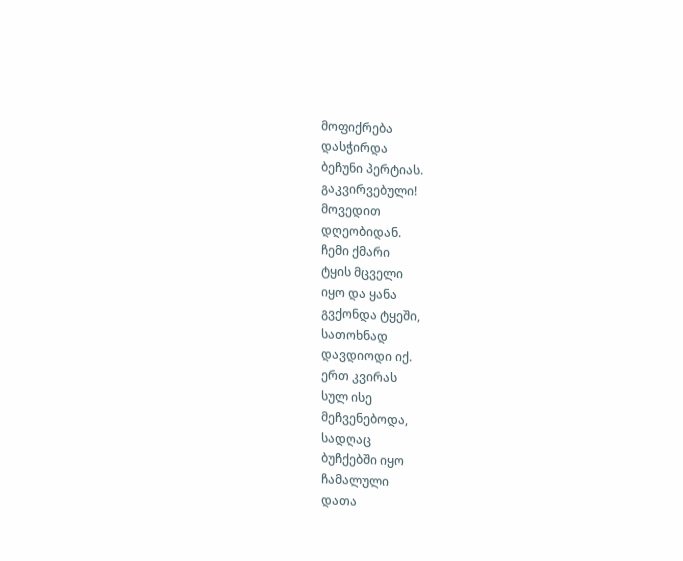მოფიქრება
დასჭირდა
ბეჩუნი პერტიას.
გაკვირვებული!
მოვედით
დღეობიდან.
ჩემი ქმარი
ტყის მცველი
იყო და ყანა
გვქონდა ტყეში,
სათოხნად
დავდიოდი იქ.
ერთ კვირას
სულ ისე
მეჩვენებოდა,
სადღაც
ბუჩქებში იყო
ჩამალული
დათა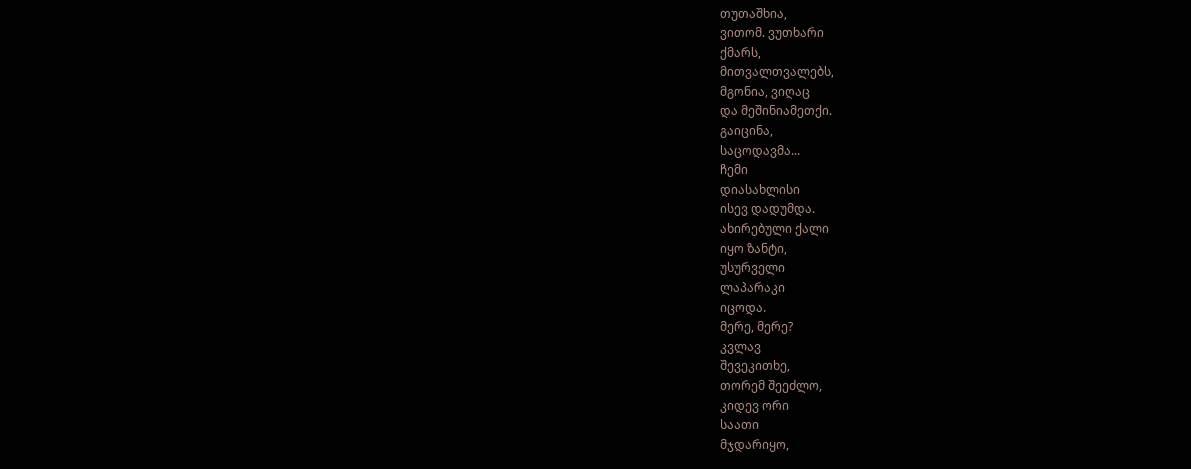თუთაშხია,
ვითომ. ვუთხარი
ქმარს,
მითვალთვალებს,
მგონია, ვიღაც
და მეშინიამეთქი.
გაიცინა,
საცოდავმა...
ჩემი
დიასახლისი
ისევ დადუმდა.
ახირებული ქალი
იყო ზანტი,
უსურველი
ლაპარაკი
იცოდა.
მერე, მერე?
კვლავ
შევეკითხე,
თორემ შეეძლო,
კიდევ ორი
საათი
მჯდარიყო,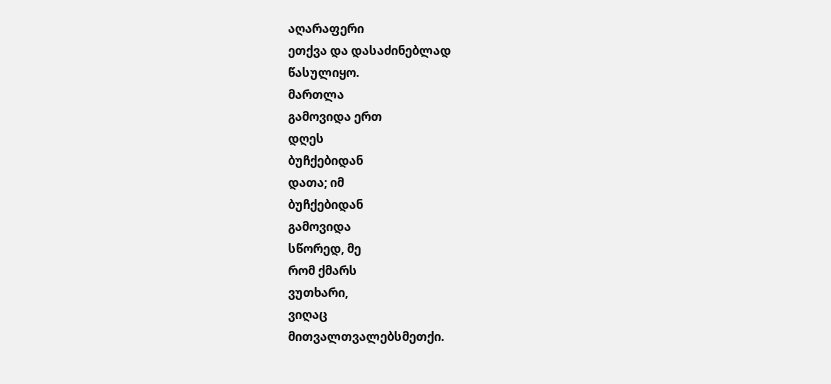აღარაფერი
ეთქვა და დასაძინებლად
წასულიყო.
მართლა
გამოვიდა ერთ
დღეს
ბუჩქებიდან
დათა; იმ
ბუჩქებიდან
გამოვიდა
სწორედ, მე
რომ ქმარს
ვუთხარი,
ვიღაც
მითვალთვალებსმეთქი.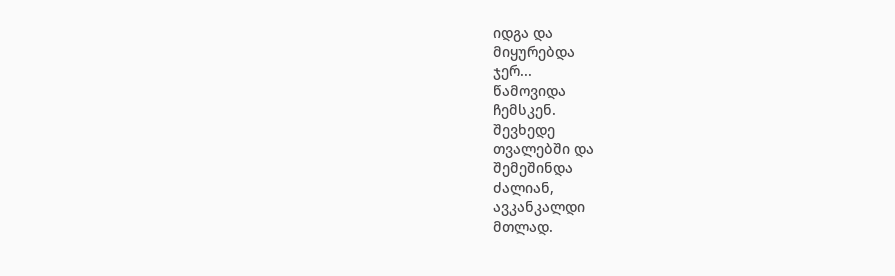იდგა და
მიყურებდა
ჯერ...
წამოვიდა
ჩემსკენ.
შევხედე
თვალებში და
შემეშინდა
ძალიან,
ავკანკალდი
მთლად.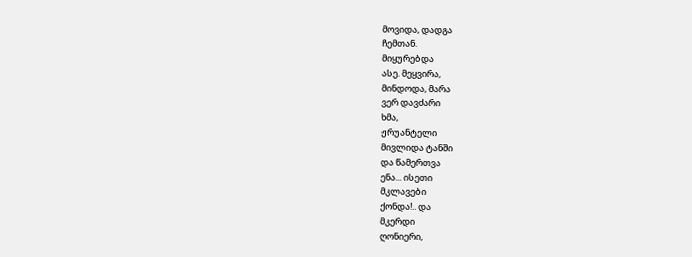მოვიდა, დადგა
ჩემთან.
მიყურებდა
ასე. მეყვირა,
მინდოდა, მარა
ვერ დავძარი
ხმა,
ჟრუანტელი
მივლიდა ტანში
და წამერთვა
ენა... ისეთი
მკლავები
ქონდა!.. და
მკერდი
ღონიერი,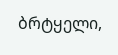ბრტყელი,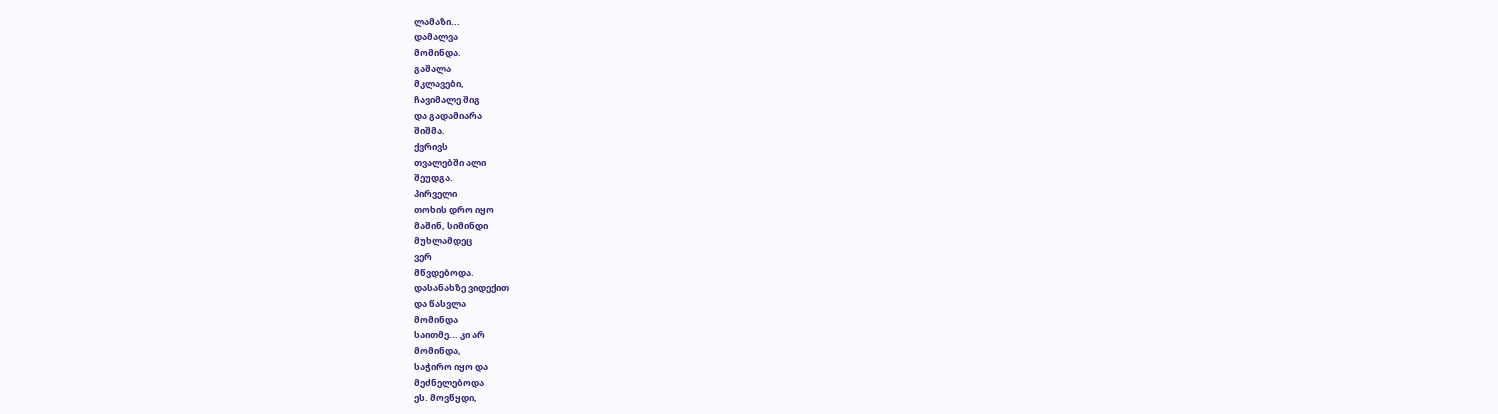ლამაზი...
დამალვა
მომინდა.
გაშალა
მკლავები,
ჩავიმალე შიგ
და გადამიარა
შიშმა.
ქვრივს
თვალებში ალი
შეუდგა.
პირველი
თოხის დრო იყო
მაშინ, სიმინდი
მუხლამდეც
ვერ
მწვდებოდა.
დასანახზე ვიდექით
და წასვლა
მომინდა
საითმე... კი არ
მომინდა,
საჭირო იყო და
მეძნელებოდა
ეს. მოვწყდი,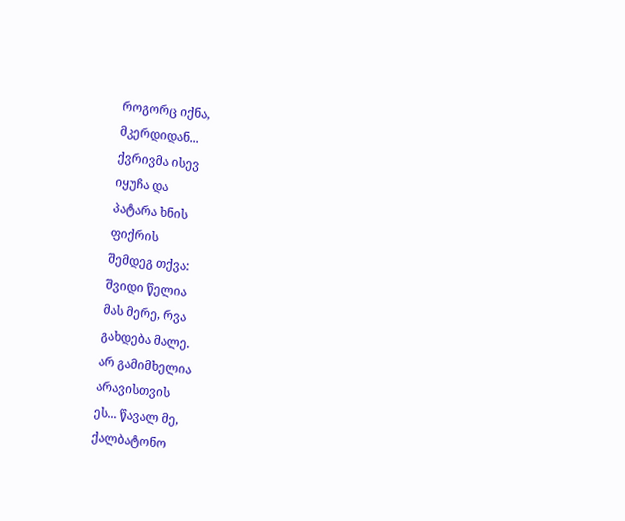როგორც იქნა,
მკერდიდან...
ქვრივმა ისევ
იყუჩა და
პატარა ხნის
ფიქრის
შემდეგ თქვა:
შვიდი წელია
მას მერე, რვა
გახდება მალე.
არ გამიმხელია
არავისთვის
ეს... წავალ მე,
ქალბატონო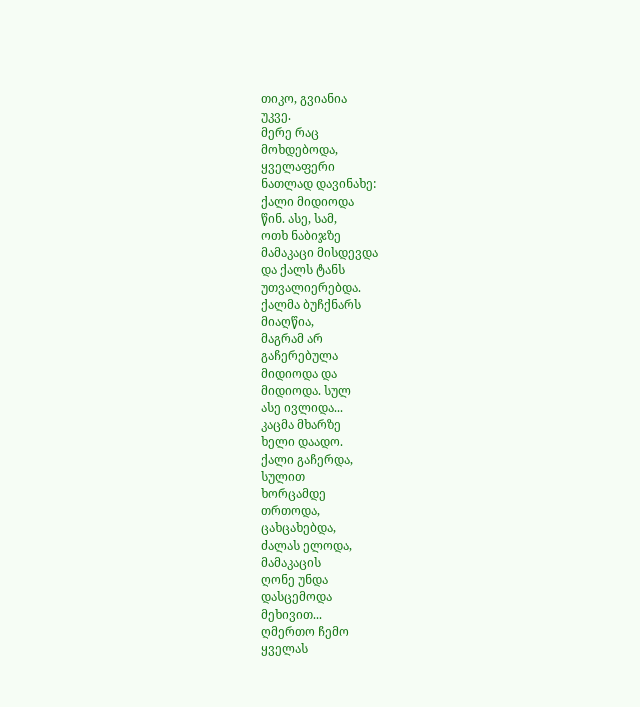თიკო, გვიანია
უკვე.
მერე რაც
მოხდებოდა,
ყველაფერი
ნათლად დავინახე:
ქალი მიდიოდა
წინ. ასე, სამ,
ოთხ ნაბიჯზე
მამაკაცი მისდევდა
და ქალს ტანს
უთვალიერებდა.
ქალმა ბუჩქნარს
მიაღწია,
მაგრამ არ
გაჩერებულა
მიდიოდა და
მიდიოდა. სულ
ასე ივლიდა...
კაცმა მხარზე
ხელი დაადო.
ქალი გაჩერდა,
სულით
ხორცამდე
თრთოდა,
ცახცახებდა,
ძალას ელოდა,
მამაკაცის
ღონე უნდა
დასცემოდა
მეხივით...
ღმერთო ჩემო
ყველას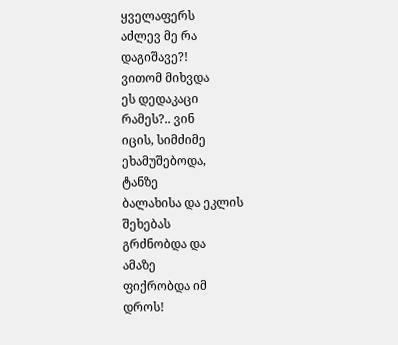ყველაფერს
აძლევ მე რა
დაგიშავე?!
ვითომ მიხვდა
ეს დედაკაცი
რამეს?.. ვინ
იცის, სიმძიმე
ეხამუშებოდა,
ტანზე
ბალახისა და ეკლის
შეხებას
გრძნობდა და
ამაზე
ფიქრობდა იმ
დროს!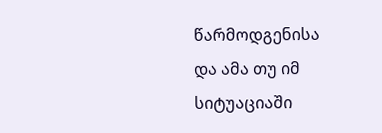წარმოდგენისა
და ამა თუ იმ
სიტუაციაში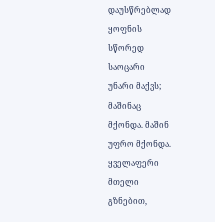დაუსწრებლად
ყოფნის
სწორედ
საოცარი
უნარი მაქვს;
მაშინაც
მქონდა. მაშინ
უფრო მქონდა.
ყველაფერი
მთელი
გზნებით,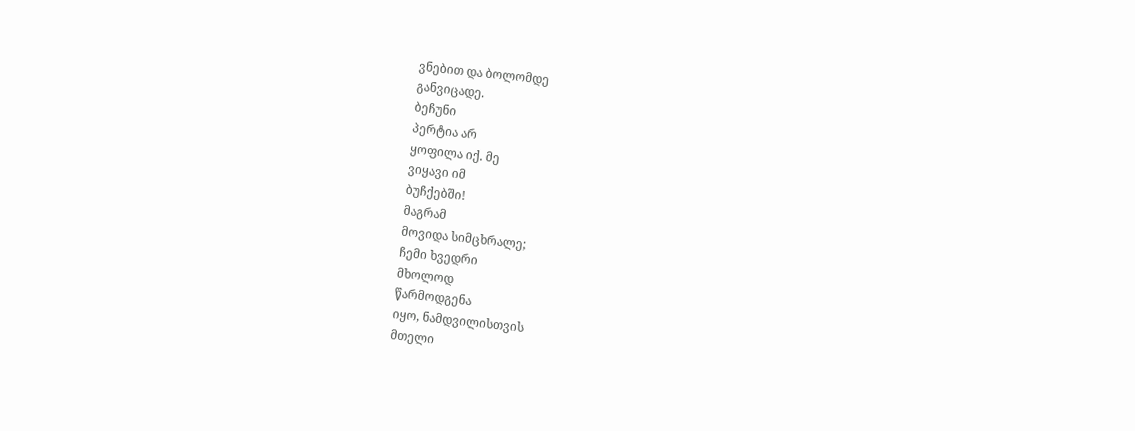ვნებით და ბოლომდე
განვიცადე.
ბეჩუნი
პერტია არ
ყოფილა იქ. მე
ვიყავი იმ
ბუჩქებში!
მაგრამ
მოვიდა სიმცხრალე;
ჩემი ხვედრი
მხოლოდ
წარმოდგენა
იყო, ნამდვილისთვის
მთელი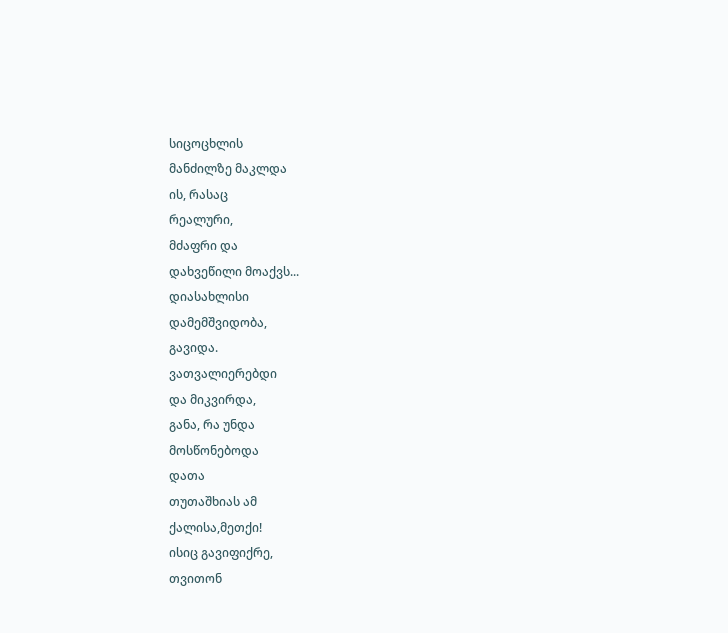სიცოცხლის
მანძილზე მაკლდა
ის, რასაც
რეალური,
მძაფრი და
დახვეწილი მოაქვს...
დიასახლისი
დამემშვიდობა,
გავიდა.
ვათვალიერებდი
და მიკვირდა,
განა, რა უნდა
მოსწონებოდა
დათა
თუთაშხიას ამ
ქალისა,მეთქი!
ისიც გავიფიქრე,
თვითონ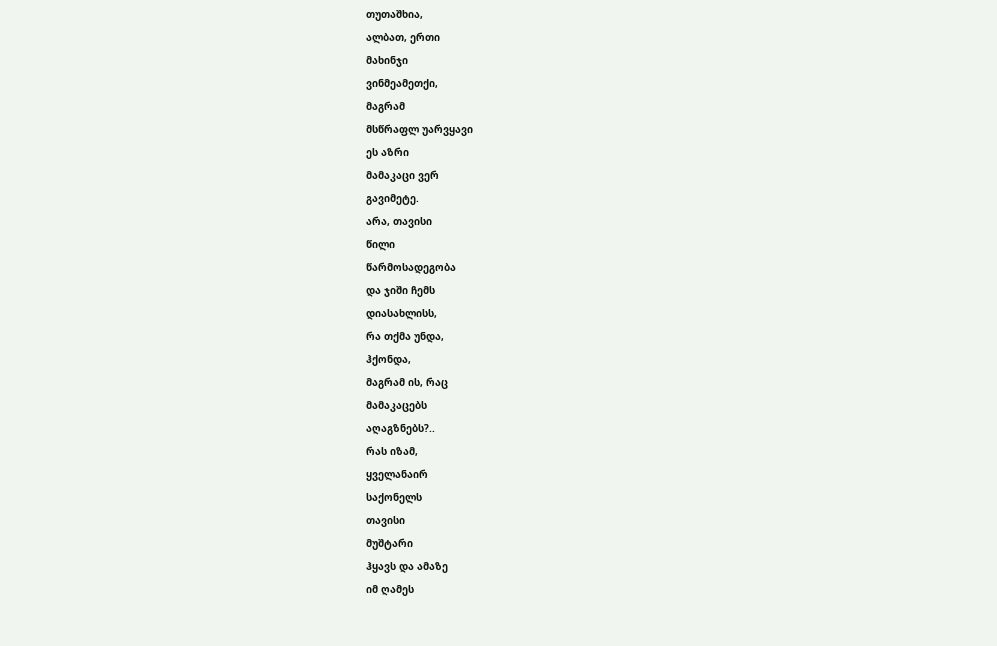თუთაშხია,
ალბათ, ერთი
მახინჯი
ვინმეამეთქი,
მაგრამ
მსწრაფლ უარვყავი
ეს აზრი
მამაკაცი ვერ
გავიმეტე.
არა, თავისი
წილი
წარმოსადეგობა
და ჯიში ჩემს
დიასახლისს,
რა თქმა უნდა,
ჰქონდა,
მაგრამ ის, რაც
მამაკაცებს
აღაგზნებს?..
რას იზამ,
ყველანაირ
საქონელს
თავისი
მუშტარი
ჰყავს და ამაზე
იმ ღამეს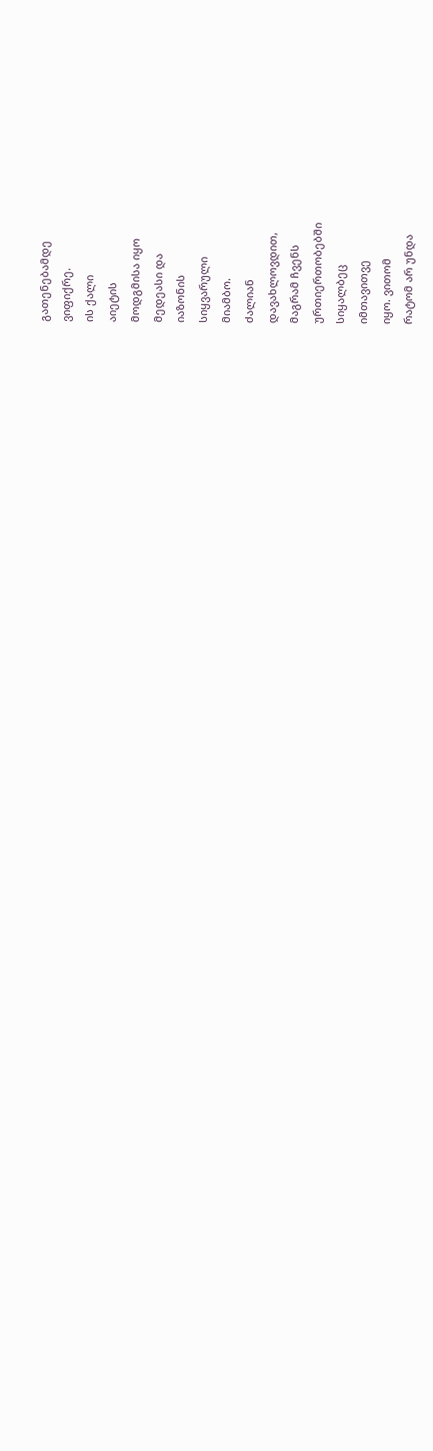გათენებამდე
ვიფიქრე.
ის ქალი
აიეტის
მოდგმისა იყო
მედეასი და
იაზონის
სიყვარული
მიამბო.
ძალიან
დავახლოვდით,
მაგრამ ჩვენს
ურთიერთობებში
სიყალბეც
იმთავითვე
იყო. ვითომ
რატომ არ უნდა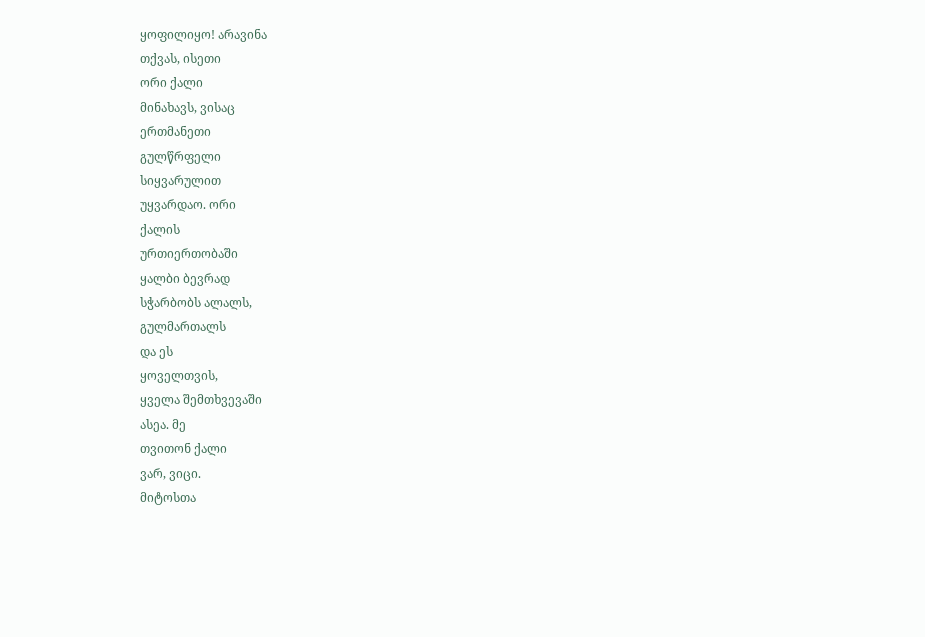ყოფილიყო! არავინა
თქვას, ისეთი
ორი ქალი
მინახავს, ვისაც
ერთმანეთი
გულწრფელი
სიყვარულით
უყვარდაო. ორი
ქალის
ურთიერთობაში
ყალბი ბევრად
სჭარბობს ალალს,
გულმართალს
და ეს
ყოველთვის,
ყველა შემთხვევაში
ასეა. მე
თვითონ ქალი
ვარ, ვიცი.
მიტოსთა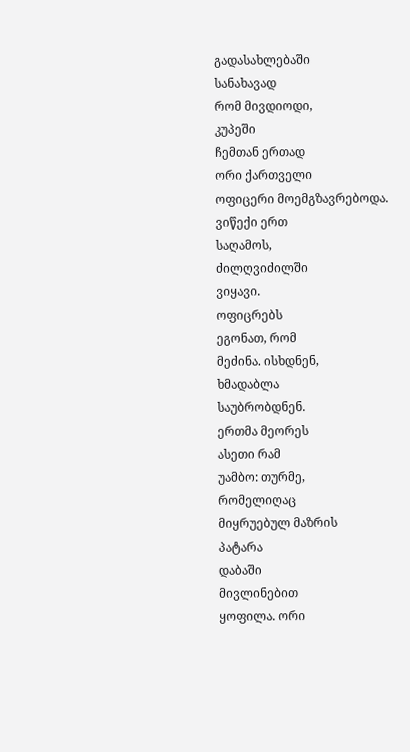გადასახლებაში
სანახავად
რომ მივდიოდი,
კუპეში
ჩემთან ერთად
ორი ქართველი
ოფიცერი მოემგზავრებოდა.
ვიწექი ერთ
საღამოს,
ძილღვიძილში
ვიყავი.
ოფიცრებს
ეგონათ, რომ
მეძინა. ისხდნენ,
ხმადაბლა
საუბრობდნენ.
ერთმა მეორეს
ასეთი რამ
უამბო: თურმე,
რომელიღაც
მიყრუებულ მაზრის
პატარა
დაბაში
მივლინებით
ყოფილა. ორი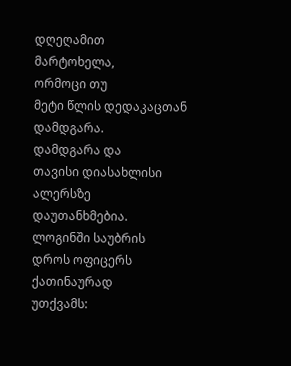დღეღამით
მარტოხელა,
ორმოცი თუ
მეტი წლის დედაკაცთან
დამდგარა.
დამდგარა და
თავისი დიასახლისი
ალერსზე
დაუთანხმებია.
ლოგინში საუბრის
დროს ოფიცერს
ქათინაურად
უთქვამს: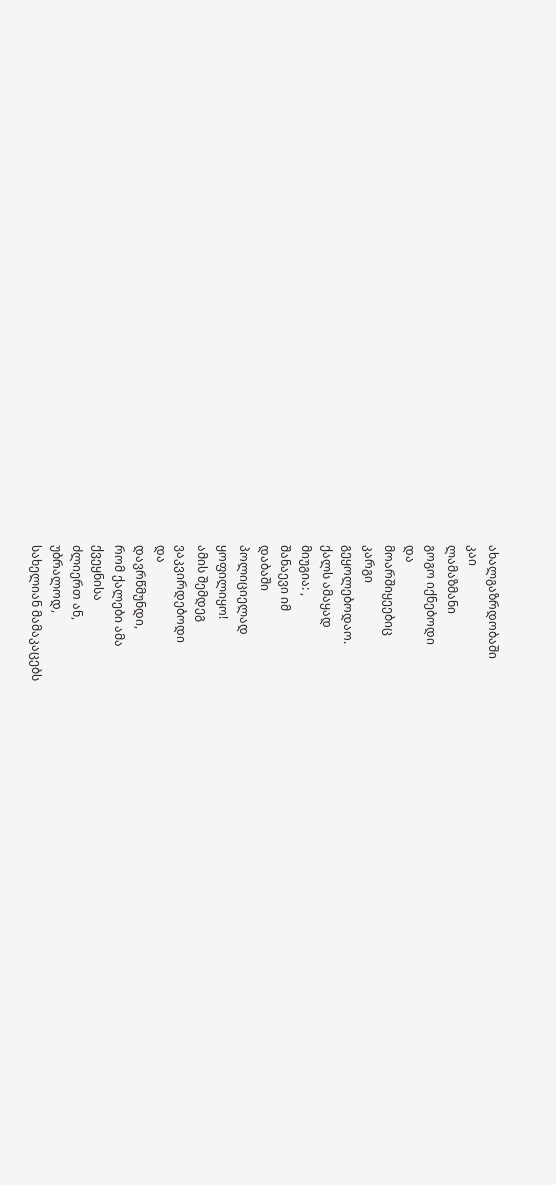ახალგაზრდობაში
კაი
ლამაზმანი
გოგო იქნებოდი
და
მოარშიყეებიც
კარგი
გეყოლებოდაო.
ქალს ამაყად
მიუგია: ,
შანაევი იმ
დაბაში
პოლიციელად
ყოფილიყო!
ამის შემდეგ
ვაკვირდებოდი
და
დავრწმუნდი,
რომ ქალები ამა
ქვეყნისა
ძლიერთ ან,
უბრალოდ,
სახელიან მამაკაცებს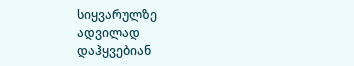სიყვარულზე
ადვილად
დაჰყვებიან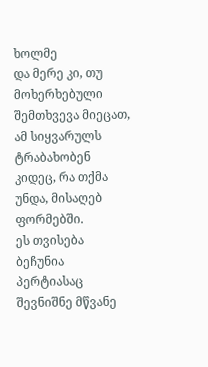ხოლმე
და მერე კი, თუ
მოხერხებული
შემთხვევა მიეცათ,
ამ სიყვარულს
ტრაბახობენ
კიდეც, რა თქმა
უნდა, მისაღებ
ფორმებში.
ეს თვისება
ბეჩუნია
პერტიასაც
შევნიშნე მწვანე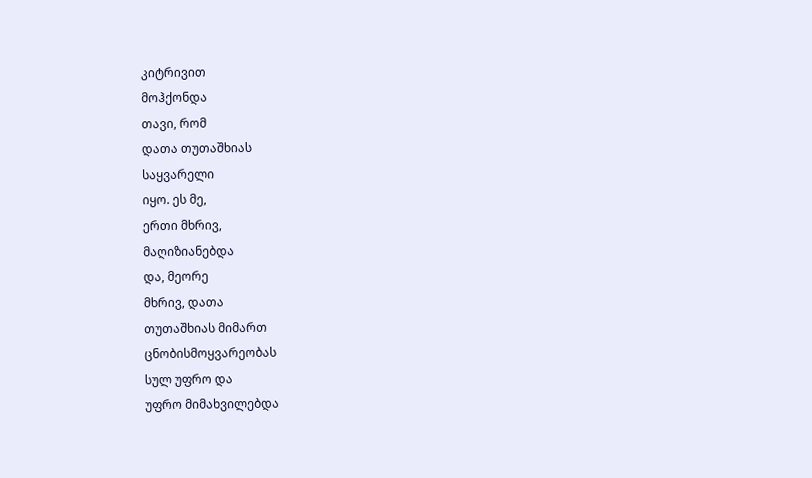კიტრივით
მოჰქონდა
თავი, რომ
დათა თუთაშხიას
საყვარელი
იყო. ეს მე,
ერთი მხრივ,
მაღიზიანებდა
და, მეორე
მხრივ, დათა
თუთაშხიას მიმართ
ცნობისმოყვარეობას
სულ უფრო და
უფრო მიმახვილებდა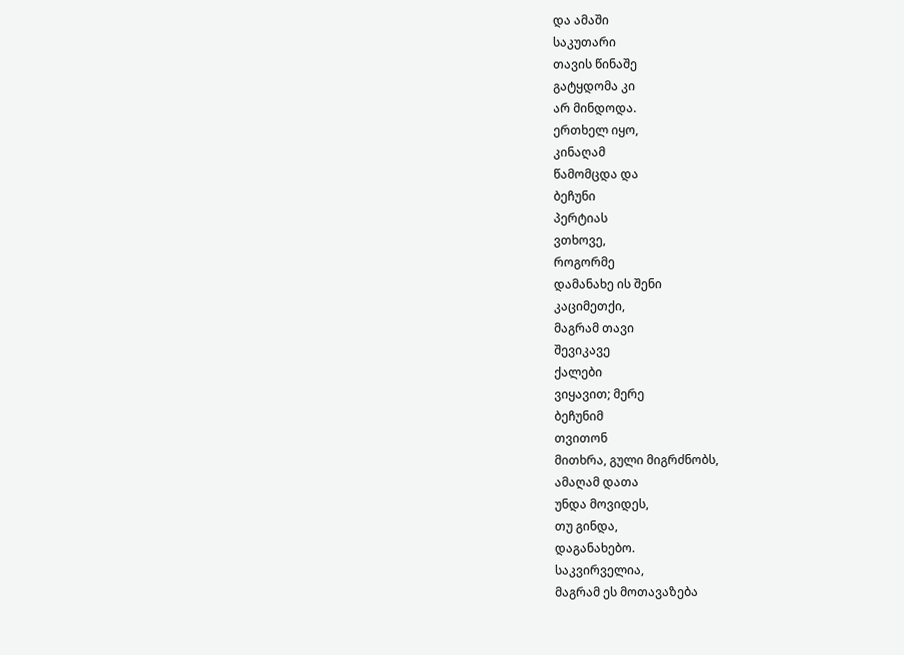და ამაში
საკუთარი
თავის წინაშე
გატყდომა კი
არ მინდოდა.
ერთხელ იყო,
კინაღამ
წამომცდა და
ბეჩუნი
პერტიას
ვთხოვე,
როგორმე
დამანახე ის შენი
კაციმეთქი,
მაგრამ თავი
შევიკავე
ქალები
ვიყავით; მერე
ბეჩუნიმ
თვითონ
მითხრა, გული მიგრძნობს,
ამაღამ დათა
უნდა მოვიდეს,
თუ გინდა,
დაგანახებო.
საკვირველია,
მაგრამ ეს მოთავაზება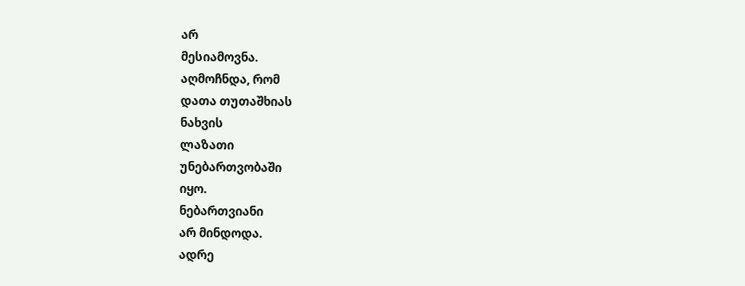არ
მესიამოვნა.
აღმოჩნდა, რომ
დათა თუთაშხიას
ნახვის
ლაზათი
უნებართვობაში
იყო.
ნებართვიანი
არ მინდოდა.
ადრე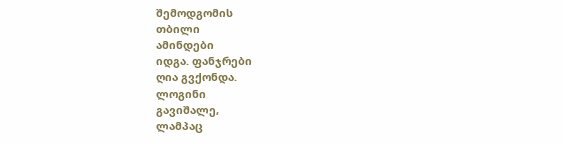შემოდგომის
თბილი
ამინდები
იდგა. ფანჯრები
ღია გვქონდა.
ლოგინი
გავიშალე,
ლამპაც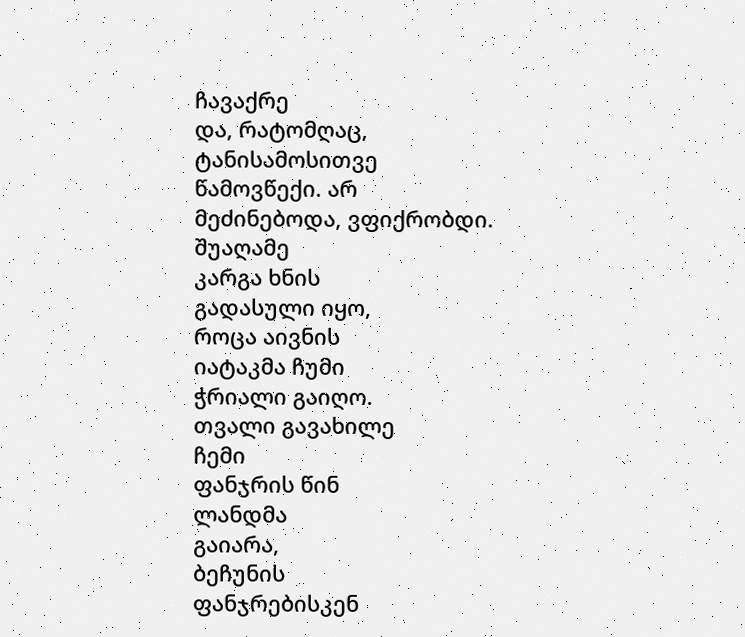ჩავაქრე
და, რატომღაც,
ტანისამოსითვე
წამოვწექი. არ
მეძინებოდა, ვფიქრობდი.
შუაღამე
კარგა ხნის
გადასული იყო,
როცა აივნის
იატაკმა ჩუმი
ჭრიალი გაიღო.
თვალი გავახილე
ჩემი
ფანჯრის წინ
ლანდმა
გაიარა,
ბეჩუნის
ფანჯრებისკენ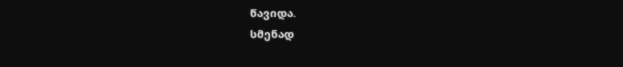წავიდა.
სმენად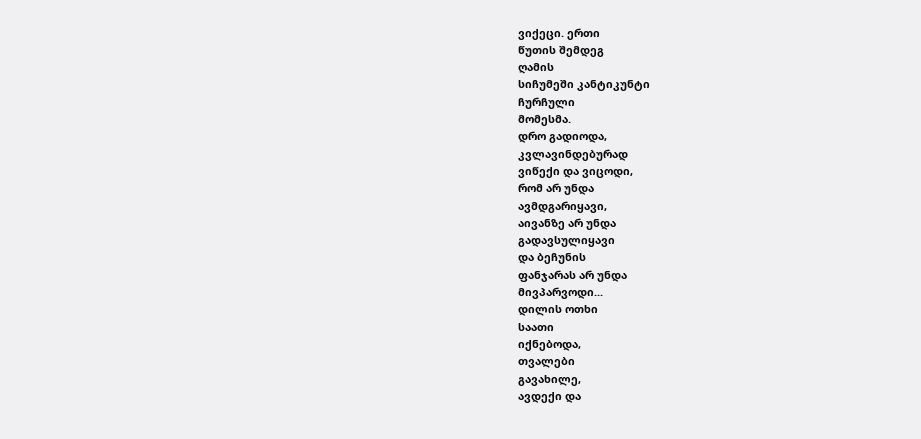ვიქეცი. ერთი
წუთის შემდეგ
ღამის
სიჩუმეში კანტიკუნტი
ჩურჩული
მომესმა.
დრო გადიოდა,
კვლავინდებურად
ვიწექი და ვიცოდი,
რომ არ უნდა
ავმდგარიყავი,
აივანზე არ უნდა
გადავსულიყავი
და ბეჩუნის
ფანჯარას არ უნდა
მივპარვოდი...
დილის ოთხი
საათი
იქნებოდა,
თვალები
გავახილე,
ავდექი და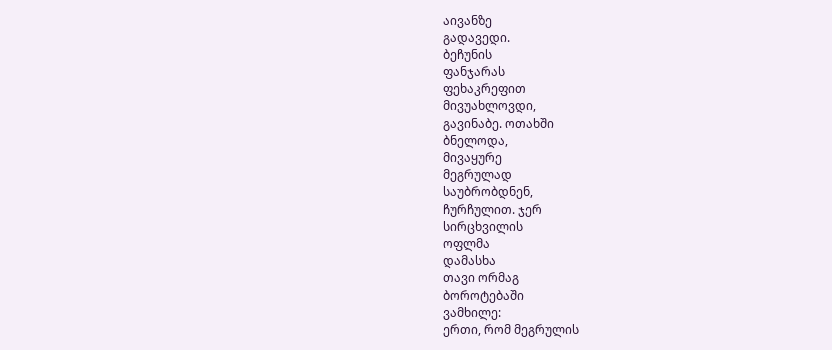აივანზე
გადავედი.
ბეჩუნის
ფანჯარას
ფეხაკრეფით
მივუახლოვდი,
გავინაბე. ოთახში
ბნელოდა,
მივაყურე
მეგრულად
საუბრობდნენ,
ჩურჩულით. ჯერ
სირცხვილის
ოფლმა
დამასხა
თავი ორმაგ
ბოროტებაში
ვამხილე:
ერთი, რომ მეგრულის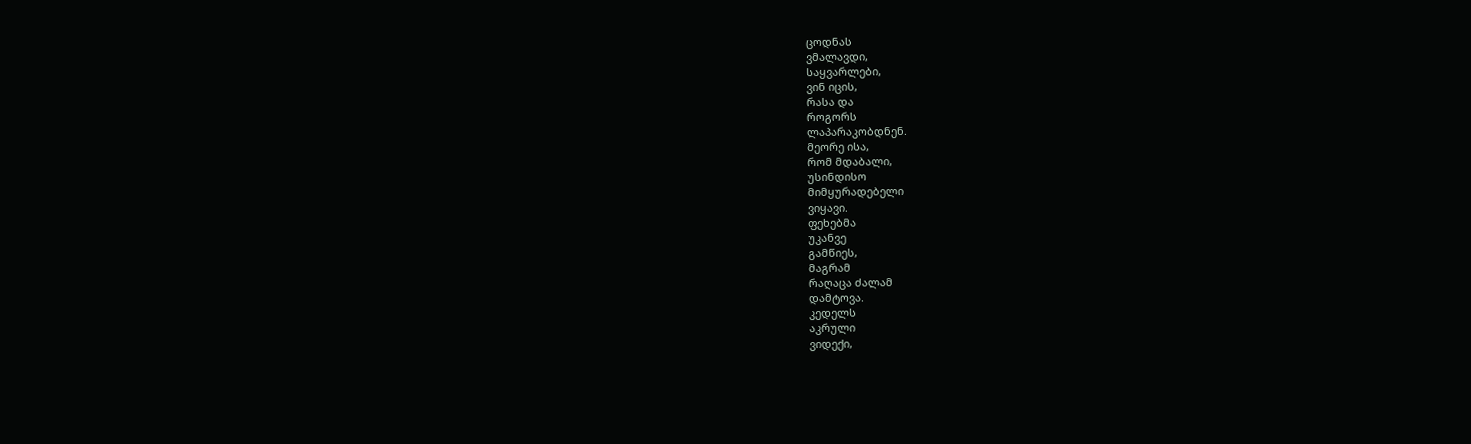ცოდნას
ვმალავდი,
საყვარლები,
ვინ იცის,
რასა და
როგორს
ლაპარაკობდნენ.
მეორე ისა,
რომ მდაბალი,
უსინდისო
მიმყურადებელი
ვიყავი.
ფეხებმა
უკანვე
გამწიეს,
მაგრამ
რაღაცა ძალამ
დამტოვა.
კედელს
აკრული
ვიდექი,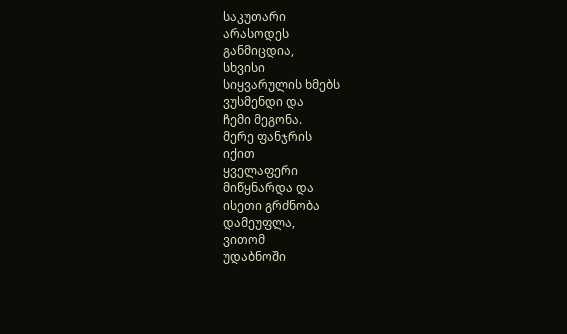საკუთარი
არასოდეს
განმიცდია,
სხვისი
სიყვარულის ხმებს
ვუსმენდი და
ჩემი მეგონა.
მერე ფანჯრის
იქით
ყველაფერი
მიწყნარდა და
ისეთი გრძნობა
დამეუფლა,
ვითომ
უდაბნოში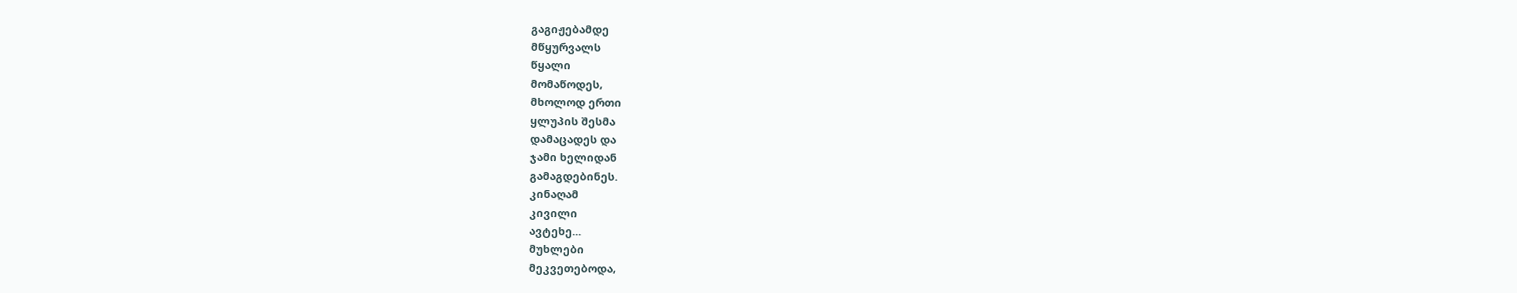გაგიჟებამდე
მწყურვალს
წყალი
მომაწოდეს,
მხოლოდ ერთი
ყლუპის შესმა
დამაცადეს და
ჯამი ხელიდან
გამაგდებინეს.
კინაღამ
კივილი
ავტეხე...
მუხლები
მეკვეთებოდა,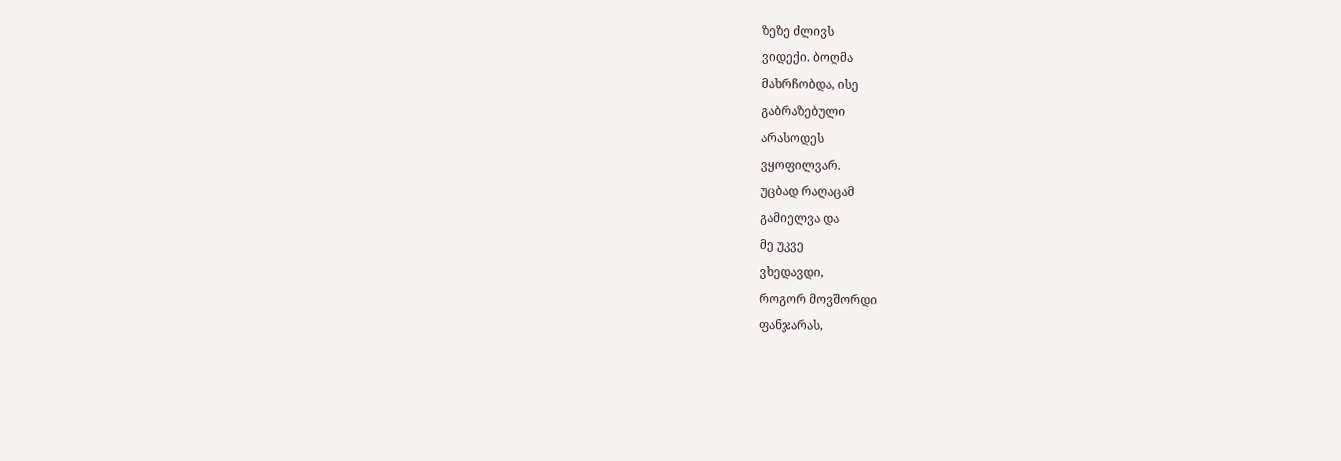ზეზე ძლივს
ვიდექი. ბოღმა
მახრჩობდა, ისე
გაბრაზებული
არასოდეს
ვყოფილვარ.
უცბად რაღაცამ
გამიელვა და
მე უკვე
ვხედავდი,
როგორ მოვშორდი
ფანჯარას,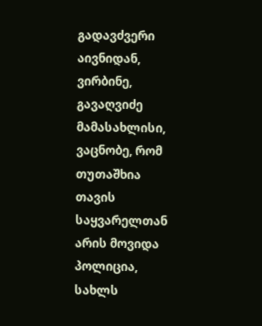გადავძვერი
აივნიდან,
ვირბინე,
გავაღვიძე
მამასახლისი,
ვაცნობე, რომ
თუთაშხია
თავის
საყვარელთან
არის მოვიდა
პოლიცია,
სახლს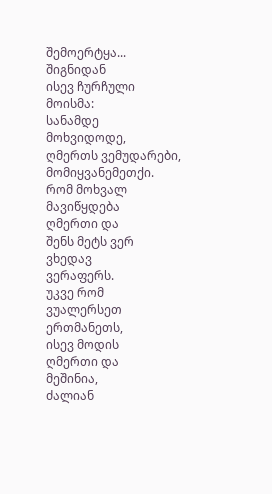შემოერტყა...
შიგნიდან
ისევ ჩურჩული
მოისმა:
სანამდე
მოხვიდოდე,
ღმერთს ვემუდარები,
მომიყვანემეთქი.
რომ მოხვალ
მავიწყდება
ღმერთი და
შენს მეტს ვერ
ვხედავ
ვერაფერს.
უკვე რომ
ვუალერსეთ
ერთმანეთს,
ისევ მოდის
ღმერთი და
მეშინია,
ძალიან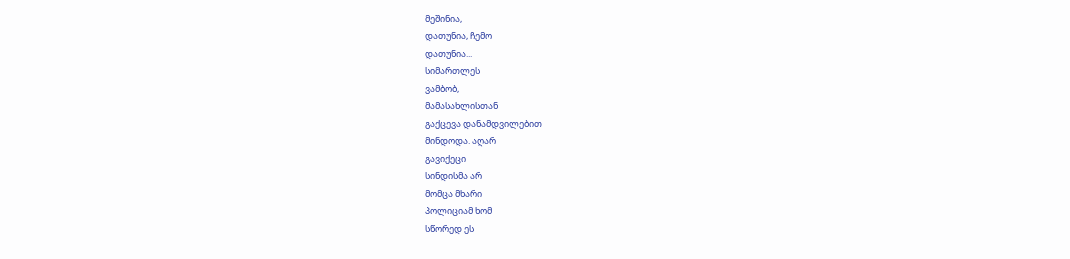მეშინია,
დათუნია, ჩემო
დათუნია...
სიმართლეს
ვამბობ,
მამასახლისთან
გაქცევა დანამდვილებით
მინდოდა. აღარ
გავიქეცი
სინდისმა არ
მომცა მხარი
პოლიციამ ხომ
სწორედ ეს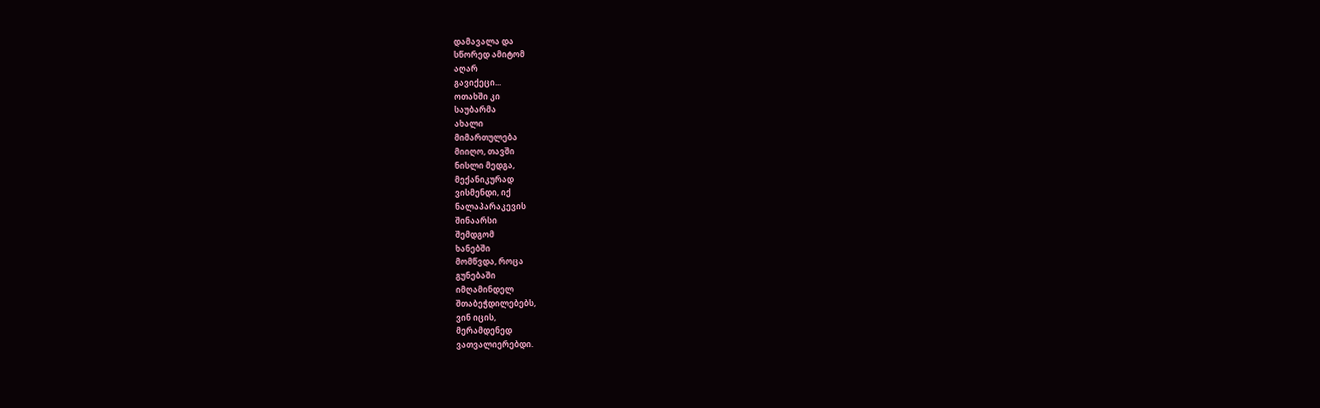დამავალა და
სწორედ ამიტომ
აღარ
გავიქეცი...
ოთახში კი
საუბარმა
ახალი
მიმართულება
მიიღო, თავში
ნისლი მედგა,
მექანიკურად
ვისმენდი, იქ
ნალაპარაკევის
შინაარსი
შემდგომ
ხანებში
მომწვდა, როცა
გუნებაში
იმღამინდელ
შთაბეჭდილებებს,
ვინ იცის,
მერამდენედ
ვათვალიერებდი.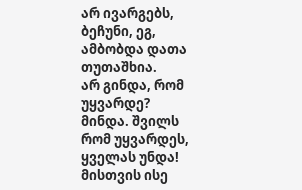არ ივარგებს,
ბეჩუნი, ეგ,
ამბობდა დათა
თუთაშხია.
არ გინდა, რომ
უყვარდე?
მინდა. შვილს
რომ უყვარდეს,
ყველას უნდა!
მისთვის ისე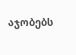აჯობებს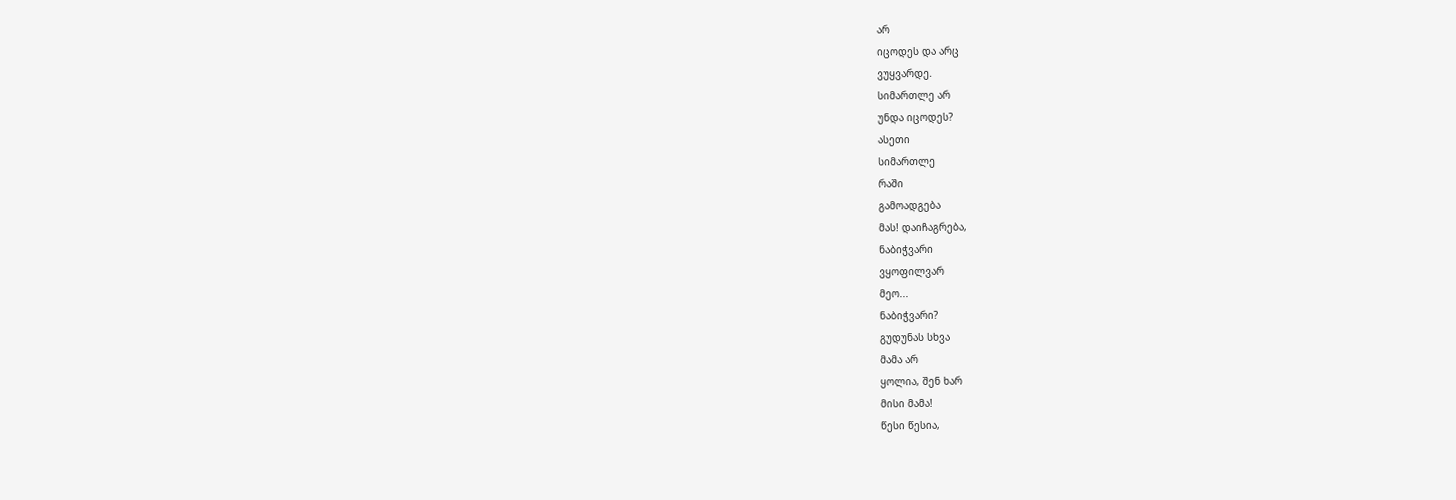არ
იცოდეს და არც
ვუყვარდე.
სიმართლე არ
უნდა იცოდეს?
ასეთი
სიმართლე
რაში
გამოადგება
მას! დაიჩაგრება,
ნაბიჭვარი
ვყოფილვარ
მეო...
ნაბიჭვარი?
გუდუნას სხვა
მამა არ
ყოლია, შენ ხარ
მისი მამა!
წესი წესია,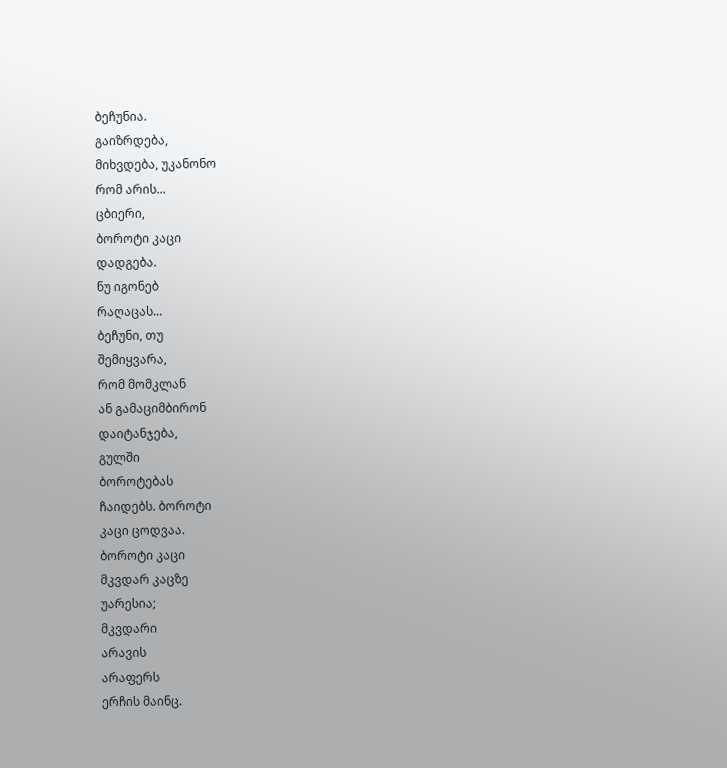ბეჩუნია.
გაიზრდება,
მიხვდება, უკანონო
რომ არის...
ცბიერი,
ბოროტი კაცი
დადგება.
ნუ იგონებ
რაღაცას...
ბეჩუნი, თუ
შემიყვარა,
რომ მომკლან
ან გამაციმბირონ
დაიტანჯება,
გულში
ბოროტებას
ჩაიდებს. ბოროტი
კაცი ცოდვაა.
ბოროტი კაცი
მკვდარ კაცზე
უარესია;
მკვდარი
არავის
არაფერს
ერჩის მაინც.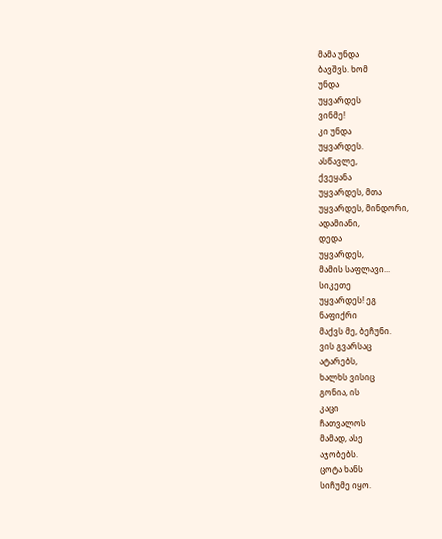მამა უნდა
ბავშვს. ხომ
უნდა
უყვარდეს
ვინმე!
კი უნდა
უყვარდეს.
ასწავლე,
ქვეყანა
უყვარდეს, მთა
უყვარდეს, მინდორი,
ადამიანი,
დედა
უყვარდეს,
მამის საფლავი...
სიკეთე
უყვარდეს! ეგ
ნაფიქრი
მაქვს მე, ბეჩუნი.
ვის გვარსაც
ატარებს,
ხალხს ვისიც
გონია, ის
კაცი
ჩათვალოს
მამად, ასე
აჯობებს.
ცოტა ხანს
სიჩუმე იყო.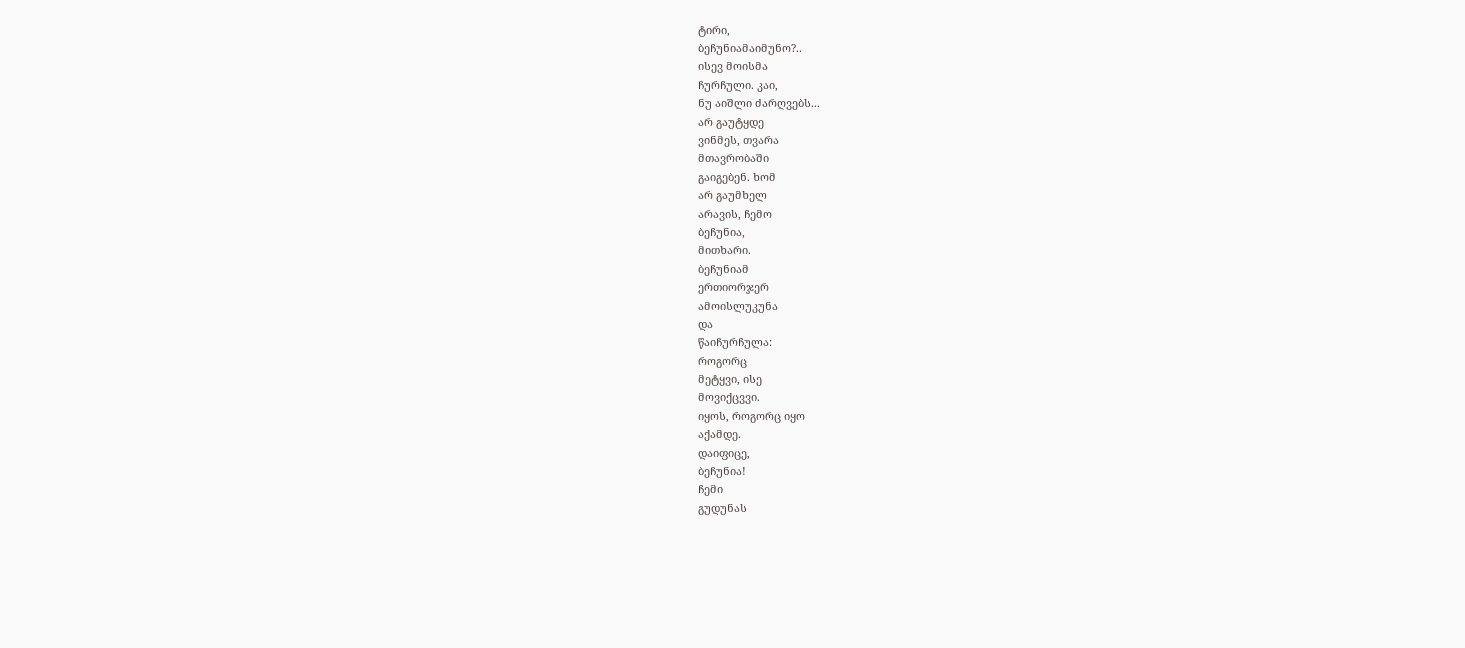ტირი,
ბეჩუნიამაიმუნო?..
ისევ მოისმა
ჩურჩული. კაი,
ნუ აიშლი ძარღვებს...
არ გაუტყდე
ვინმეს, თვარა
მთავრობაში
გაიგებენ. ხომ
არ გაუმხელ
არავის, ჩემო
ბეჩუნია,
მითხარი.
ბეჩუნიამ
ერთიორჯერ
ამოისლუკუნა
და
წაიჩურჩულა:
როგორც
მეტყვი, ისე
მოვიქცვვი.
იყოს, როგორც იყო
აქამდე.
დაიფიცე,
ბეჩუნია!
ჩემი
გუდუნას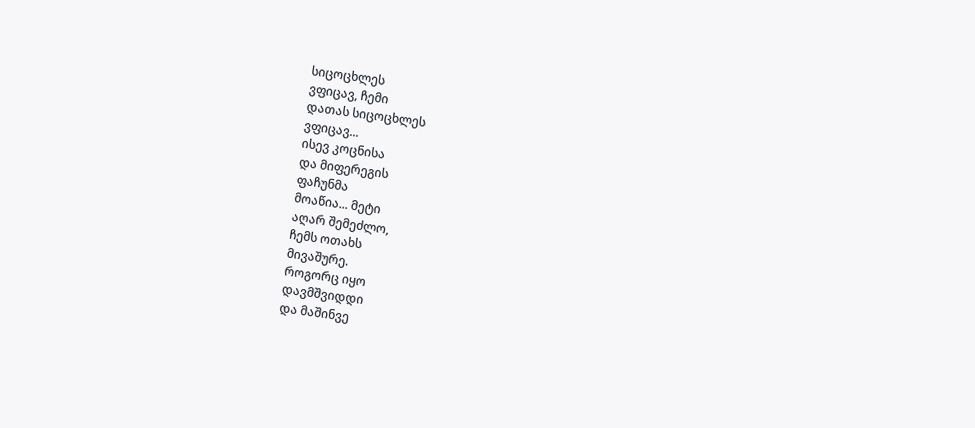სიცოცხლეს
ვფიცავ, ჩემი
დათას სიცოცხლეს
ვფიცავ...
ისევ კოცნისა
და მიფერეგის
ფაჩუნმა
მოაწია... მეტი
აღარ შემეძლო,
ჩემს ოთახს
მივაშურე.
როგორც იყო
დავმშვიდდი
და მაშინვე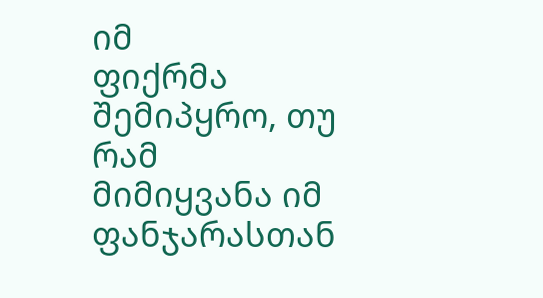იმ
ფიქრმა
შემიპყრო, თუ
რამ
მიმიყვანა იმ
ფანჯარასთან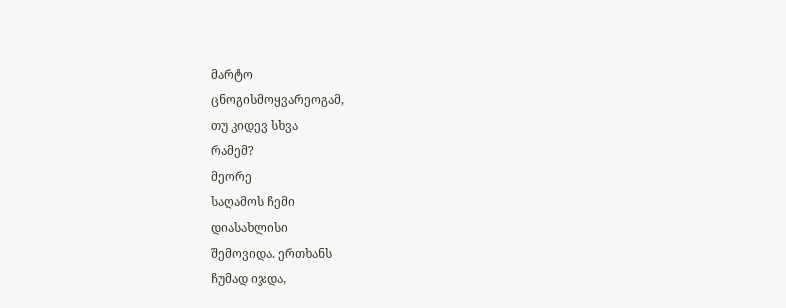მარტო
ცნოგისმოყვარეოგამ,
თუ კიდევ სხვა
რამემ?
მეორე
საღამოს ჩემი
დიასახლისი
შემოვიდა. ერთხანს
ჩუმად იჯდა,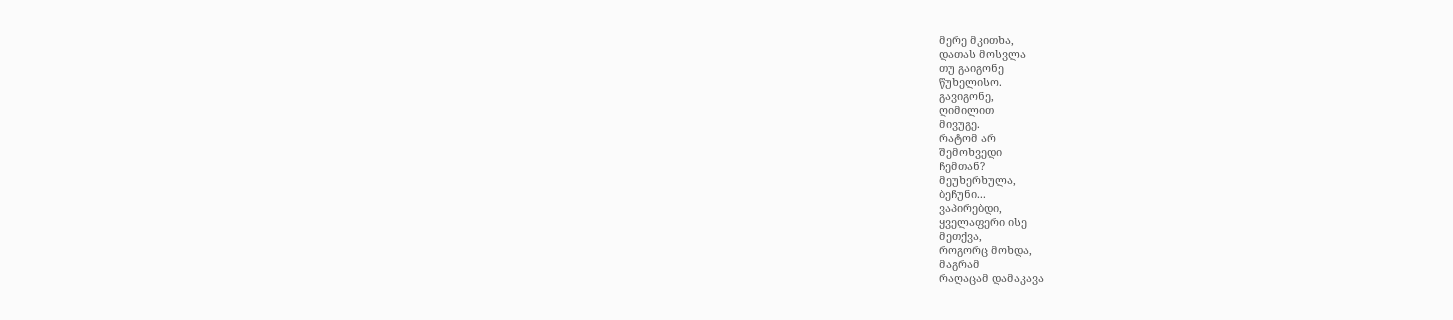მერე მკითხა,
დათას მოსვლა
თუ გაიგონე
წუხელისო.
გავიგონე,
ღიმილით
მივუგე.
რატომ არ
შემოხვედი
ჩემთან?
მეუხერხულა,
ბეჩუნი...
ვაპირებდი,
ყველაფერი ისე
მეთქვა,
როგორც მოხდა,
მაგრამ
რაღაცამ დამაკავა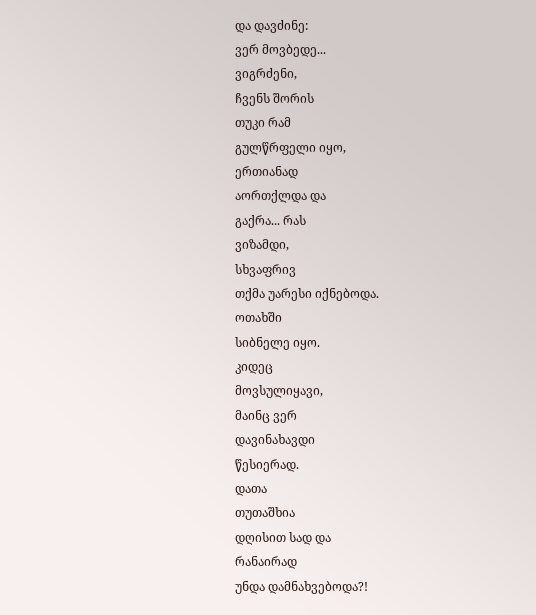და დავძინე:
ვერ მოვბედე...
ვიგრძენი,
ჩვენს შორის
თუკი რამ
გულწრფელი იყო,
ერთიანად
აორთქლდა და
გაქრა... რას
ვიზამდი,
სხვაფრივ
თქმა უარესი იქნებოდა.
ოთახში
სიბნელე იყო.
კიდეც
მოვსულიყავი,
მაინც ვერ
დავინახავდი
წესიერად.
დათა
თუთაშხია
დღისით სად და
რანაირად
უნდა დამნახვებოდა?!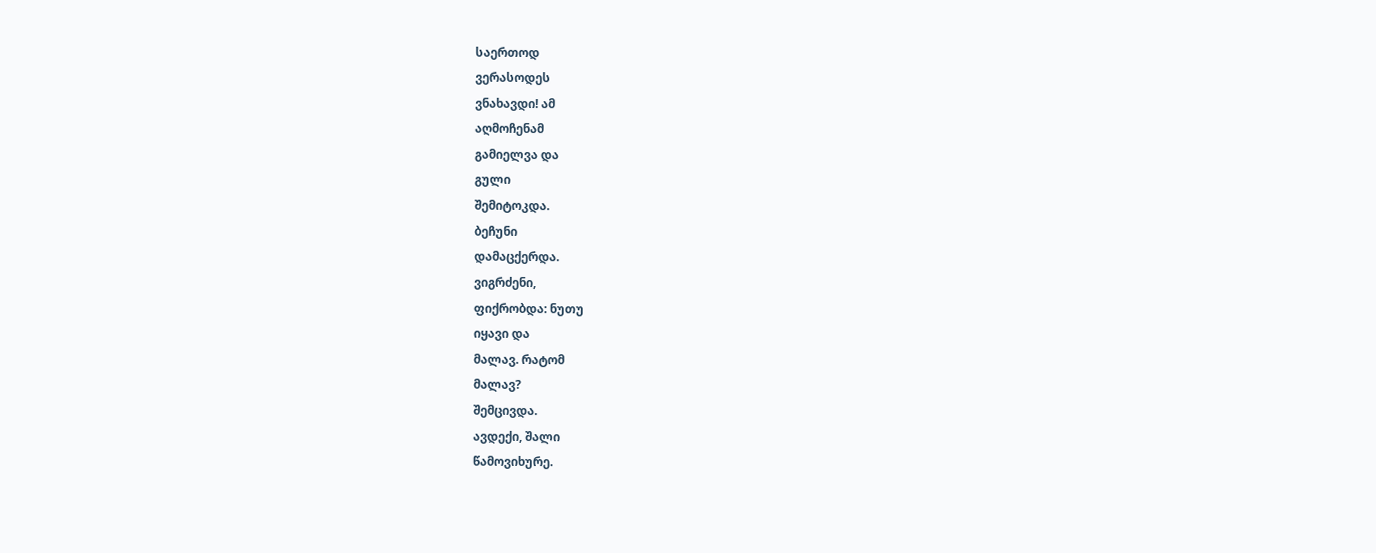საერთოდ
ვერასოდეს
ვნახავდი! ამ
აღმოჩენამ
გამიელვა და
გული
შემიტოკდა.
ბეჩუნი
დამაცქერდა.
ვიგრძენი,
ფიქრობდა: ნუთუ
იყავი და
მალავ. რატომ
მალავ?
შემცივდა.
ავდექი, შალი
წამოვიხურე.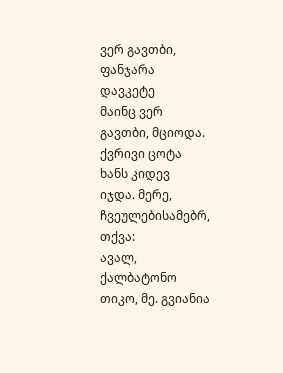ვერ გავთბი,
ფანჯარა
დავკეტე
მაინც ვერ
გავთბი, მციოდა.
ქვრივი ცოტა
ხანს კიდევ
იჯდა. მერე,
ჩვეულებისამებრ,
თქვა:
ავალ,
ქალბატონო
თიკო, მე. გვიანია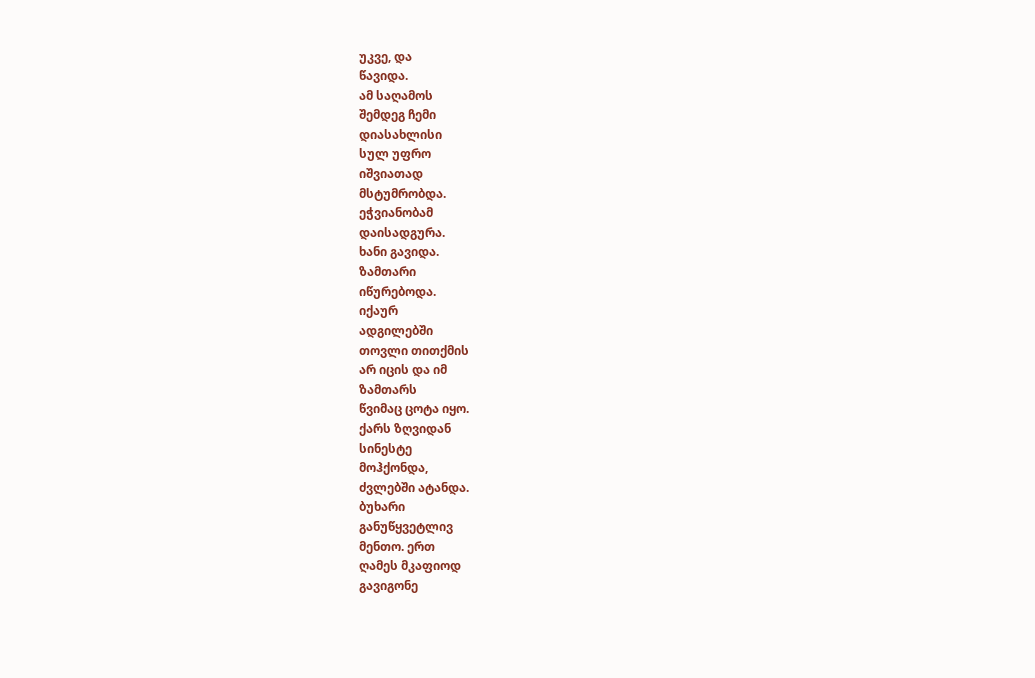უკვე, და
წავიდა.
ამ საღამოს
შემდეგ ჩემი
დიასახლისი
სულ უფრო
იშვიათად
მსტუმრობდა.
ეჭვიანობამ
დაისადგურა.
ხანი გავიდა.
ზამთარი
იწურებოდა.
იქაურ
ადგილებში
თოვლი თითქმის
არ იცის და იმ
ზამთარს
წვიმაც ცოტა იყო.
ქარს ზღვიდან
სინესტე
მოჰქონდა,
ძვლებში ატანდა.
ბუხარი
განუწყვეტლივ
მენთო. ერთ
ღამეს მკაფიოდ
გავიგონე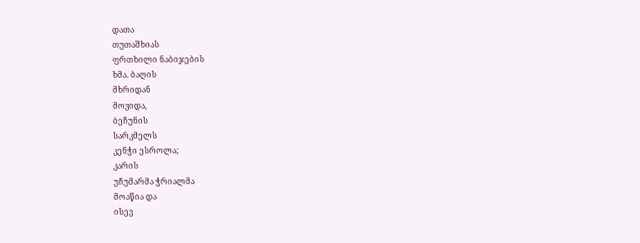დათა
თუთაშხიას
ფრთხილი ნაბიჯების
ხმა. ბაღის
მხრიდან
მოვიდა,
ბეჩუნის
სარკმელს
კენჭი ესროლა;
კარის
უჩუმარმა ჭრიალმა
მოაწია და
ისევ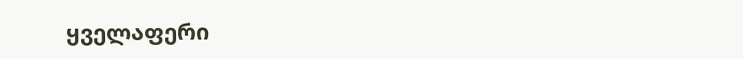ყველაფერი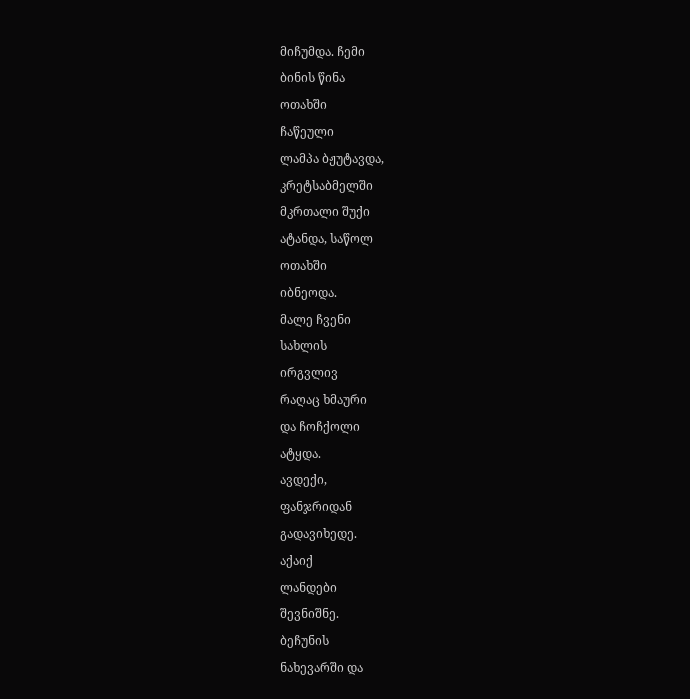მიჩუმდა. ჩემი
ბინის წინა
ოთახში
ჩაწეული
ლამპა ბჟუტავდა,
კრეტსაბმელში
მკრთალი შუქი
ატანდა, საწოლ
ოთახში
იბნეოდა.
მალე ჩვენი
სახლის
ირგვლივ
რაღაც ხმაური
და ჩოჩქოლი
ატყდა.
ავდექი,
ფანჯრიდან
გადავიხედე.
აქაიქ
ლანდები
შევნიშნე.
ბეჩუნის
ნახევარში და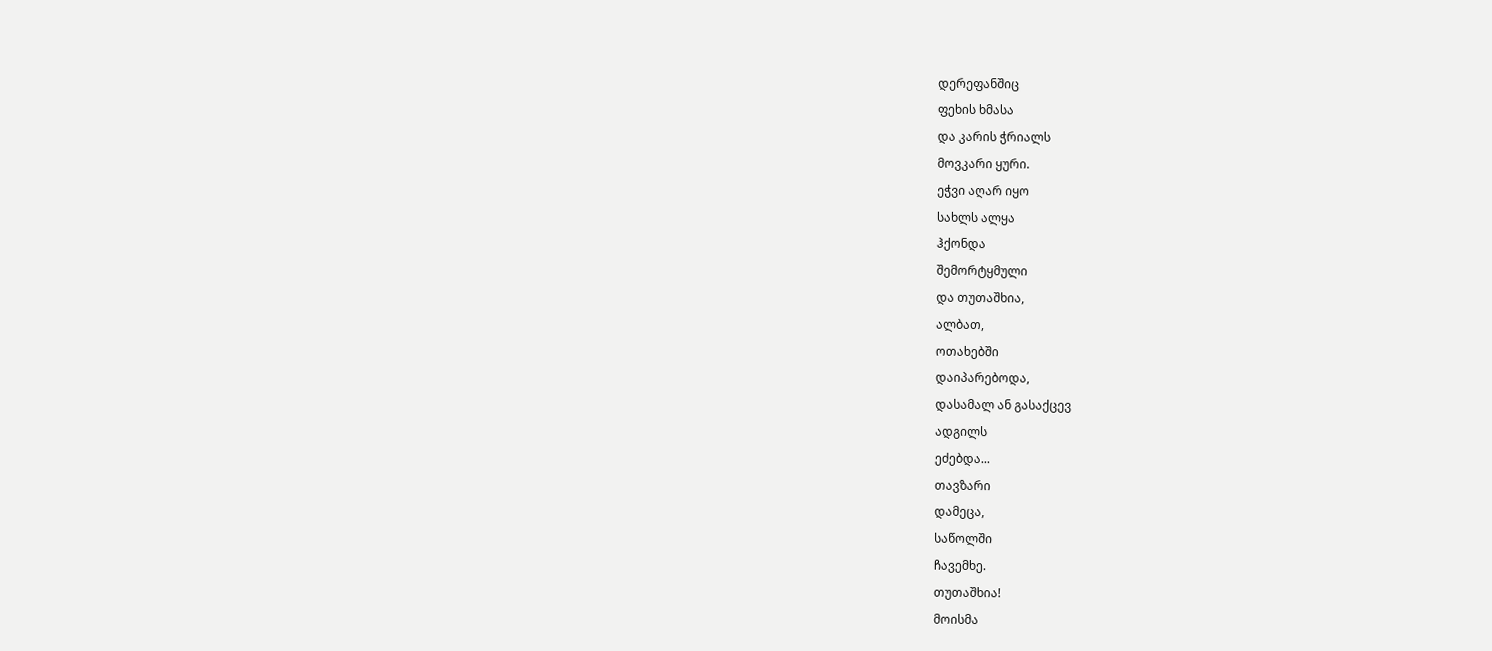დერეფანშიც
ფეხის ხმასა
და კარის ჭრიალს
მოვკარი ყური.
ეჭვი აღარ იყო
სახლს ალყა
ჰქონდა
შემორტყმული
და თუთაშხია,
ალბათ,
ოთახებში
დაიპარებოდა,
დასამალ ან გასაქცევ
ადგილს
ეძებდა...
თავზარი
დამეცა,
საწოლში
ჩავემხე.
თუთაშხია!
მოისმა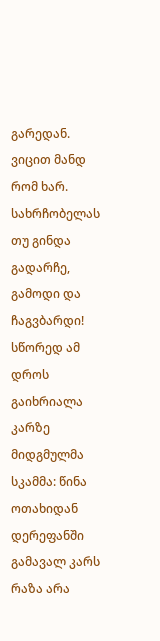გარედან.
ვიცით მანდ
რომ ხარ.
სახრჩობელას
თუ გინდა
გადარჩე,
გამოდი და ჩაგვბარდი!
სწორედ ამ
დროს
გაიხრიალა
კარზე
მიდგმულმა
სკამმა: წინა
ოთახიდან
დერეფანში
გამავალ კარს
რაზა არა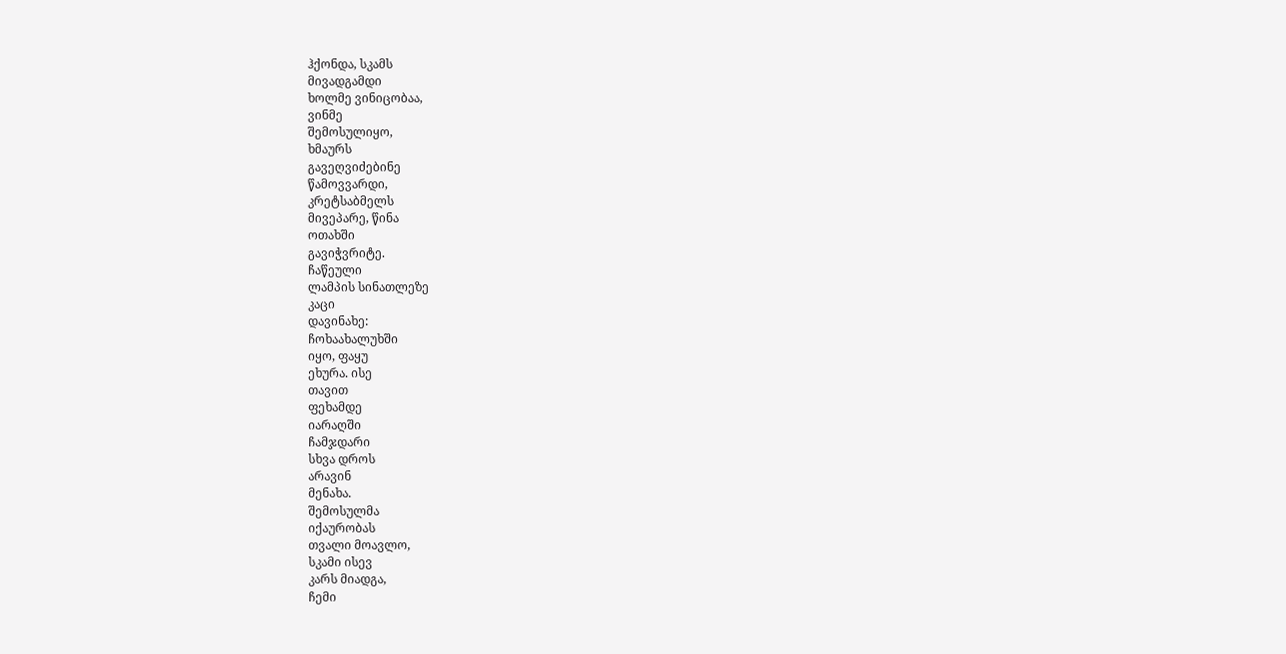ჰქონდა, სკამს
მივადგამდი
ხოლმე ვინიცობაა,
ვინმე
შემოსულიყო,
ხმაურს
გავეღვიძებინე
წამოვვარდი,
კრეტსაბმელს
მივეპარე, წინა
ოთახში
გავიჭვრიტე.
ჩაწეული
ლამპის სინათლეზე
კაცი
დავინახე:
ჩოხაახალუხში
იყო, ფაყუ
ეხურა. ისე
თავით
ფეხამდე
იარაღში
ჩამჯდარი
სხვა დროს
არავინ
მენახა.
შემოსულმა
იქაურობას
თვალი მოავლო,
სკამი ისევ
კარს მიადგა,
ჩემი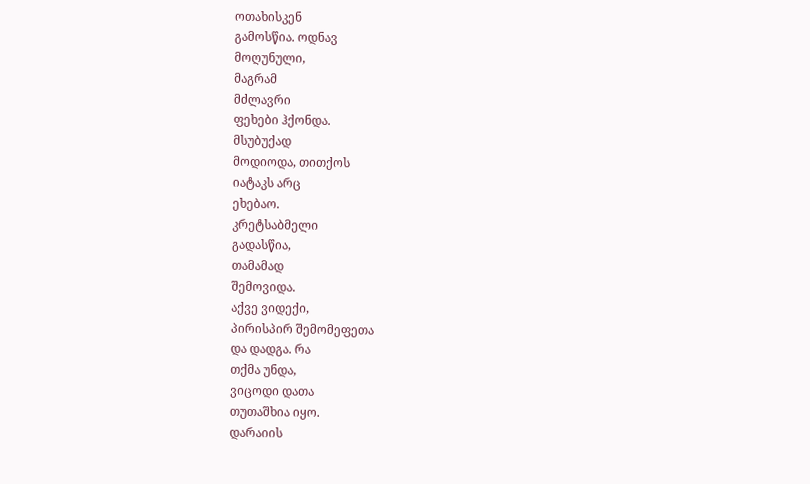ოთახისკენ
გამოსწია. ოდნავ
მოღუნული,
მაგრამ
მძლავრი
ფეხები ჰქონდა.
მსუბუქად
მოდიოდა, თითქოს
იატაკს არც
ეხებაო.
კრეტსაბმელი
გადასწია,
თამამად
შემოვიდა.
აქვე ვიდექი,
პირისპირ შემომეფეთა
და დადგა. რა
თქმა უნდა,
ვიცოდი დათა
თუთაშხია იყო.
დარაიის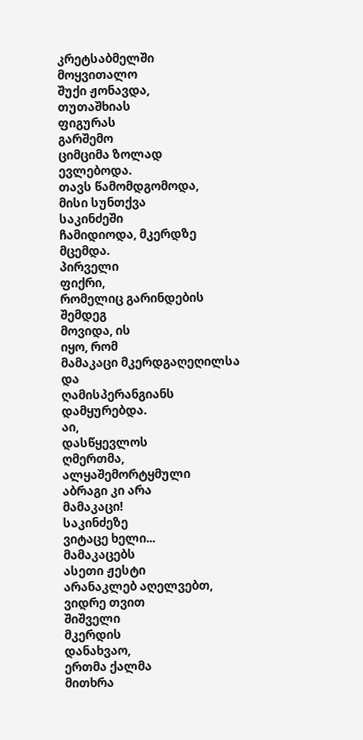კრეტსაბმელში
მოყვითალო
შუქი ჟონავდა,
თუთაშხიას
ფიგურას
გარშემო
ციმციმა ზოლად
ევლებოდა.
თავს წამომდგომოდა,
მისი სუნთქვა
საკინძეში
ჩამიდიოდა, მკერდზე
მცემდა.
პირველი
ფიქრი,
რომელიც გარინდების
შემდეგ
მოვიდა, ის
იყო, რომ
მამაკაცი მკერდგაღეღილსა
და
ღამისპერანგიანს
დამყურებდა.
აი,
დასწყევლოს
ღმერთმა,
ალყაშემორტყმული
აბრაგი კი არა
მამაკაცი!
საკინძეზე
ვიტაცე ხელი...
მამაკაცებს
ასეთი ჟესტი
არანაკლებ აღელვებთ,
ვიდრე თვით
შიშველი
მკერდის
დანახვაო,
ერთმა ქალმა
მითხრა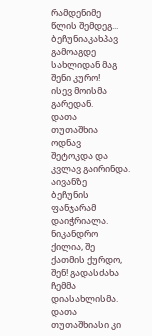რამდენიმე
წლის შემდეგ...
ბეჩუნიაკახპავ
გამოაგდე
სახლიდან მაგ
შენი კურო!
ისევ მოისმა
გარედან.
დათა
თუთაშხია
ოდნავ
შეტოკდა და
კვლავ გაირინდა.
აივანზე
ბეჩუნის
ფანჯარამ
დაიჭრიალა.
ნიკანდრო
ქილია, შე
ქათმის ქურდო,
შენ! გადასძახა
ჩემმა
დიასახლისმა.
დათა
თუთაშხიასი კი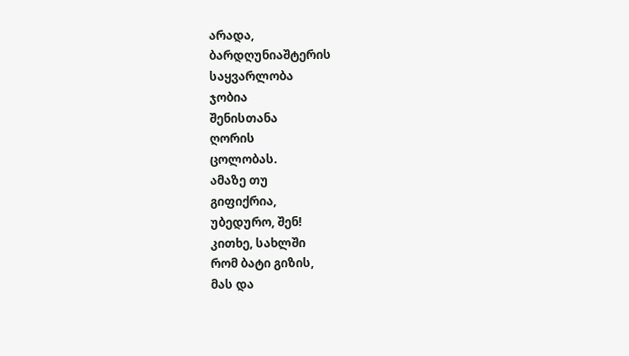არადა,
ბარდღუნიაშტერის
საყვარლობა
ჯობია
შენისთანა
ღორის
ცოლობას.
ამაზე თუ
გიფიქრია,
უბედურო, შენ!
კითხე, სახლში
რომ ბატი გიზის,
მას და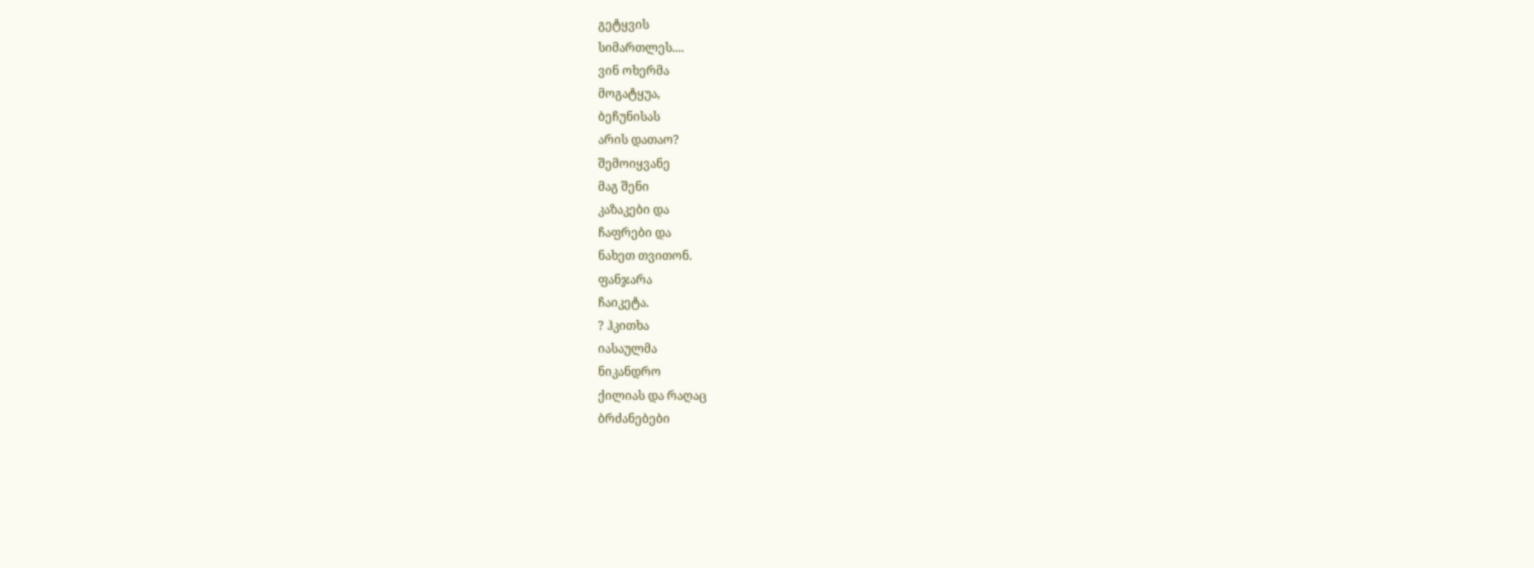გეტყვის
სიმართლეს....
ვინ ოხერმა
მოგატყუა,
ბეჩუნისას
არის დათაო?
შემოიყვანე
მაგ შენი
კაზაკები და
ჩაფრები და
ნახეთ თვითონ.
ფანჯარა
ჩაიკეტა.
? ჰკითხა
იასაულმა
ნიკანდრო
ქილიას და რაღაც
ბრძანებები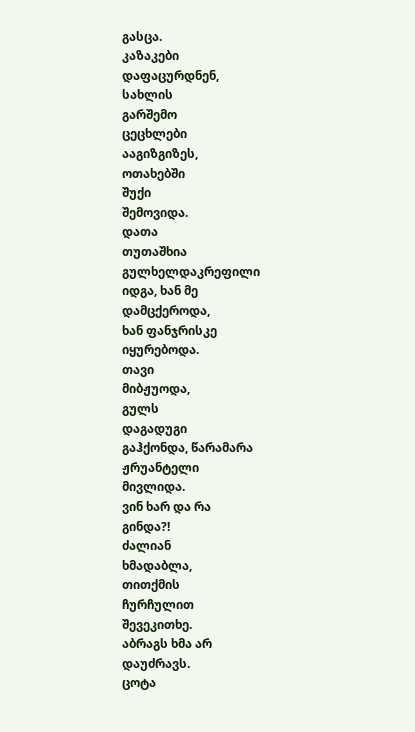გასცა.
კაზაკები
დაფაცურდნენ,
სახლის
გარშემო
ცეცხლები
ააგიზგიზეს,
ოთახებში
შუქი
შემოვიდა.
დათა
თუთაშხია
გულხელდაკრეფილი
იდგა, ხან მე
დამცქეროდა,
ხან ფანჯრისკე
იყურებოდა.
თავი
მიბჟუოდა,
გულს
დაგადუგი
გაჰქონდა, წარამარა
ჟრუანტელი
მივლიდა.
ვინ ხარ და რა
გინდა?!
ძალიან
ხმადაბლა,
თითქმის
ჩურჩულით
შევეკითხე.
აბრაგს ხმა არ
დაუძრავს.
ცოტა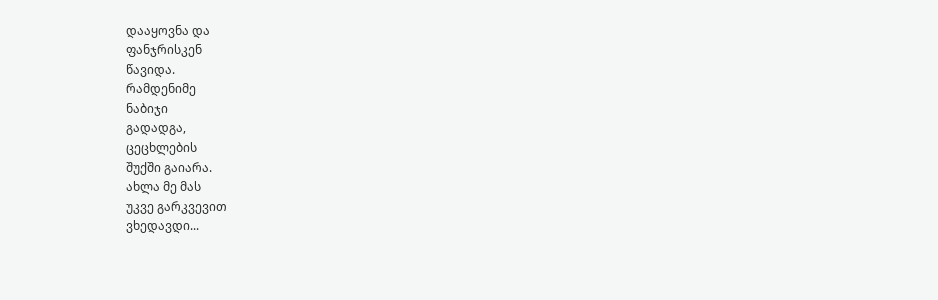დააყოვნა და
ფანჯრისკენ
წავიდა.
რამდენიმე
ნაბიჯი
გადადგა,
ცეცხლების
შუქში გაიარა.
ახლა მე მას
უკვე გარკვევით
ვხედავდი...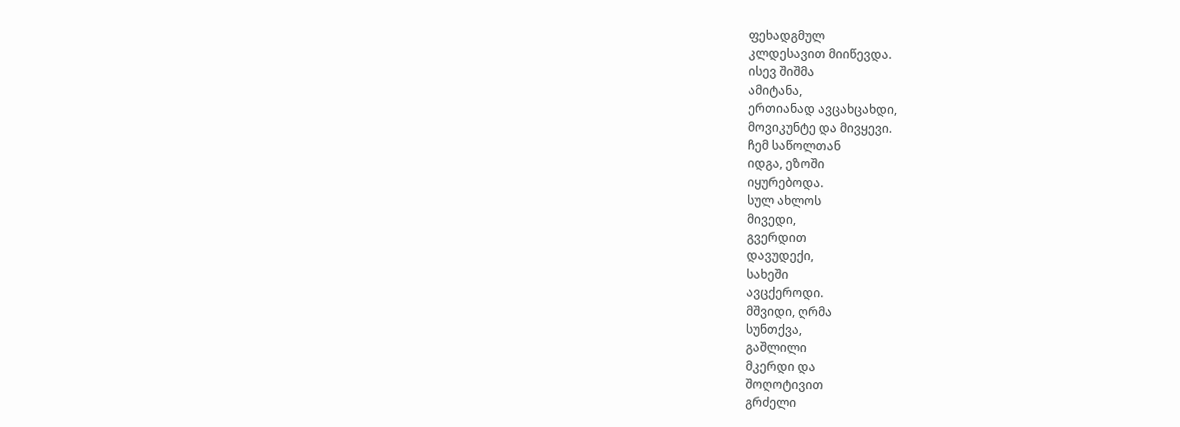ფეხადგმულ
კლდესავით მიიწევდა.
ისევ შიშმა
ამიტანა,
ერთიანად ავცახცახდი,
მოვიკუნტე და მივყევი.
ჩემ საწოლთან
იდგა, ეზოში
იყურებოდა.
სულ ახლოს
მივედი,
გვერდით
დავუდექი,
სახეში
ავცქეროდი.
მშვიდი, ღრმა
სუნთქვა,
გაშლილი
მკერდი და
შოღოტივით
გრძელი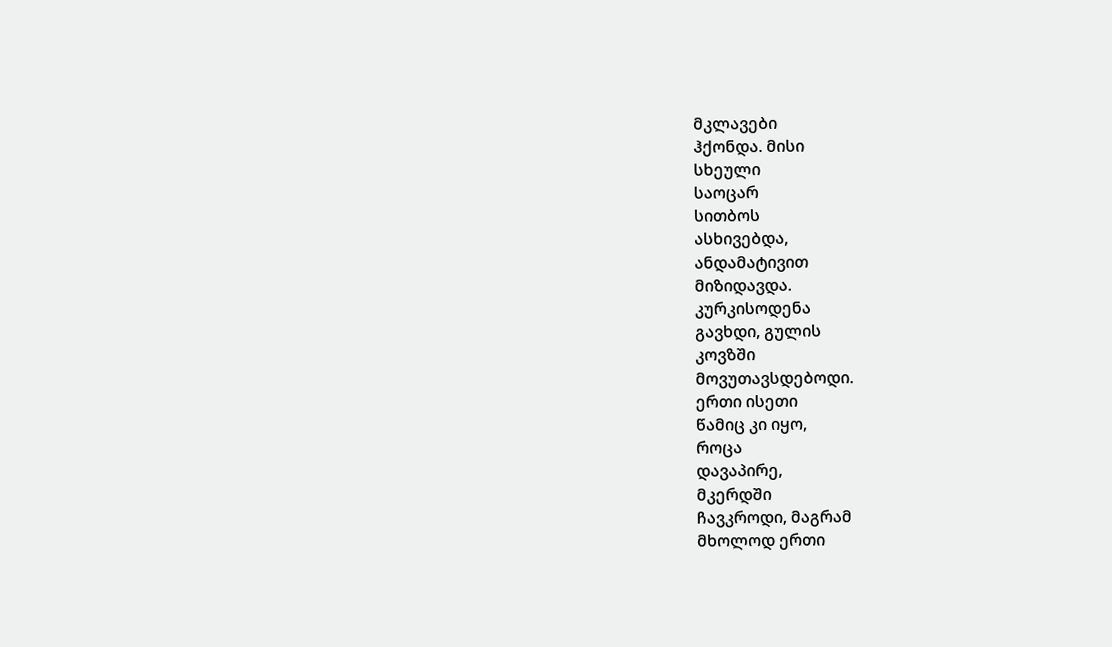მკლავები
ჰქონდა. მისი
სხეული
საოცარ
სითბოს
ასხივებდა,
ანდამატივით
მიზიდავდა.
კურკისოდენა
გავხდი, გულის
კოვზში
მოვუთავსდებოდი.
ერთი ისეთი
წამიც კი იყო,
როცა
დავაპირე,
მკერდში
ჩავკროდი, მაგრამ
მხოლოდ ერთი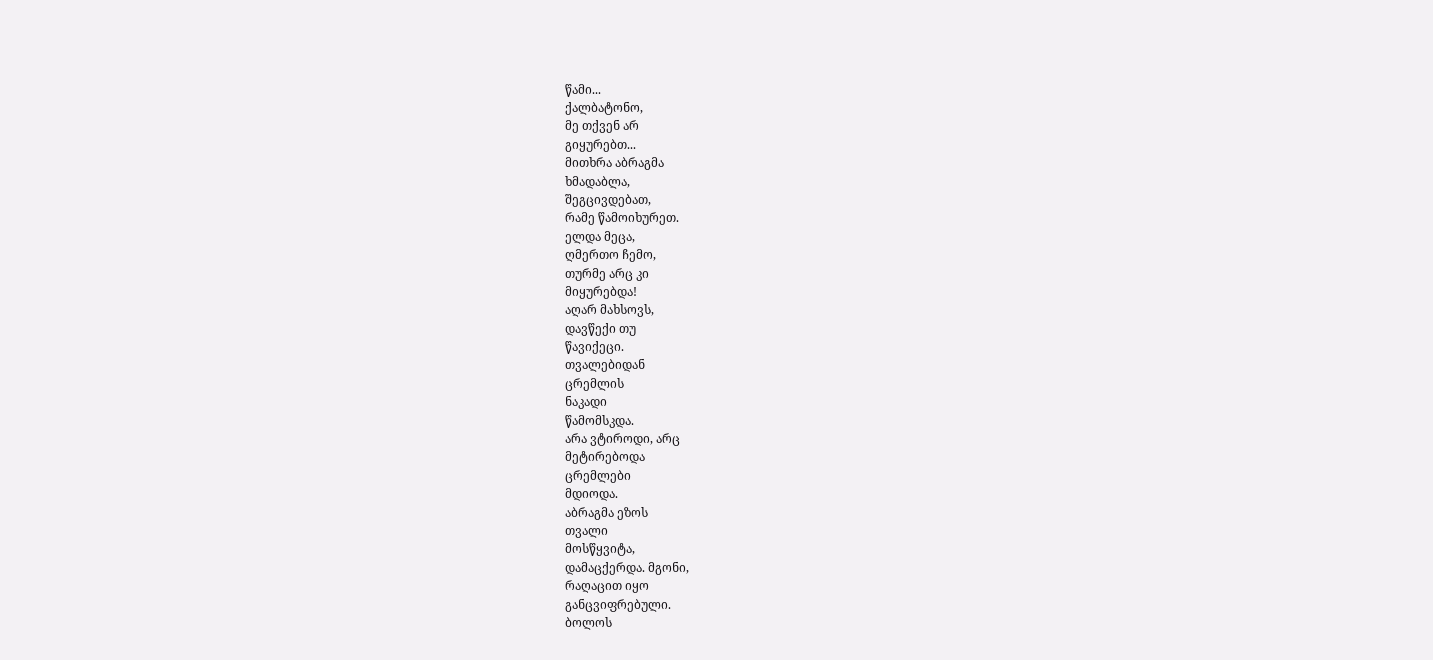წამი...
ქალბატონო,
მე თქვენ არ
გიყურებთ...
მითხრა აბრაგმა
ხმადაბლა,
შეგცივდებათ,
რამე წამოიხურეთ.
ელდა მეცა,
ღმერთო ჩემო,
თურმე არც კი
მიყურებდა!
აღარ მახსოვს,
დავწექი თუ
წავიქეცი.
თვალებიდან
ცრემლის
ნაკადი
წამომსკდა.
არა ვტიროდი, არც
მეტირებოდა
ცრემლები
მდიოდა.
აბრაგმა ეზოს
თვალი
მოსწყვიტა,
დამაცქერდა. მგონი,
რაღაცით იყო
განცვიფრებული.
ბოლოს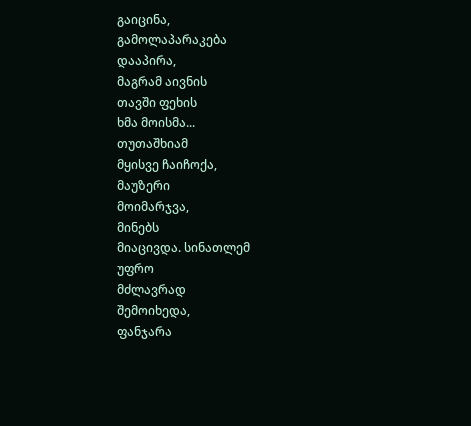გაიცინა,
გამოლაპარაკება
დააპირა,
მაგრამ აივნის
თავში ფეხის
ხმა მოისმა...
თუთაშხიამ
მყისვე ჩაიჩოქა,
მაუზერი
მოიმარჯვა,
მინებს
მიაცივდა. სინათლემ
უფრო
მძლავრად
შემოიხედა,
ფანჯარა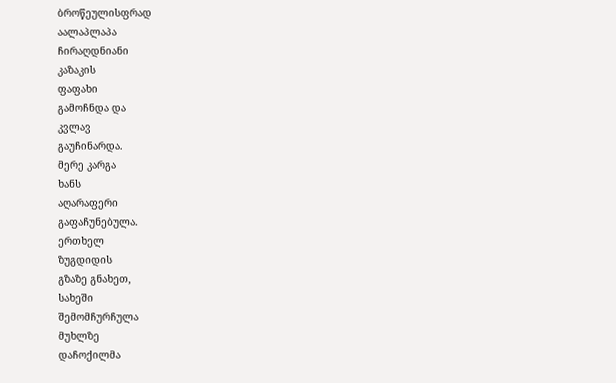ბროწეულისფრად
აალაპლაპა
ჩირაღდნიანი
კაზაკის
ფაფახი
გამოჩნდა და
კვლავ
გაუჩინარდა.
მერე კარგა
ხანს
აღარაფერი
გაფაჩუნებულა.
ერთხელ
ზუგდიდის
გზაზე გნახეთ,
სახეში
შემომჩურჩულა
მუხლზე
დაჩოქილმა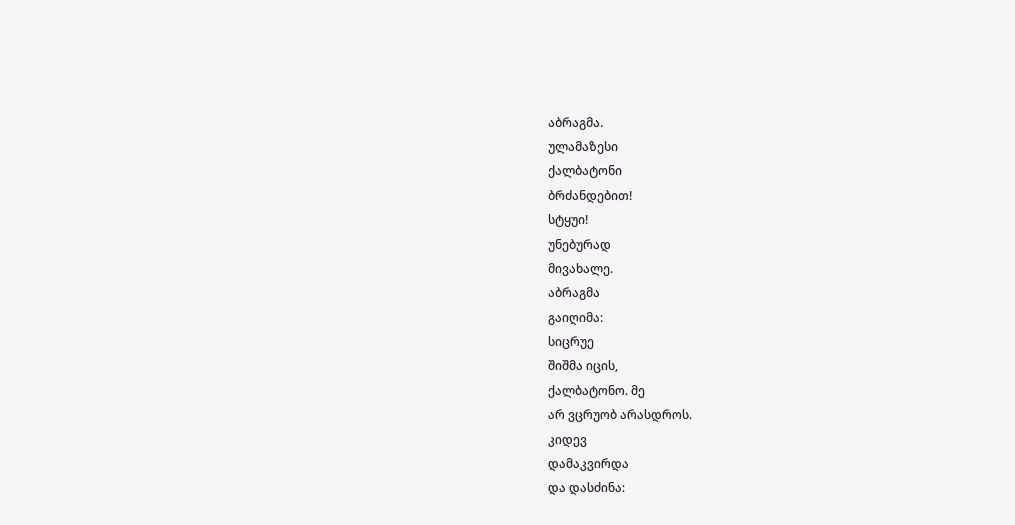აბრაგმა.
ულამაზესი
ქალბატონი
ბრძანდებით!
სტყუი!
უნებურად
მივახალე.
აბრაგმა
გაიღიმა:
სიცრუე
შიშმა იცის,
ქალბატონო. მე
არ ვცრუობ არასდროს.
კიდევ
დამაკვირდა
და დასძინა: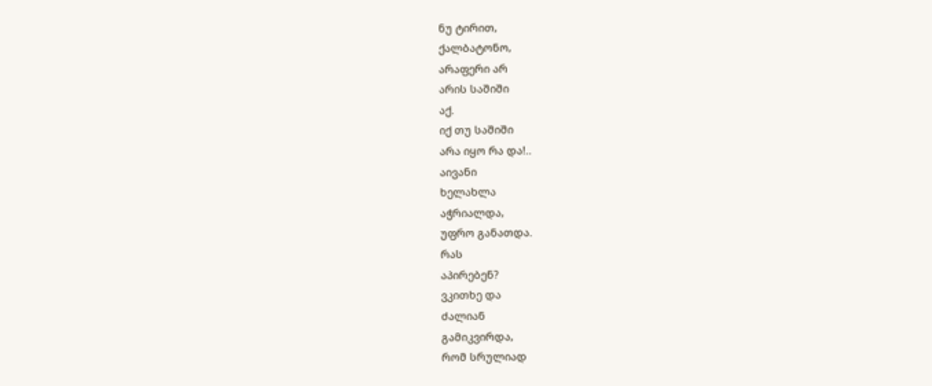ნუ ტირით,
ქალბატონო,
არაფერი არ
არის საშიში
აქ.
იქ თუ საშიში
არა იყო რა და!..
აივანი
ხელახლა
აჭრიალდა,
უფრო განათდა.
რას
აპირებენ?
ვკითხე და
ძალიან
გამიკვირდა,
რომ სრულიად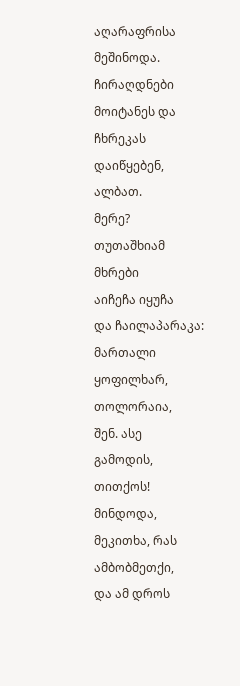აღარაფრისა
მეშინოდა.
ჩირაღდნები
მოიტანეს და
ჩხრეკას
დაიწყებენ,
ალბათ.
მერე?
თუთაშხიამ
მხრები
აიჩეჩა იყუჩა
და ჩაილაპარაკა:
მართალი
ყოფილხარ,
თოლორაია,
შენ. ასე
გამოდის,
თითქოს!
მინდოდა,
მეკითხა, რას
ამბობმეთქი,
და ამ დროს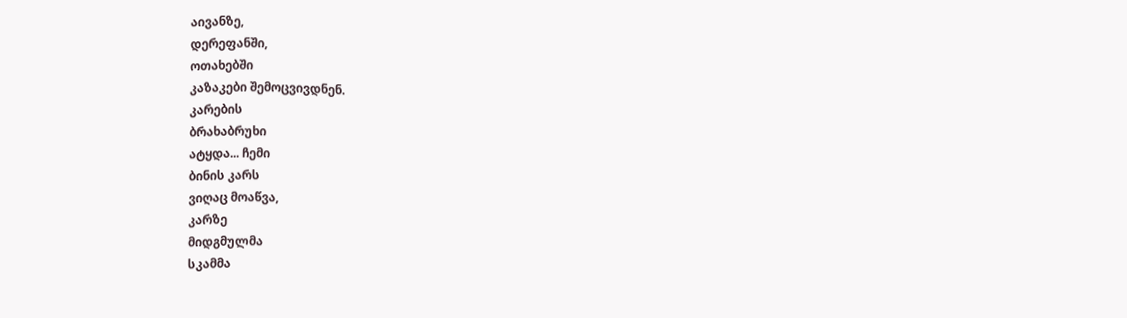აივანზე,
დერეფანში,
ოთახებში
კაზაკები შემოცვივდნენ.
კარების
ბრახაბრუხი
ატყდა... ჩემი
ბინის კარს
ვიღაც მოაწვა,
კარზე
მიდგმულმა
სკამმა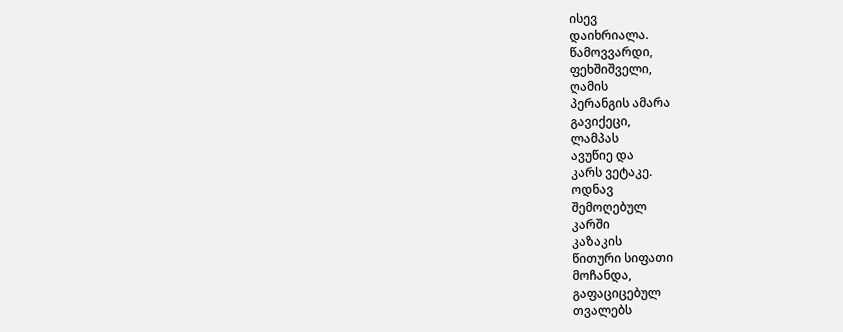ისევ
დაიხრიალა.
წამოვვარდი,
ფეხშიშველი,
ღამის
პერანგის ამარა
გავიქეცი,
ლამპას
ავუწიე და
კარს ვეტაკე.
ოდნავ
შემოღებულ
კარში
კაზაკის
წითური სიფათი
მოჩანდა,
გაფაციცებულ
თვალებს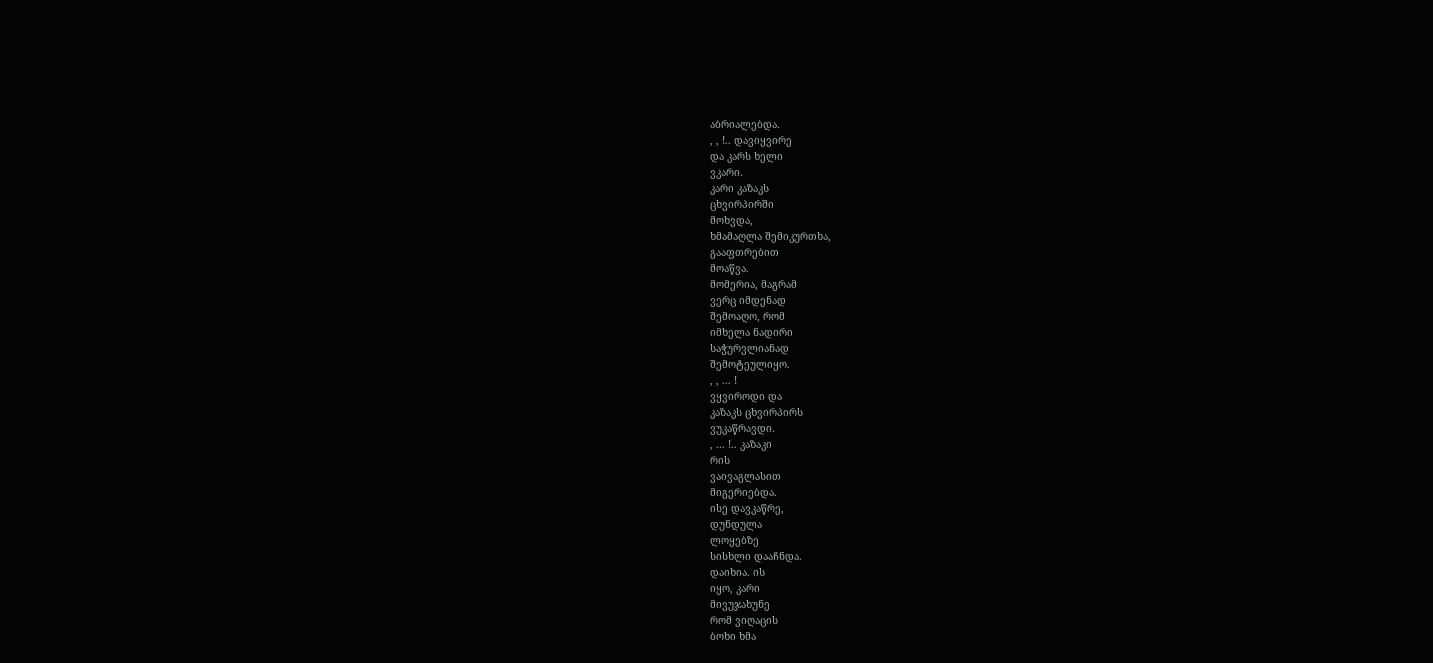აბრიალებდა.
, , !.. დავიყვირე
და კარს ხელი
ვკარი.
კარი კაზაკს
ცხვირპირში
მოხვდა,
ხმამაღლა შემიკურთხა,
გააფთრებით
მოაწვა.
მომერია, მაგრამ
ვერც იმდენად
შემოაღო, რომ
იმხელა ნადირი
საჭურვლიანად
შემოტეულიყო.
, , ... !
ვყვიროდი და
კაზაკს ცხვირპირს
ვუკაწრავდი.
, ... !.. კაზაკი
რის
ვაივაგლასით
მიგერიებდა.
ისე დავკაწრე,
დუნდულა
ლოყებზე
სისხლი დააჩნდა.
დაიხია. ის
იყო, კარი
მივუჯახუნე
რომ ვიღაცის
ბოხი ხმა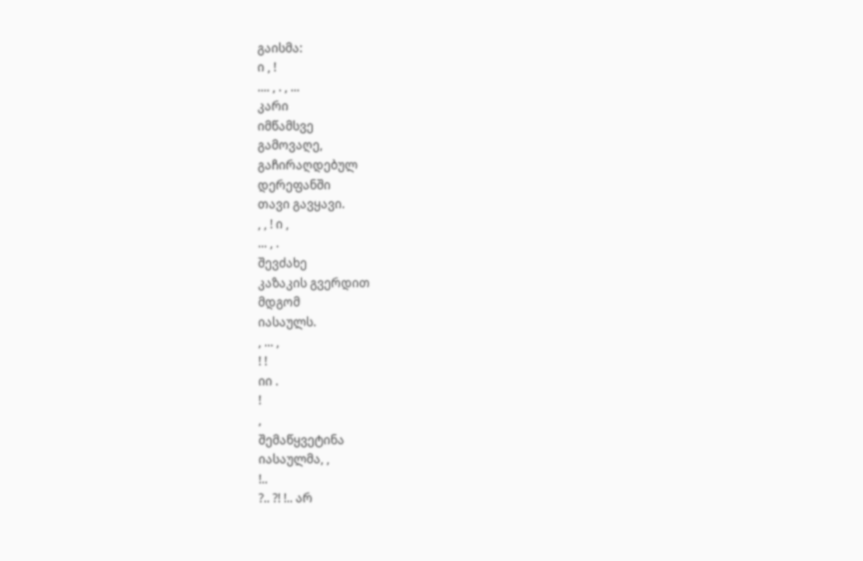გაისმა:
ი , !
.... , . , ...
კარი
იმწამსვე
გამოვაღე,
გაჩირაღდებულ
დერეფანში
თავი გავყავი.
, , ! ი ,
... , .
შევძახე
კაზაკის გვერდით
მდგომ
იასაულს.
, ... ,
! !
იი .
!
,
შემაწყვეტინა
იასაულმა, ,
!..
?.. ?! !.. არ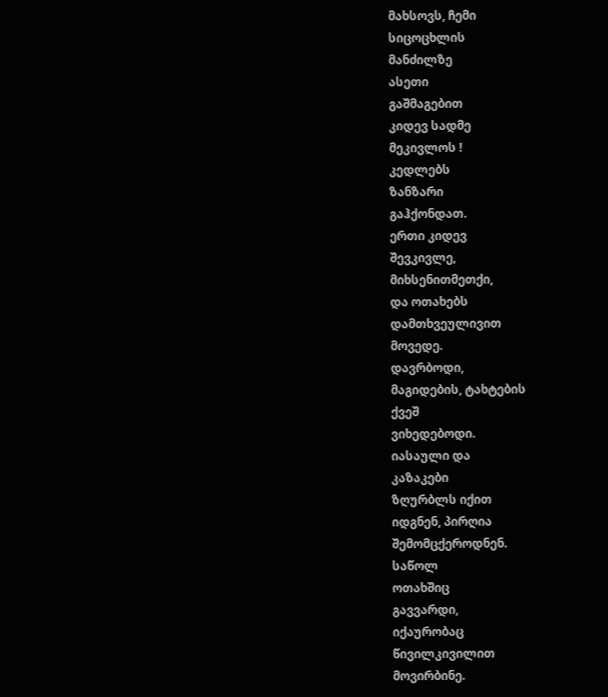მახსოვს, ჩემი
სიცოცხლის
მანძილზე
ასეთი
გაშმაგებით
კიდევ სადმე
მეკივლოს !
კედლებს
ზანზარი
გაჰქონდათ.
ერთი კიდევ
შევკივლე,
მიხსენითმეთქი,
და ოთახებს
დამთხვეულივით
მოვედე.
დავრბოდი,
მაგიდების, ტახტების
ქვეშ
ვიხედებოდი.
იასაული და
კაზაკები
ზღურბლს იქით
იდგნენ, პირღია
შემომცქეროდნენ.
საწოლ
ოთახშიც
გავვარდი,
იქაურობაც
წივილკივილით
მოვირბინე.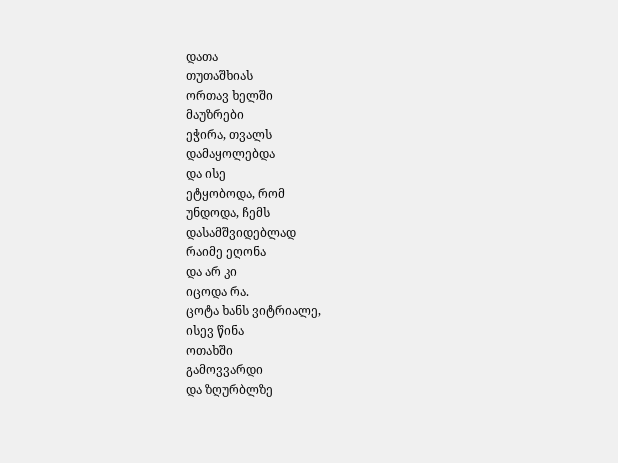დათა
თუთაშხიას
ორთავ ხელში
მაუზრები
ეჭირა, თვალს
დამაყოლებდა
და ისე
ეტყობოდა, რომ
უნდოდა, ჩემს
დასამშვიდებლად
რაიმე ეღონა
და არ კი
იცოდა რა.
ცოტა ხანს ვიტრიალე,
ისევ წინა
ოთახში
გამოვვარდი
და ზღურბლზე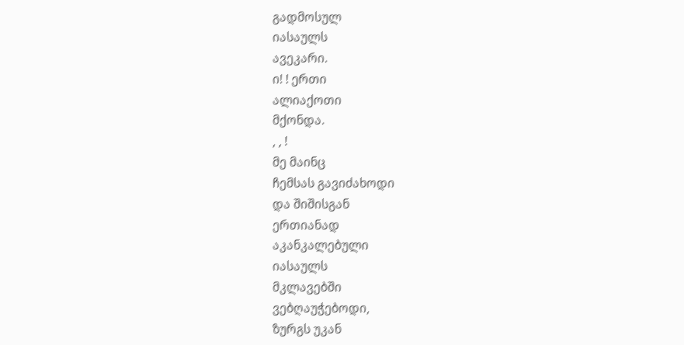გადმოსულ
იასაულს
ავეკარი.
ი! ! ერთი
ალიაქოთი
მქონდა.
, , !
მე მაინც
ჩემსას გავიძახოდი
და შიშისგან
ერთიანად
აკანკალებული
იასაულს
მკლავებში
ვებღაუჭებოდი,
ზურგს უკან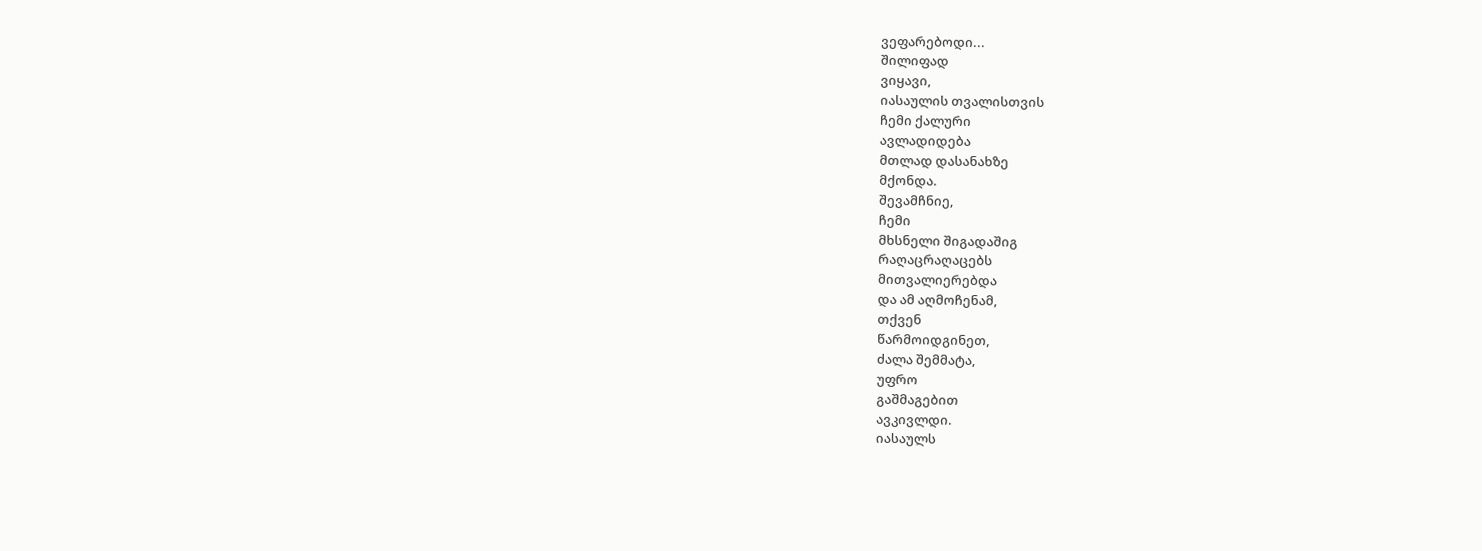ვეფარებოდი...
შილიფად
ვიყავი,
იასაულის თვალისთვის
ჩემი ქალური
ავლადიდება
მთლად დასანახზე
მქონდა.
შევამჩნიე,
ჩემი
მხსნელი შიგადაშიგ
რაღაცრაღაცებს
მითვალიერებდა
და ამ აღმოჩენამ,
თქვენ
წარმოიდგინეთ,
ძალა შემმატა,
უფრო
გაშმაგებით
ავკივლდი.
იასაულს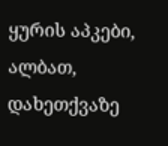ყურის აპკები,
ალბათ,
დახეთქვაზე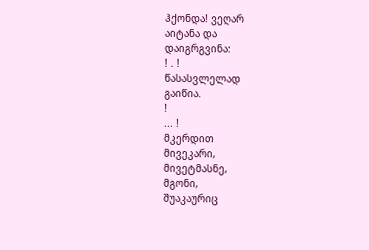ჰქონდა! ვეღარ
აიტანა და
დაიგრგვინა:
! . !
წასასვლელად
გაიწია.
!
... !
მკერდით
მივეკარი,
მივეტმასნე,
მგონი,
შუაკაურიც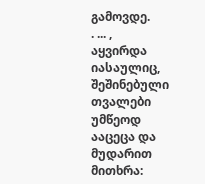გამოვდე.
. ... ,
აყვირდა
იასაულიც,
შეშინებული
თვალები
უმწეოდ
ააცეცა და
მუდარით
მითხრა: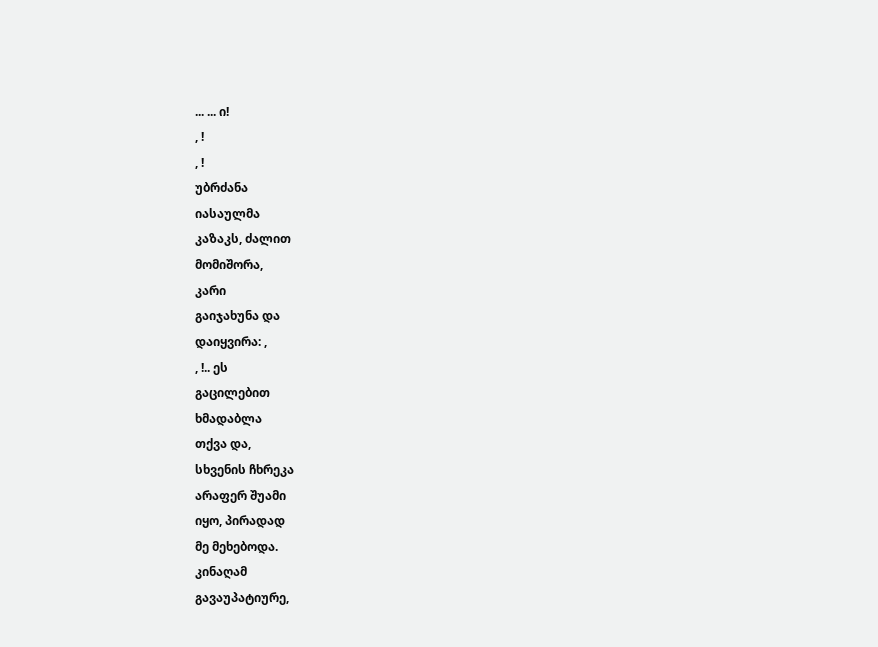... ... ი!
, !
, !
უბრძანა
იასაულმა
კაზაკს, ძალით
მომიშორა,
კარი
გაიჯახუნა და
დაიყვირა: ,
, !.. ეს
გაცილებით
ხმადაბლა
თქვა და,
სხვენის ჩხრეკა
არაფერ შუამი
იყო, პირადად
მე მეხებოდა.
კინაღამ
გავაუპატიურე,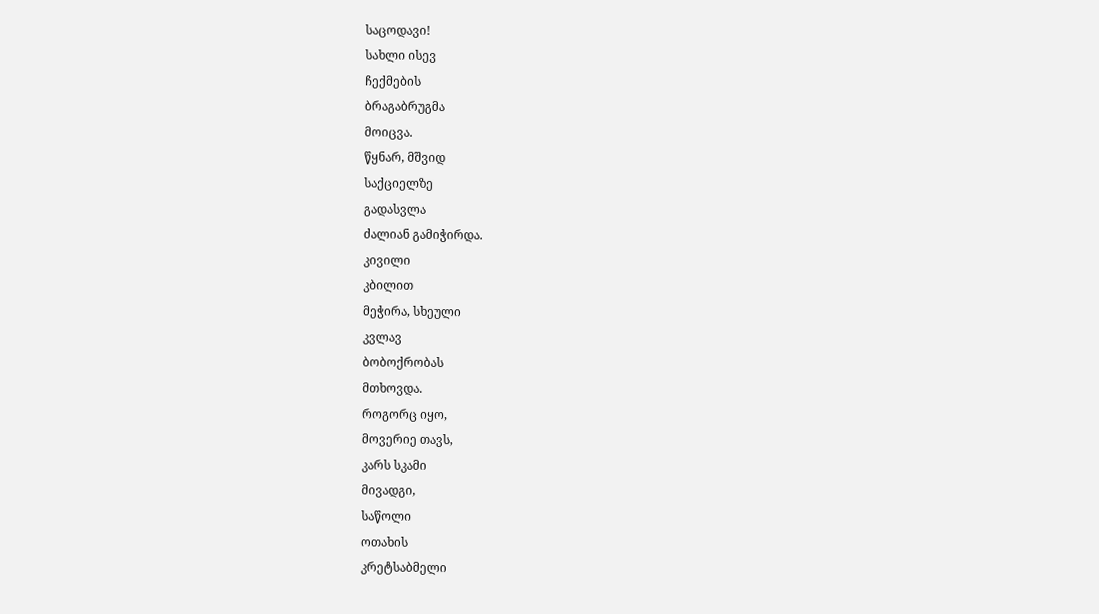საცოდავი!
სახლი ისევ
ჩექმების
ბრაგაბრუგმა
მოიცვა.
წყნარ, მშვიდ
საქციელზე
გადასვლა
ძალიან გამიჭირდა.
კივილი
კბილით
მეჭირა, სხეული
კვლავ
ბობოქრობას
მთხოვდა.
როგორც იყო,
მოვერიე თავს,
კარს სკამი
მივადგი,
საწოლი
ოთახის
კრეტსაბმელი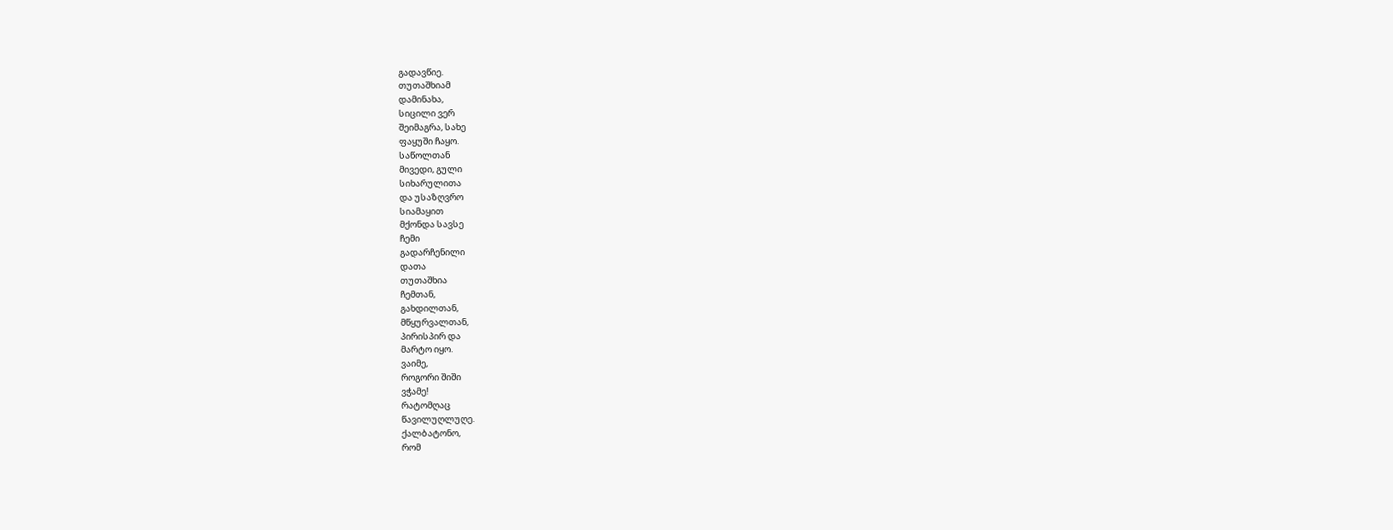გადავწიე.
თუთაშხიამ
დამინახა,
სიცილი ვერ
შეიმაგრა, სახე
ფაყუში ჩაყო.
საწოლთან
მივედი, გული
სიხარულითა
და უსაზღვრო
სიამაყით
მქონდა სავსე
ჩემი
გადარჩენილი
დათა
თუთაშხია
ჩემთან,
გახდილთან,
მწყურვალთან,
პირისპირ და
მარტო იყო.
ვაიმე,
როგორი შიში
ვჭამე!
რატომღაც
წავილუღლუღე.
ქალბატონო,
რომ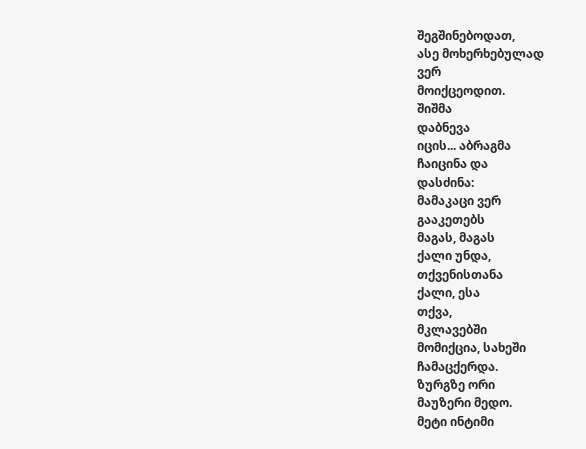შეგშინებოდათ,
ასე მოხერხებულად
ვერ
მოიქცეოდით.
შიშმა
დაბნევა
იცის... აბრაგმა
ჩაიცინა და
დასძინა:
მამაკაცი ვერ
გააკეთებს
მაგას, მაგას
ქალი უნდა,
თქვენისთანა
ქალი, ესა
თქვა,
მკლავებში
მომიქცია, სახეში
ჩამაცქერდა.
ზურგზე ორი
მაუზერი მედო.
მეტი ინტიმი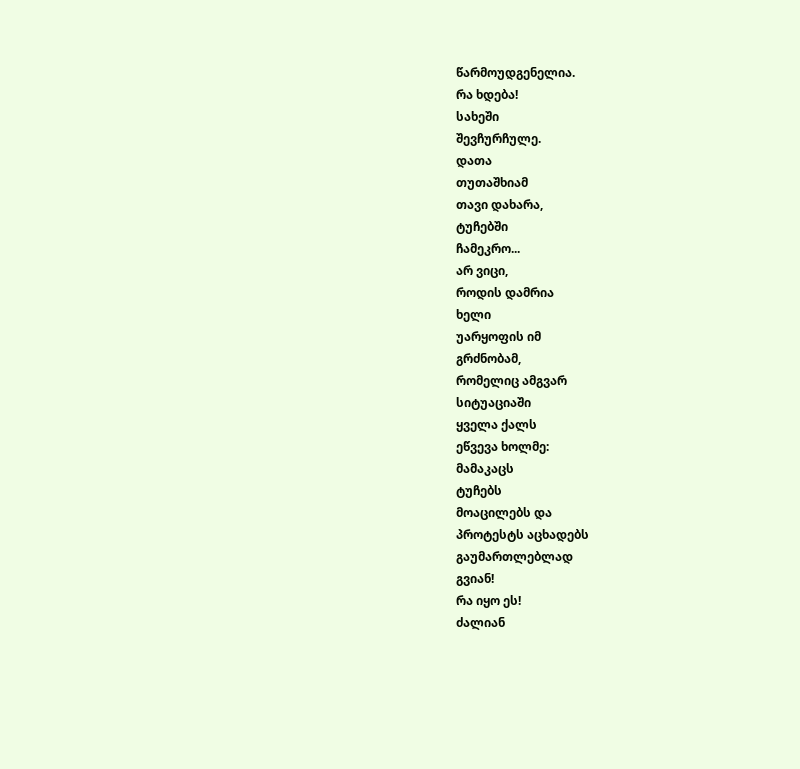წარმოუდგენელია.
რა ხდება!
სახეში
შევჩურჩულე.
დათა
თუთაშხიამ
თავი დახარა,
ტუჩებში
ჩამეკრო...
არ ვიცი,
როდის დამრია
ხელი
უარყოფის იმ
გრძნობამ,
რომელიც ამგვარ
სიტუაციაში
ყველა ქალს
ეწვევა ხოლმე:
მამაკაცს
ტუჩებს
მოაცილებს და
პროტესტს აცხადებს
გაუმართლებლად
გვიან!
რა იყო ეს!
ძალიან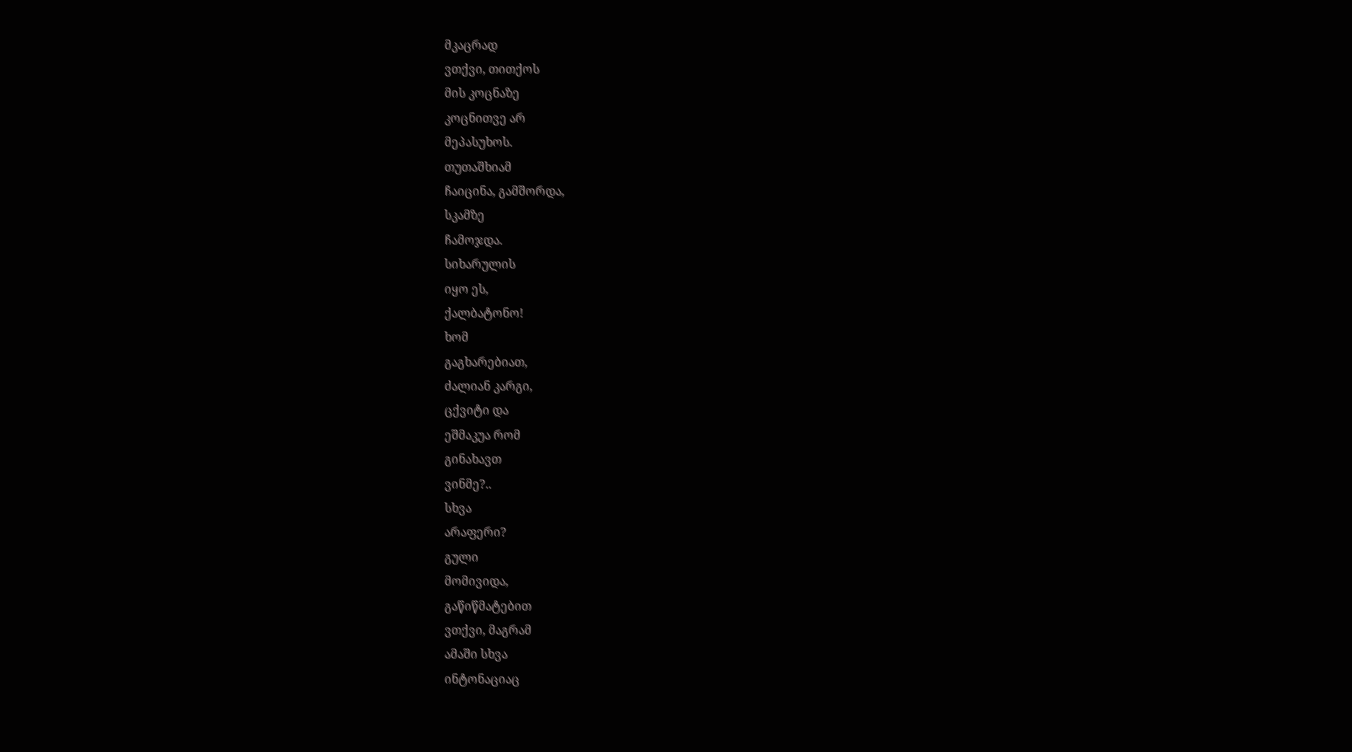მკაცრად
ვთქვი, თითქოს
მის კოცნაზე
კოცნითვე არ
მეპასუხოს.
თუთაშხიამ
ჩაიცინა, გამშორდა,
სკამზე
ჩამოჯდა.
სიხარულის
იყო ეს,
ქალბატონო!
ხომ
გაგხარებიათ,
ძალიან კარგი,
ცქვიტი და
ეშმაკუა რომ
გინახავთ
ვინმე?..
სხვა
არაფერი?
გული
მომივიდა,
გაწიწმატებით
ვთქვი, მაგრამ
ამაში სხვა
ინტონაციაც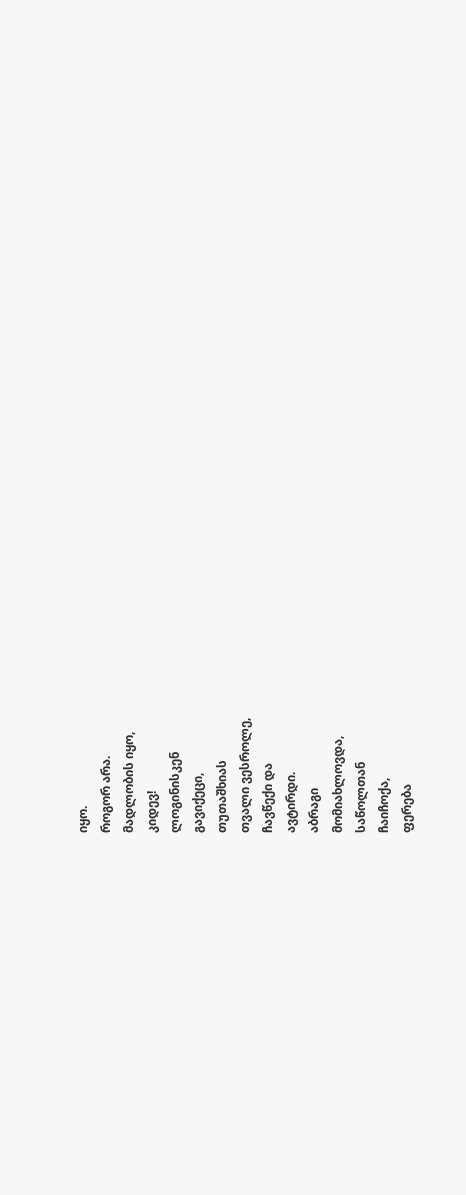იყო.
როგორ არა.
მადლობის იყო,
კიდევ!
ლოგინისკენ
გავიქეცი,
თუთაშხიას
თვალი ვესროლე,
ჩავწექი და
ავტირდი.
აბრაგი
მომიახლოვდა,
საწოლთან
ჩაიჩოქა,
ფერება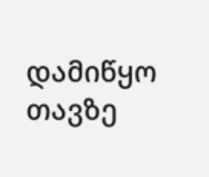დამიწყო
თავზე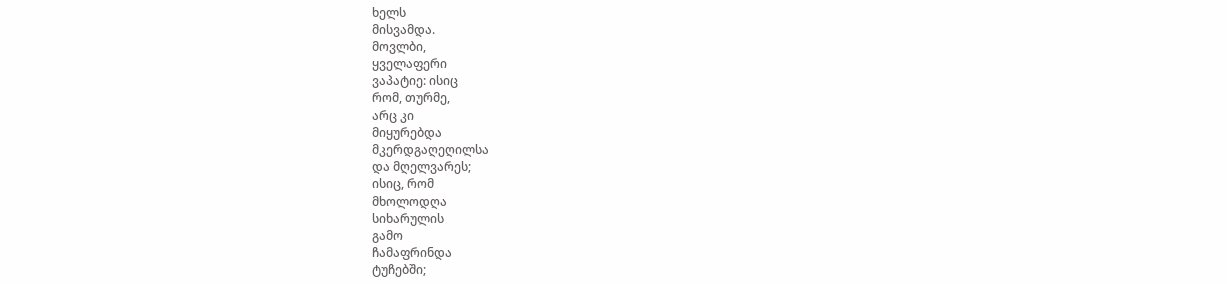ხელს
მისვამდა.
მოვლბი,
ყველაფერი
ვაპატიე: ისიც
რომ, თურმე,
არც კი
მიყურებდა
მკერდგაღეღილსა
და მღელვარეს;
ისიც, რომ
მხოლოდღა
სიხარულის
გამო
ჩამაფრინდა
ტუჩებში;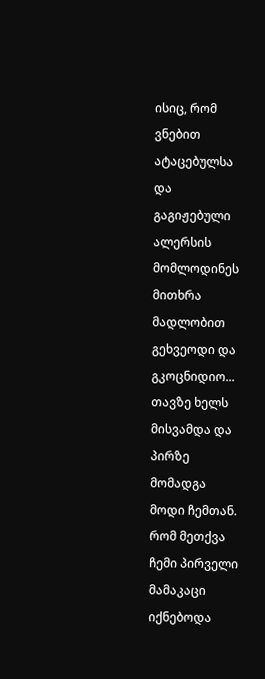ისიც, რომ
ვნებით ატაცებულსა
და
გაგიჟებული
ალერსის
მომლოდინეს
მითხრა
მადლობით
გეხვეოდი და
გკოცნიდიო...
თავზე ხელს
მისვამდა და
პირზე
მომადგა
მოდი ჩემთან.
რომ მეთქვა
ჩემი პირველი
მამაკაცი იქნებოდა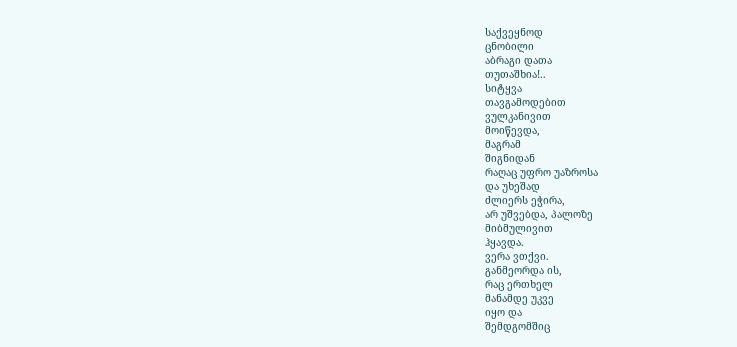საქვეყნოდ
ცნობილი
აბრაგი დათა
თუთაშხია!..
სიტყვა
თავგამოდებით
ვულკანივით
მოიწევდა,
მაგრამ
შიგნიდან
რაღაც უფრო უაზროსა
და უხეშად
ძლიერს ეჭირა,
არ უშვებდა, პალოზე
მიბმულივით
ჰყავდა.
ვერა ვთქვი.
განმეორდა ის,
რაც ერთხელ
მანამდე უკვე
იყო და
შემდგომშიც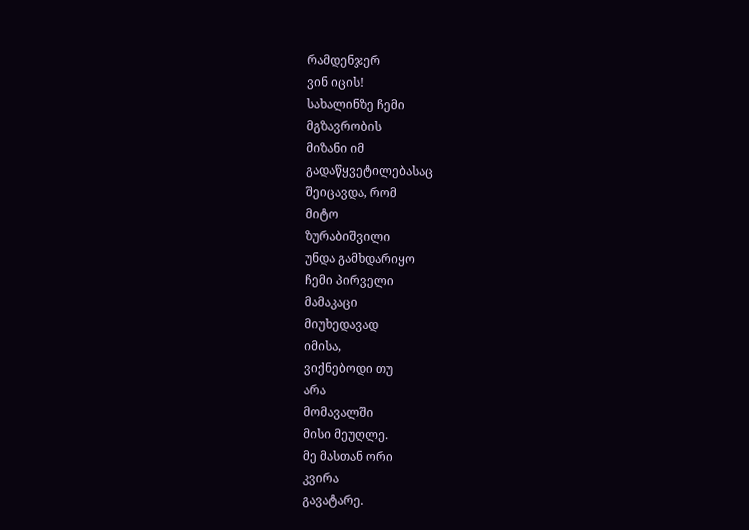რამდენჯერ
ვინ იცის!
სახალინზე ჩემი
მგზავრობის
მიზანი იმ
გადაწყვეტილებასაც
შეიცავდა, რომ
მიტო
ზურაბიშვილი
უნდა გამხდარიყო
ჩემი პირველი
მამაკაცი
მიუხედავად
იმისა,
ვიქნებოდი თუ
არა
მომავალში
მისი მეუღლე.
მე მასთან ორი
კვირა
გავატარე.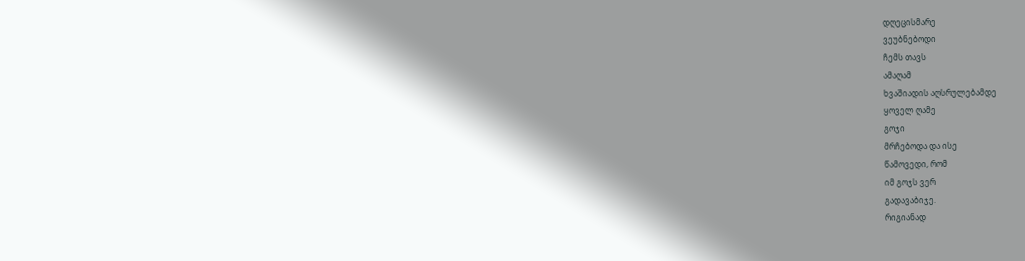დღეცისმარე
ვეუბნებოდი
ჩემს თავს
ამაღამ
ხვაშიადის აღსრულებამდე
ყოველ ღამე
გოჯი
მრჩებოდა და ისე
წამოვედი, რომ
იმ გოჯს ვერ
გადავაბიჯე.
რიგიანად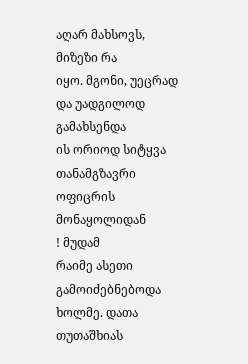აღარ მახსოვს,
მიზეზი რა
იყო. მგონი, უეცრად
და უადგილოდ
გამახსენდა
ის ორიოდ სიტყვა
თანამგზავრი
ოფიცრის
მონაყოლიდან
! მუდამ
რაიმე ასეთი
გამოიძებნებოდა
ხოლმე. დათა
თუთაშხიას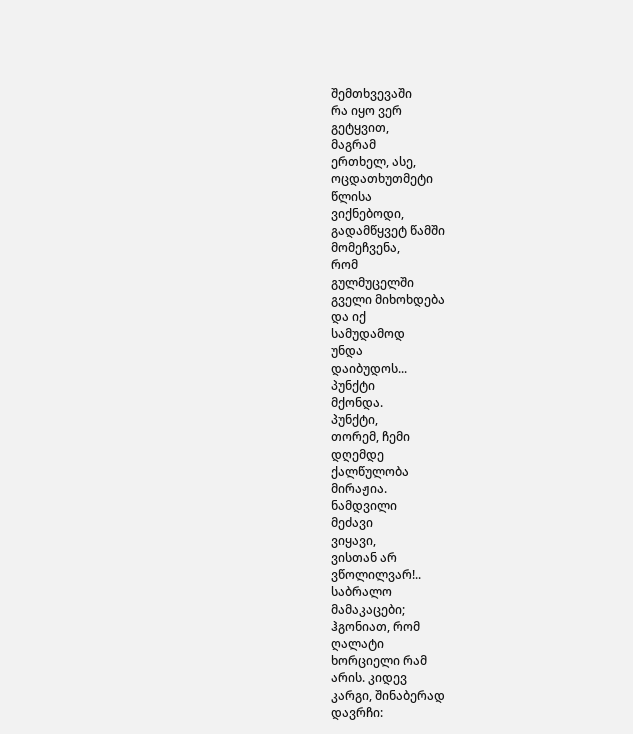შემთხვევაში
რა იყო ვერ
გეტყვით,
მაგრამ
ერთხელ, ასე,
ოცდათხუთმეტი
წლისა
ვიქნებოდი,
გადამწყვეტ წამში
მომეჩვენა,
რომ
გულმუცელში
გველი მიხოხდება
და იქ
სამუდამოდ
უნდა
დაიბუდოს...
პუნქტი
მქონდა.
პუნქტი,
თორემ, ჩემი
დღემდე
ქალწულობა
მირაჟია.
ნამდვილი
მეძავი
ვიყავი,
ვისთან არ
ვწოლილვარ!..
საბრალო
მამაკაცები;
ჰგონიათ, რომ
ღალატი
ხორციელი რამ
არის. კიდევ
კარგი, შინაბერად
დავრჩი: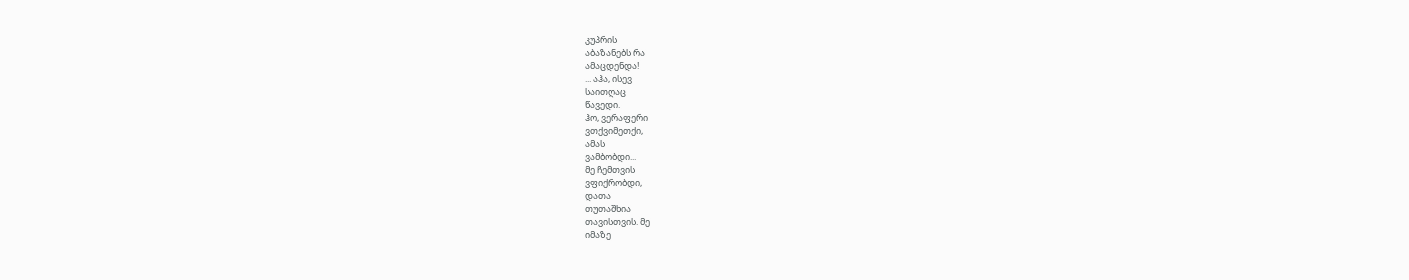კუპრის
აბაზანებს რა
ამაცდენდა!
... აჰა, ისევ
საითღაც
წავედი.
ჰო, ვერაფერი
ვთქვიმეთქი,
ამას
ვამბობდი...
მე ჩემთვის
ვფიქრობდი,
დათა
თუთაშხია
თავისთვის. მე
იმაზე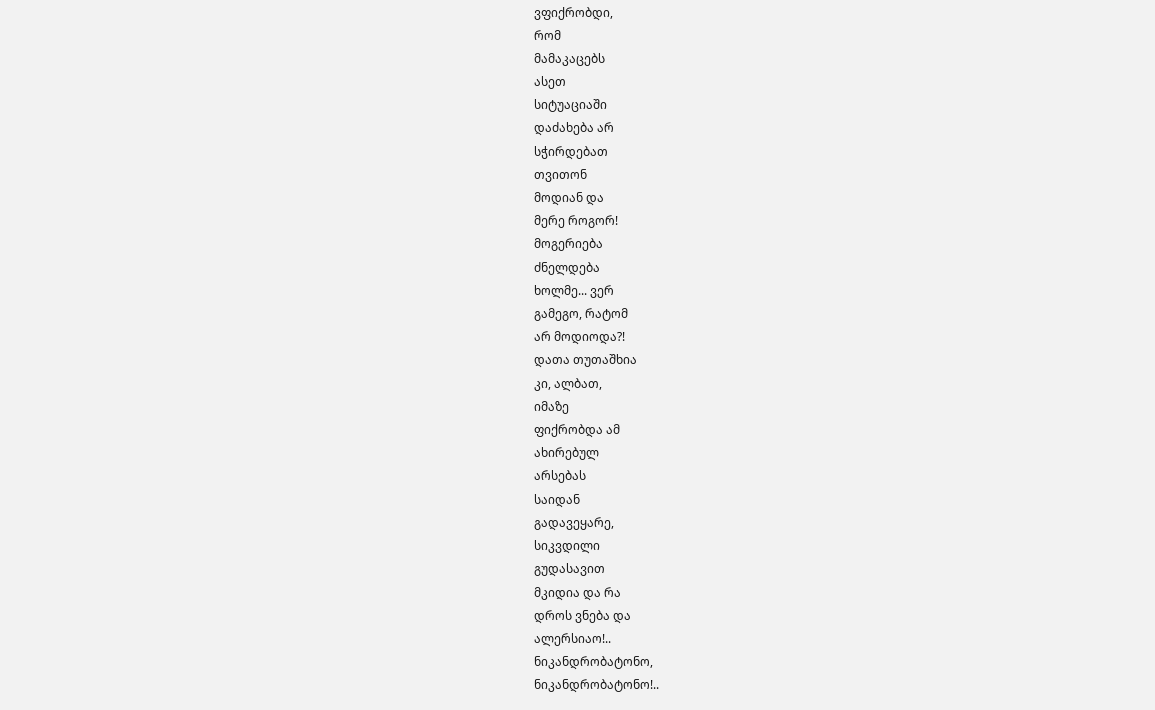ვფიქრობდი,
რომ
მამაკაცებს
ასეთ
სიტუაციაში
დაძახება არ
სჭირდებათ
თვითონ
მოდიან და
მერე როგორ!
მოგერიება
ძნელდება
ხოლმე... ვერ
გამეგო, რატომ
არ მოდიოდა?!
დათა თუთაშხია
კი, ალბათ,
იმაზე
ფიქრობდა ამ
ახირებულ
არსებას
საიდან
გადავეყარე,
სიკვდილი
გუდასავით
მკიდია და რა
დროს ვნება და
ალერსიაო!..
ნიკანდრობატონო,
ნიკანდრობატონო!..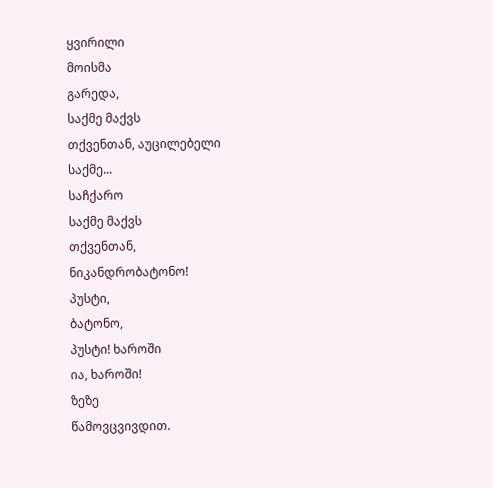ყვირილი
მოისმა
გარედა,
საქმე მაქვს
თქვენთან, აუცილებელი
საქმე...
საჩქარო
საქმე მაქვს
თქვენთან,
ნიკანდრობატონო!
პუსტი,
ბატონო,
პუსტი! ხაროში
ია, ხაროში!
ზეზე
წამოვცვივდით.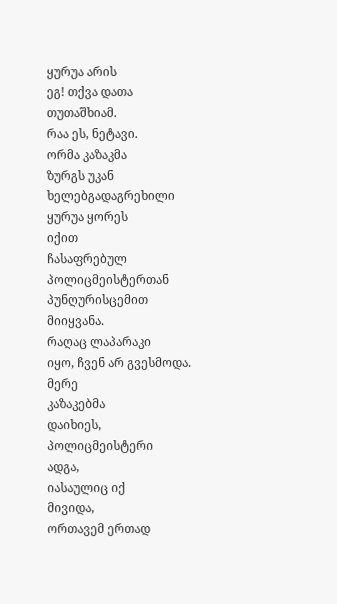ყურუა არის
ეგ! თქვა დათა
თუთაშხიამ.
რაა ეს, ნეტავი.
ორმა კაზაკმა
ზურგს უკან
ხელებგადაგრეხილი
ყურუა ყორეს
იქით
ჩასაფრებულ
პოლიცმეისტერთან
პუნღურისცემით
მიიყვანა.
რაღაც ლაპარაკი
იყო, ჩვენ არ გვესმოდა.
მერე
კაზაკებმა
დაიხიეს,
პოლიცმეისტერი
ადგა,
იასაულიც იქ
მივიდა,
ორთავემ ერთად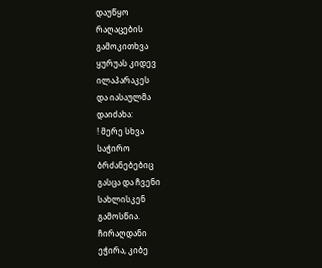დაუწყო
რაღაცების
გამოკითხვა
ყურუას კიდევ
ილაპარაკეს
და იასაულმა
დაიძახა:
! მერე სხვა
საჭირო
ბრძანებებიც
გასცა და ჩვენი
სახლისკენ
გამოსწია.
ჩირაღდანი
ეჭირა, კიბე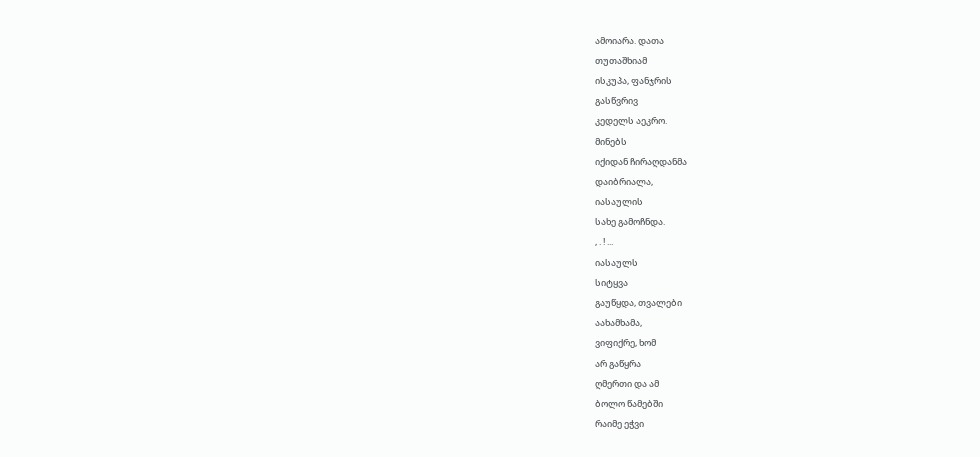ამოიარა. დათა
თუთაშხიამ
ისკუპა, ფანჯრის
გასწვრივ
კედელს აეკრო.
მინებს
იქიდან ჩირაღდანმა
დაიბრიალა,
იასაულის
სახე გამოჩნდა.
, . ! ...
იასაულს
სიტყვა
გაუწყდა, თვალები
აახამხამა,
ვიფიქრე, ხომ
არ გაწყრა
ღმერთი და ამ
ბოლო წამებში
რაიმე ეჭვი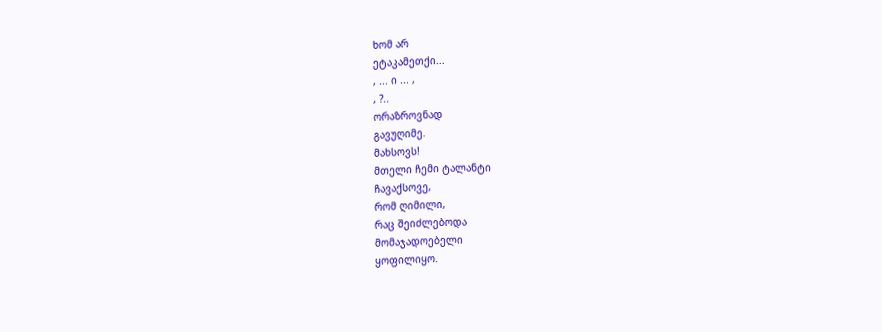ხომ არ
ეტაკამეთქი...
, ... ი ... ,
, ?..
ორაზროვნად
გავუღიმე.
მახსოვს!
მთელი ჩემი ტალანტი
ჩავაქსოვე,
რომ ღიმილი,
რაც შეიძლებოდა
მომაჯადოებელი
ყოფილიყო.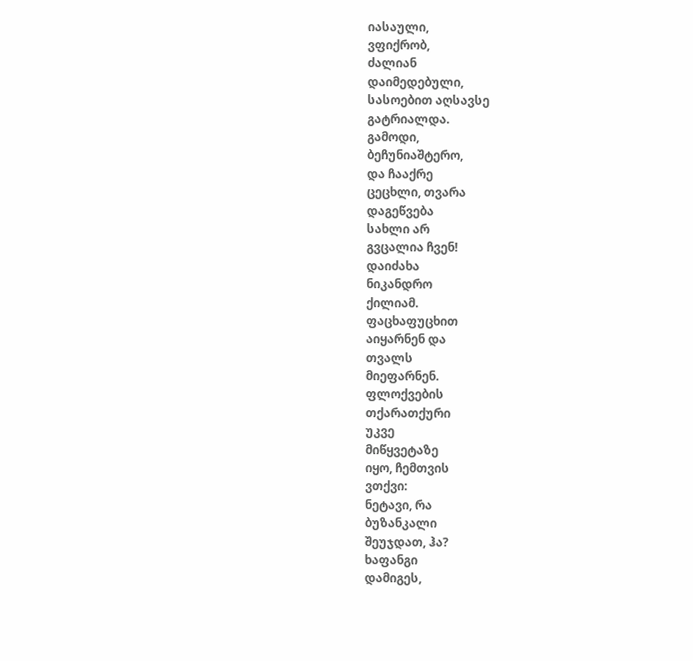იასაული,
ვფიქრობ,
ძალიან
დაიმედებული,
სასოებით აღსავსე
გატრიალდა.
გამოდი,
ბეჩუნიაშტერო,
და ჩააქრე
ცეცხლი, თვარა
დაგეწვება
სახლი არ
გვცალია ჩვენ!
დაიძახა
ნიკანდრო
ქილიამ.
ფაცხაფუცხით
აიყარნენ და
თვალს
მიეფარნენ.
ფლოქვების
თქარათქური
უკვე
მიწყვეტაზე
იყო, ჩემთვის
ვთქვი:
ნეტავი, რა
ბუზანკალი
შეუჯდათ, ჰა?
ხაფანგი
დამიგეს,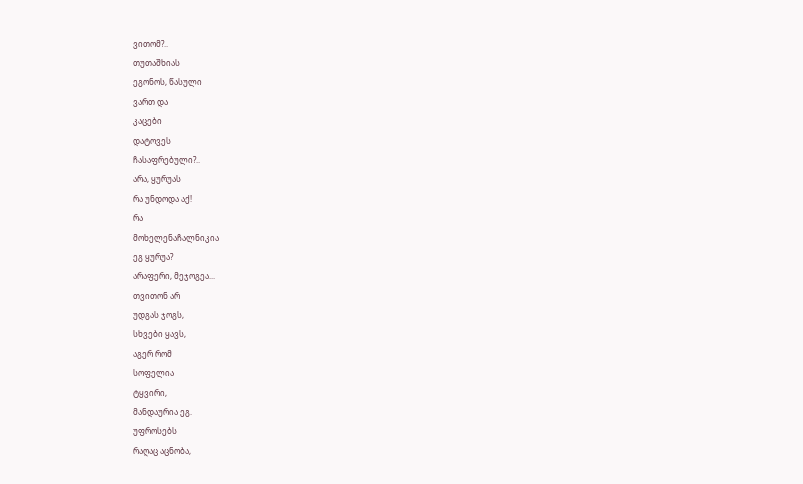ვითომ?..
თუთაშხიას
ეგონოს, წასული
ვართ და
კაცები
დატოვეს
ჩასაფრებული?..
არა, ყურუას
რა უნდოდა აქ!
რა
მოხელენაჩალნიკია
ეგ ყურუა?
არაფერი, მეჯოგეა...
თვითონ არ
უდგას ჯოგს,
სხვები ყავს,
აგერ რომ
სოფელია
ტყვირი,
მანდაურია ეგ.
უფროსებს
რაღაც აცნობა,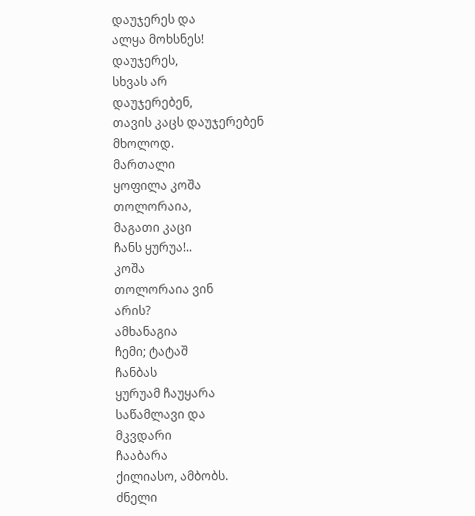დაუჯერეს და
ალყა მოხსნეს!
დაუჯერეს,
სხვას არ
დაუჯერებენ,
თავის კაცს დაუჯერებენ
მხოლოდ.
მართალი
ყოფილა კოშა
თოლორაია,
მაგათი კაცი
ჩანს ყურუა!..
კოშა
თოლორაია ვინ
არის?
ამხანაგია
ჩემი; ტატაშ
ჩანბას
ყურუამ ჩაუყარა
საწამლავი და
მკვდარი
ჩააბარა
ქილიასო, ამბობს.
ძნელი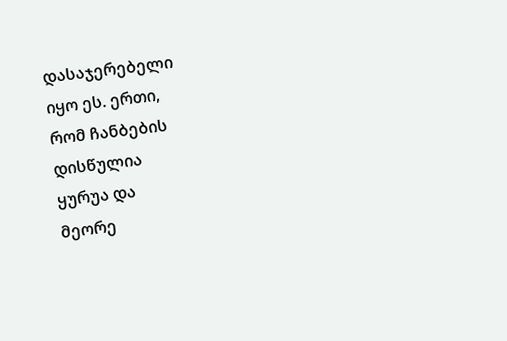დასაჯერებელი
იყო ეს. ერთი,
რომ ჩანბების
დისწულია
ყურუა და
მეორე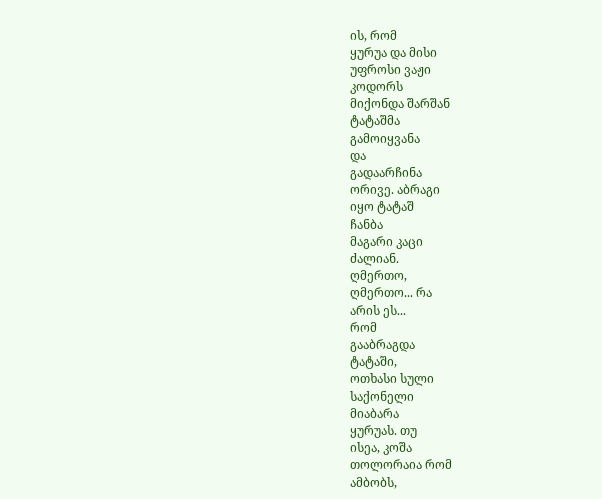ის, რომ
ყურუა და მისი
უფროსი ვაჟი
კოდორს
მიქონდა შარშან
ტატაშმა
გამოიყვანა
და
გადაარჩინა
ორივე. აბრაგი
იყო ტატაშ
ჩანბა
მაგარი კაცი
ძალიან.
ღმერთო,
ღმერთო... რა
არის ეს...
რომ
გააბრაგდა
ტატაში,
ოთხასი სული
საქონელი
მიაბარა
ყურუას. თუ
ისეა, კოშა
თოლორაია რომ
ამბობს,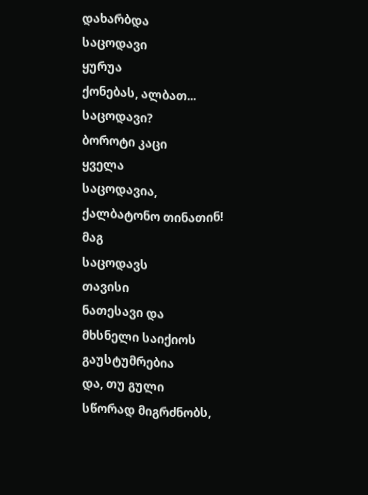დახარბდა
საცოდავი
ყურუა
ქონებას, ალბათ...
საცოდავი?
ბოროტი კაცი
ყველა
საცოდავია,
ქალბატონო თინათინ!
მაგ
საცოდავს
თავისი
ნათესავი და
მხსნელი საიქიოს
გაუსტუმრებია
და, თუ გული
სწორად მიგრძნობს,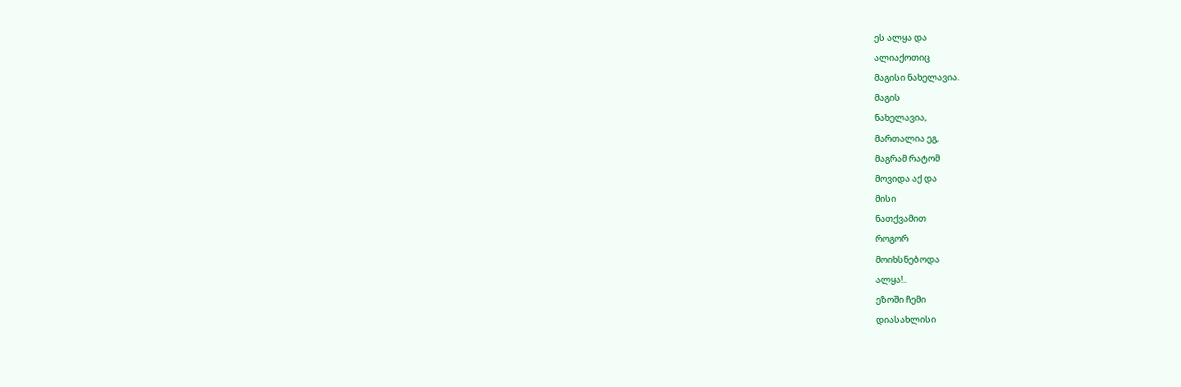ეს ალყა და
ალიაქოთიც
მაგისი ნახელავია.
მაგის
ნახელავია,
მართალია ეგ,
მაგრამ რატომ
მოვიდა აქ და
მისი
ნათქვამით
როგორ
მოიხსნებოდა
ალყა!..
ეზოში ჩემი
დიასახლისი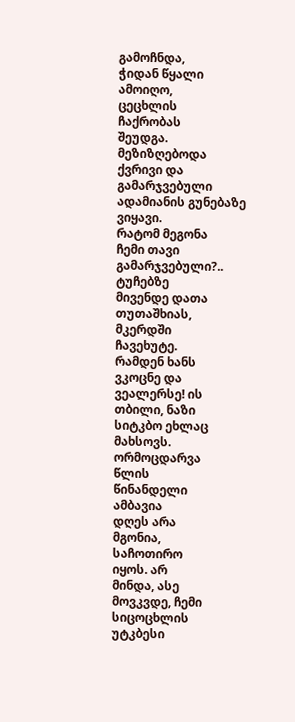გამოჩნდა,
ჭიდან წყალი
ამოიღო,
ცეცხლის
ჩაქრობას
შეუდგა.
მეზიზღებოდა
ქვრივი და
გამარჯვებული
ადამიანის გუნებაზე
ვიყავი.
რატომ მეგონა
ჩემი თავი
გამარჯვებული?..
ტუჩებზე
მივენდე დათა
თუთაშხიას,
მკერდში
ჩავეხუტე.
რამდენ ხანს
ვკოცნე და
ვეალერსე! ის
თბილი, ნაზი
სიტკბო ეხლაც
მახსოვს.
ორმოცდარვა
წლის
წინანდელი
ამბავია
დღეს არა
მგონია,
საჩოთირო
იყოს. არ
მინდა, ასე
მოვკვდე, ჩემი
სიცოცხლის
უტკბესი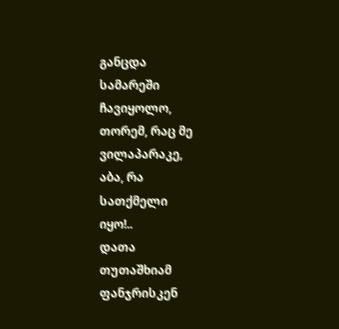განცდა
სამარეში
ჩავიყოლო,
თორემ, რაც მე
ვილაპარაკე,
აბა, რა
სათქმელი
იყო!..
დათა
თუთაშხიამ
ფანჯრისკენ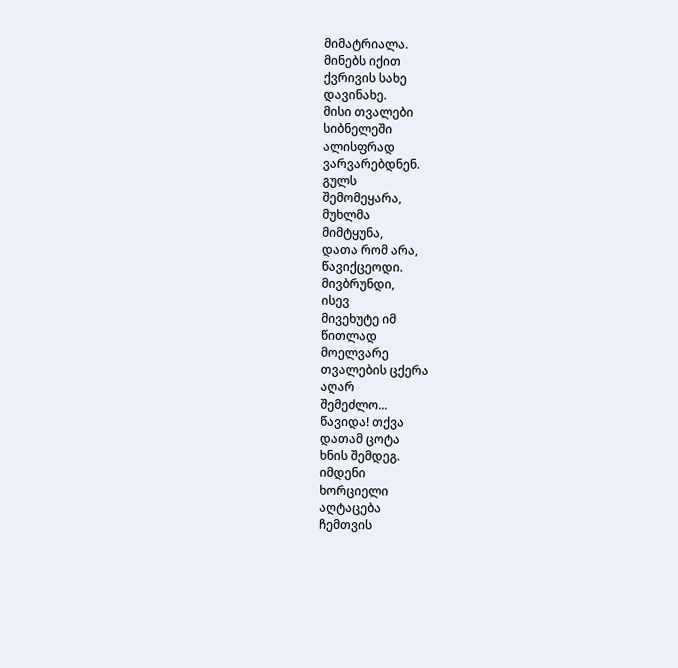მიმატრიალა.
მინებს იქით
ქვრივის სახე
დავინახე.
მისი თვალები
სიბნელეში
ალისფრად
ვარვარებდნენ.
გულს
შემომეყარა,
მუხლმა
მიმტყუნა,
დათა რომ არა,
წავიქცეოდი.
მივბრუნდი,
ისევ
მივეხუტე იმ
წითლად
მოელვარე
თვალების ცქერა
აღარ
შემეძლო...
წავიდა! თქვა
დათამ ცოტა
ხნის შემდეგ.
იმდენი
ხორციელი
აღტაცება
ჩემთვის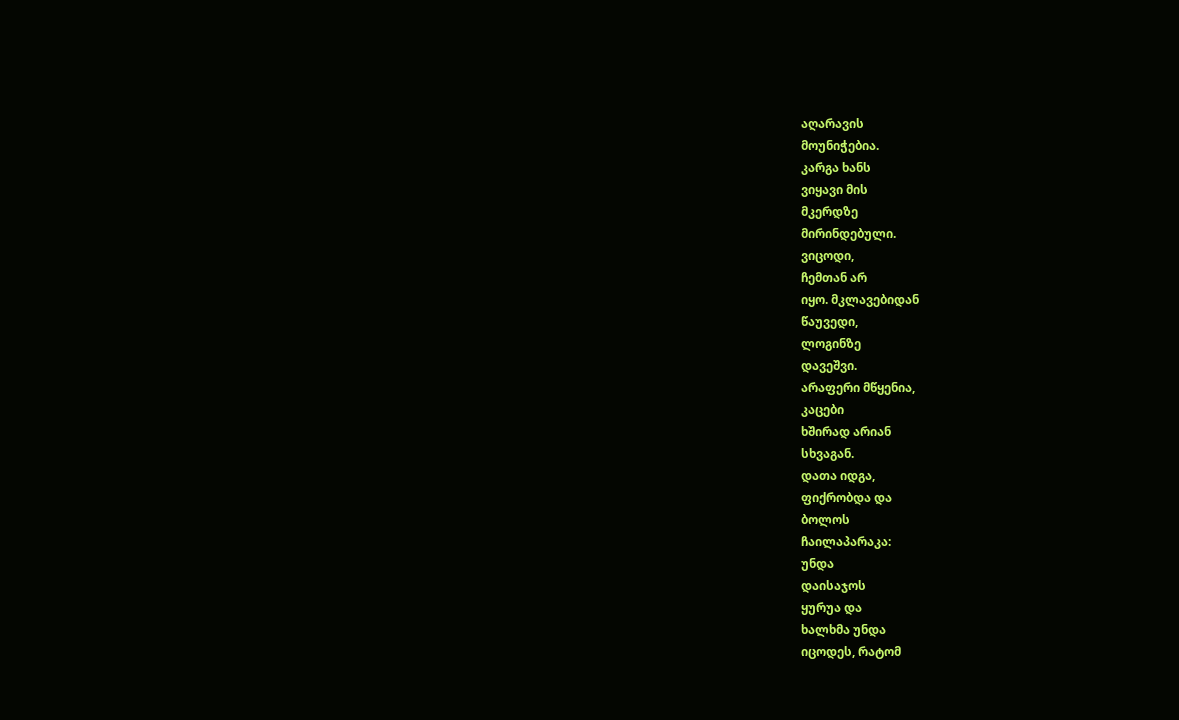აღარავის
მოუნიჭებია.
კარგა ხანს
ვიყავი მის
მკერდზე
მირინდებული.
ვიცოდი,
ჩემთან არ
იყო. მკლავებიდან
წაუვედი,
ლოგინზე
დავეშვი.
არაფერი მწყენია,
კაცები
ხშირად არიან
სხვაგან.
დათა იდგა,
ფიქრობდა და
ბოლოს
ჩაილაპარაკა:
უნდა
დაისაჯოს
ყურუა და
ხალხმა უნდა
იცოდეს, რატომ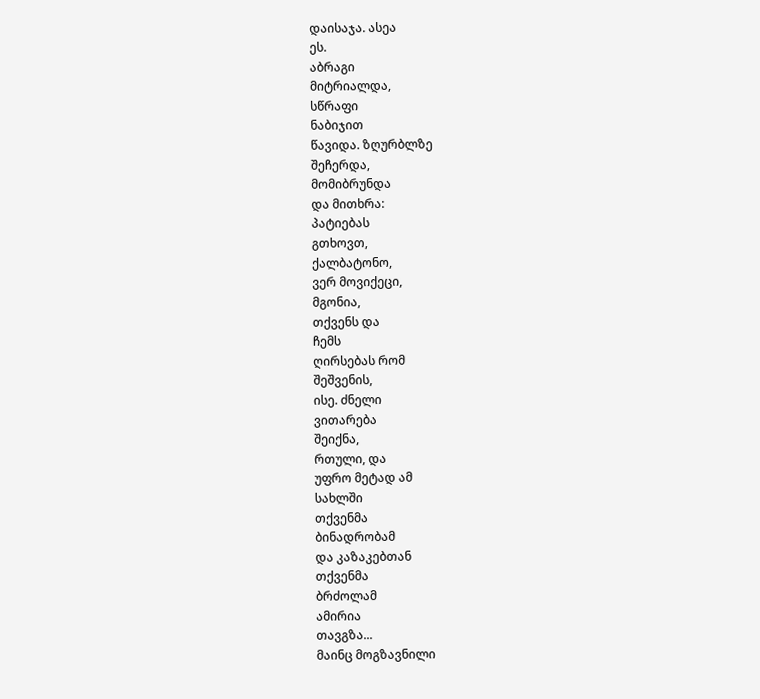დაისაჯა. ასეა
ეს.
აბრაგი
მიტრიალდა,
სწრაფი
ნაბიჯით
წავიდა. ზღურბლზე
შეჩერდა,
მომიბრუნდა
და მითხრა:
პატიებას
გთხოვთ,
ქალბატონო,
ვერ მოვიქეცი,
მგონია,
თქვენს და
ჩემს
ღირსებას რომ
შეშვენის,
ისე. ძნელი
ვითარება
შეიქნა,
რთული, და
უფრო მეტად ამ
სახლში
თქვენმა
ბინადრობამ
და კაზაკებთან
თქვენმა
ბრძოლამ
ამირია
თავგზა...
მაინც მოგზავნილი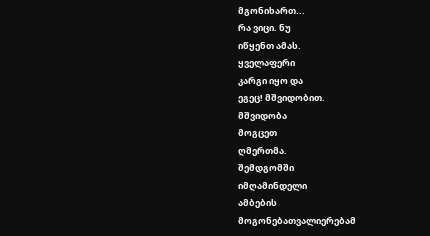მგონიხართ...
რა ვიცი. ნუ
იწყენთ ამას.
ყველაფერი
კარგი იყო და
ეგეც! მშვიდობით.
მშვიდობა
მოგცეთ
ღმერთმა.
შემდგომში
იმღამინდელი
ამბების
მოგონებათვალიერებამ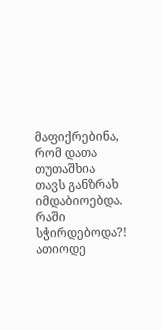მაფიქრებინა,
რომ დათა
თუთაშხია
თავს განზრახ
იმდაბიოებდა.
რაში სჭირდებოდა?!
ათიოდე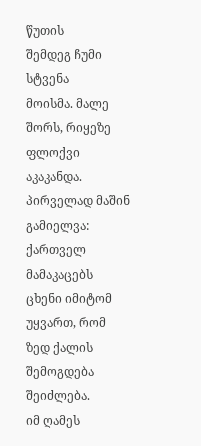წუთის
შემდეგ ჩუმი
სტვენა
მოისმა. მალე
შორს, რიყეზე
ფლოქვი
აკაკანდა.
პირველად მაშინ
გამიელვა:
ქართველ
მამაკაცებს
ცხენი იმიტომ
უყვართ, რომ
ზედ ქალის
შემოგდება
შეიძლება.
იმ ღამეს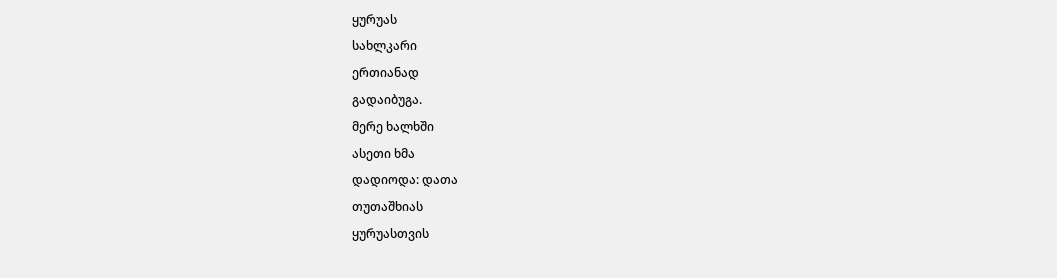ყურუას
სახლკარი
ერთიანად
გადაიბუგა.
მერე ხალხში
ასეთი ხმა
დადიოდა: დათა
თუთაშხიას
ყურუასთვის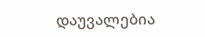დაუვალებია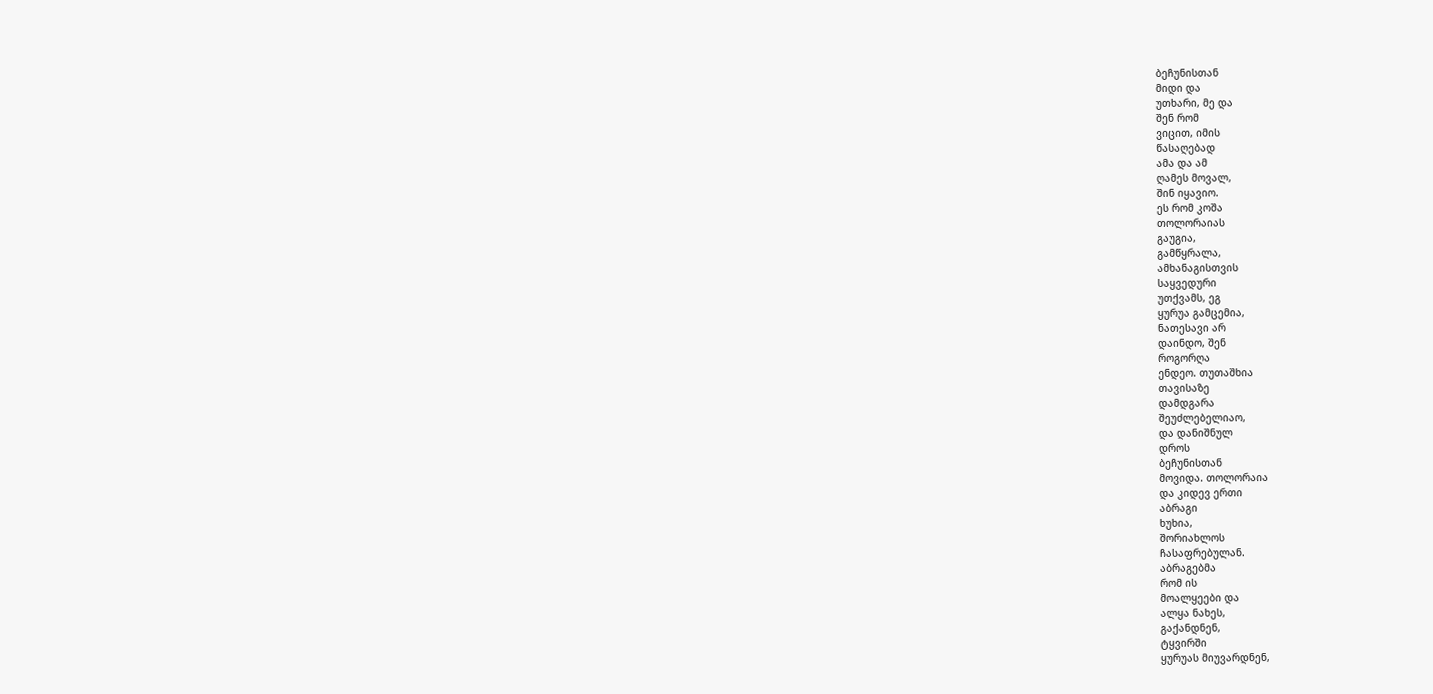ბეჩუნისთან
მიდი და
უთხარი, მე და
შენ რომ
ვიცით, იმის
წასაღებად
ამა და ამ
ღამეს მოვალ,
შინ იყავიო.
ეს რომ კოშა
თოლორაიას
გაუგია,
გამწყრალა,
ამხანაგისთვის
საყვედური
უთქვამს, ეგ
ყურუა გამცემია,
ნათესავი არ
დაინდო, შენ
როგორღა
ენდეო. თუთაშხია
თავისაზე
დამდგარა
შეუძლებელიაო,
და დანიშნულ
დროს
ბეჩუნისთან
მოვიდა. თოლორაია
და კიდევ ერთი
აბრაგი
ხუხია,
შორიახლოს
ჩასაფრებულან.
აბრაგებმა
რომ ის
მოალყეები და
ალყა ნახეს,
გაქანდნენ,
ტყვირში
ყურუას მიუვარდნენ,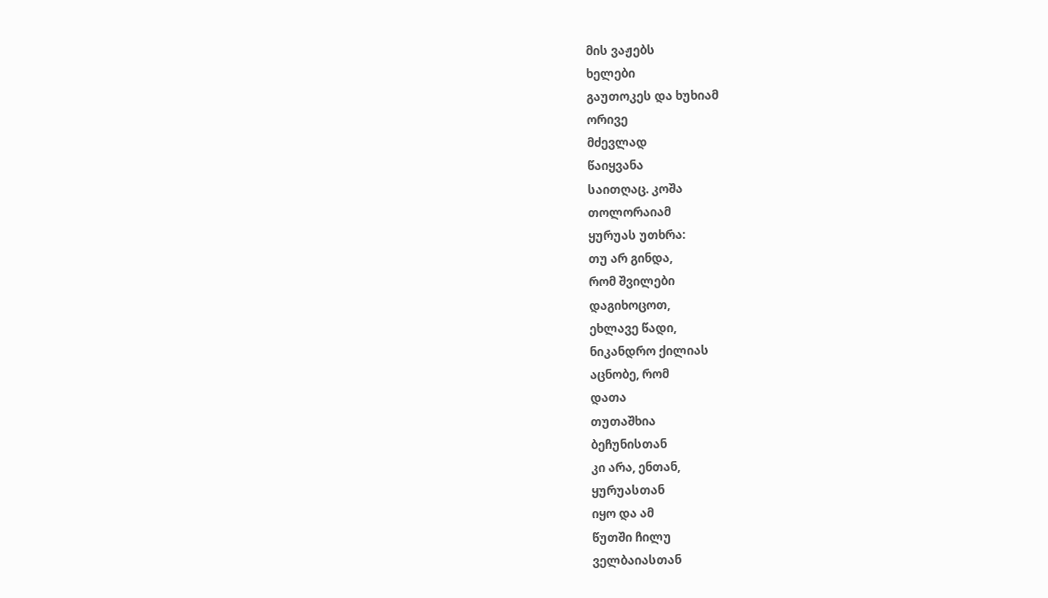მის ვაჟებს
ხელები
გაუთოკეს და ხუხიამ
ორივე
მძევლად
წაიყვანა
საითღაც. კოშა
თოლორაიამ
ყურუას უთხრა:
თუ არ გინდა,
რომ შვილები
დაგიხოცოთ,
ეხლავე წადი,
ნიკანდრო ქილიას
აცნობე, რომ
დათა
თუთაშხია
ბეჩუნისთან
კი არა, ენთან,
ყურუასთან
იყო და ამ
წუთში ჩილუ
ველბაიასთან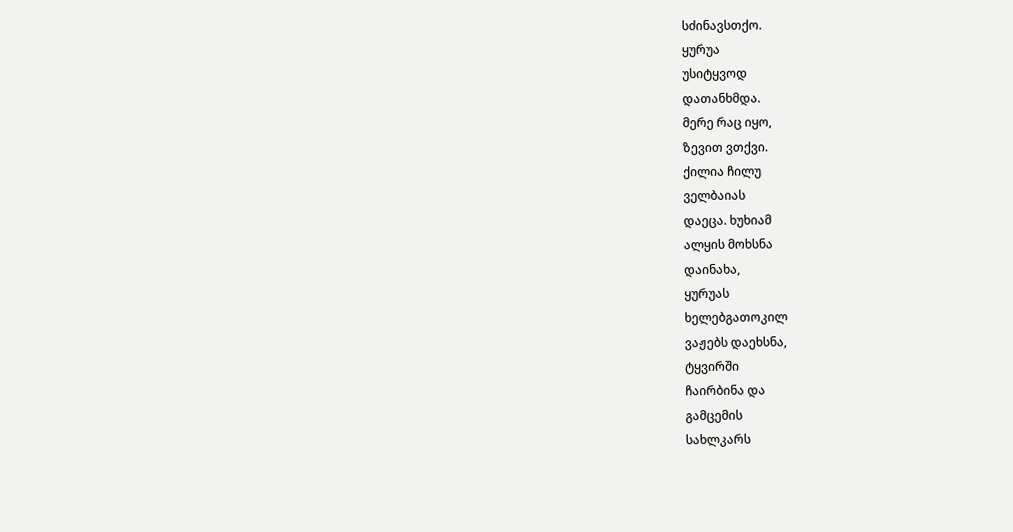სძინავსთქო.
ყურუა
უსიტყვოდ
დათანხმდა.
მერე რაც იყო,
ზევით ვთქვი.
ქილია ჩილუ
ველბაიას
დაეცა. ხუხიამ
ალყის მოხსნა
დაინახა,
ყურუას
ხელებგათოკილ
ვაჟებს დაეხსნა,
ტყვირში
ჩაირბინა და
გამცემის
სახლკარს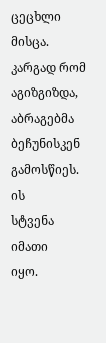ცეცხლი მისცა.
კარგად რომ
აგიზგიზდა,
აბრაგებმა
ბეჩუნისკენ
გამოსწიეს. ის
სტვენა იმათი
იყო.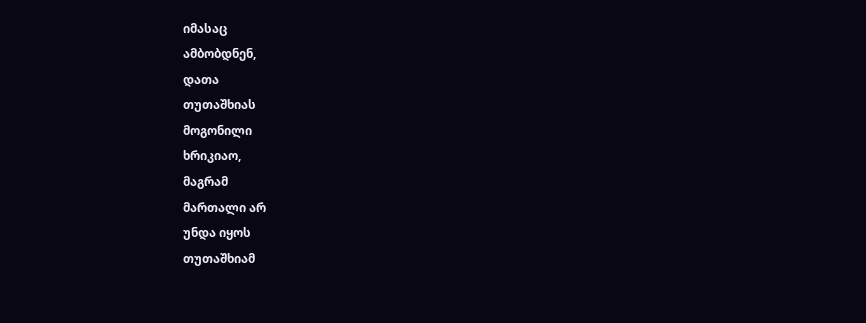იმასაც
ამბობდნენ,
დათა
თუთაშხიას
მოგონილი
ხრიკიაო,
მაგრამ
მართალი არ
უნდა იყოს
თუთაშხიამ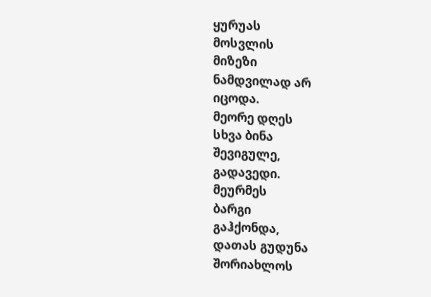ყურუას
მოსვლის
მიზეზი
ნამდვილად არ
იცოდა.
მეორე დღეს
სხვა ბინა
შევიგულე,
გადავედი.
მეურმეს
ბარგი
გაჰქონდა,
დათას გუდუნა
შორიახლოს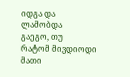იდგა და
ლამობდა
გაეგო, თუ
რატომ მივდიოდი
მათი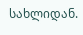სახლიდან.